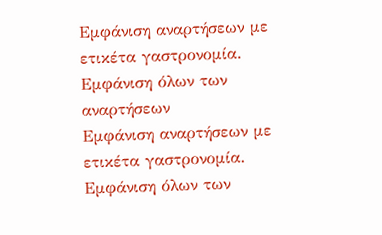Εμφάνιση αναρτήσεων με ετικέτα γαστρονομία. Εμφάνιση όλων των αναρτήσεων
Εμφάνιση αναρτήσεων με ετικέτα γαστρονομία. Εμφάνιση όλων των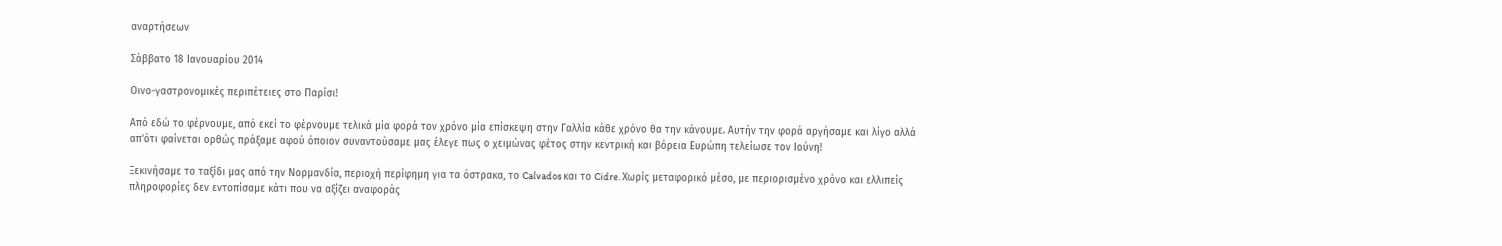αναρτήσεων

Σάββατο 18 Ιανουαρίου 2014

Οινο-γαστρονομικές περιπέτειες στο Παρίσι!

Από εδώ το φέρνουμε, από εκεί το φέρνουμε τελικά μία φορά τον χρόνο μία επίσκεψη στην Γαλλία κάθε χρόνο θα την κάνουμε. Αυτήν την φορά αργήσαμε και λίγο αλλά απ'ότι φαίνεται ορθώς πράξαμε αφού όποιον συναντούσαμε μας έλεγε πως ο χειμώνας φέτος στην κεντρική και βόρεια Ευρώπη τελείωσε τον Ιούνη!

Ξεκινήσαμε το ταξίδι μας από την Νορμανδία, περιοχή περίφημη για τα όστρακα, το Calvados και το Cidre. Χωρίς μεταφορικό μέσο, με περιορισμένο χρόνο και ελλιπείς πληροφορίες δεν εντοπίσαμε κάτι που να αξίζει αναφοράς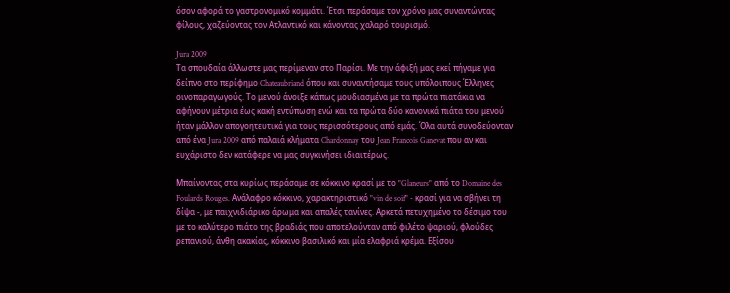όσον αφορά το γαστρονομικό κομμάτι. Έτσι περάσαμε τον χρόνο μας συναντώντας φίλους, χαζεύοντας τον Ατλαντικό και κάνοντας χαλαρό τουρισμό.

Jura 2009
Τα σπουδαία άλλωστε μας περίμεναν στο Παρίσι. Με την άφιξή μας εκεί πήγαμε για δείπνο στο περίφημο Chateaubriand όπου και συναντήσαμε τους υπόλοιπους Έλληνες οινοπαραγωγούς. Το μενού άνοιξε κάπως μουδιασμένα με τα πρώτα πιατάκια να αφήνουν μέτρια έως κακή εντύπωση ενώ και τα πρώτα δύο κανονικά πιάτα του μενού ήταν μάλλον απογοητευτικά για τους περισσότερους από εμάς. Όλα αυτά συνοδεύονταν από ένα Jura 2009 από παλαιά κλήματα Chardonnay του Jean Francois Ganevat που αν και ευχάριστο δεν κατάφερε να μας συγκινήσει ιδιαιτέρως.

Μπαίνοντας στα κυρίως περάσαμε σε κόκκινο κρασί με το "Glaneurs" από το Domaine des Foulards Rouges. Ανάλαφρο κόκκινο, χαρακτηριστικό "vin de soif" - κρασί για να σβήνει τη δίψα -, με παιχνιδιάρικο άρωμα και απαλές τανίνες. Αρκετά πετυχημένο το δέσιμο του με το καλύτερο πιάτο της βραδιάς που αποτελούνταν από φιλέτο ψαριού, φλούδες ρεπανιού, άνθη ακακίας, κόκκινο βασιλικό και μία ελαφριά κρέμα. Εξίσου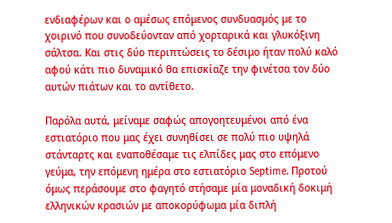ενδιαφέρων και ο αμέσως επόμενος συνδυασμός με το χοιρινό που συνοδεύονταν από χορταρικά και γλυκόξινη σάλτσα. Και στις δύο περιπτώσεις το δέσιμο ήταν πολύ καλό αφού κάτι πιο δυναμικό θα επισκίαζε την φινέτσα τον δύο αυτών πιάτων και το αντίθετο.

Παρόλα αυτά, μείναμε σαφώς απογοητευμένοι από ένα εστιατόριο που μας έχει συνηθίσει σε πολύ πιο υψηλά στάνταρτς και εναποθέσαμε τις ελπίδες μας στο επόμενο γεύμα, την επόμενη ημέρα στο εστιατόριο Septime. Προτού όμως περάσουμε στο φαγητό στήσαμε μία μοναδική δοκιμή ελληνικών κρασιών με αποκορύφωμα μία διπλή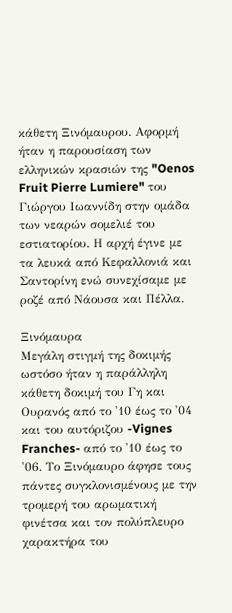κάθετη Ξινόμαυρου. Αφορμή ήταν η παρουσίαση των ελληνικών κρασιών της "Oenos Fruit Pierre Lumiere" του Γιώργου Ιωαννίδη στην ομάδα των νεαρών σομελιέ του εστιατορίου. Η αρχή έγινε με τα λευκά από Κεφαλλονιά και Σαντορίνη ενώ συνεχίσαμε με ροζέ από Νάουσα και Πέλλα.

Ξινόμαυρα
Μεγάλη στιγμή της δοκιμής ωστόσο ήταν η παράλληλη κάθετη δοκιμή του Γη και Ουρανός από το '10 έως το '04 και του αυτόριζου -Vignes Franches- από το '10 έως το '06. Το Ξινόμαυρο άφησε τους πάντες συγκλονισμένους με την τρομερή του αρωματική φινέτσα και τον πολύπλευρο χαρακτήρα του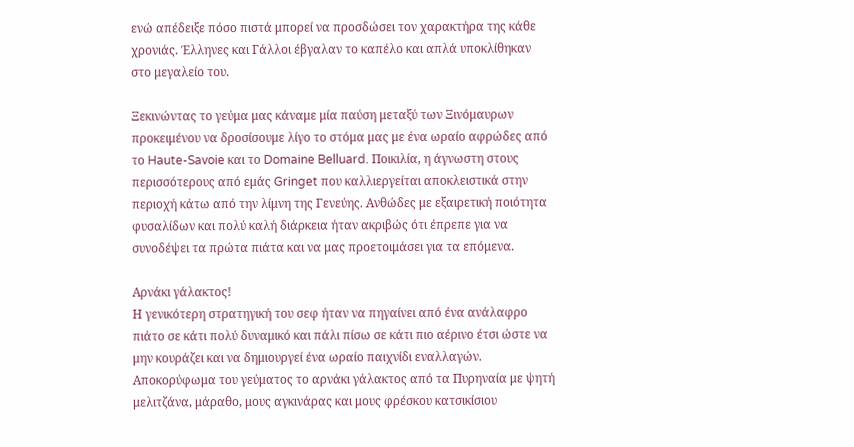ενώ απέδειξε πόσο πιστά μπορεί να προσδώσει τον χαρακτήρα της κάθε χρονιάς. Έλληνες και Γάλλοι έβγαλαν το καπέλο και απλά υποκλίθηκαν στο μεγαλείο του.

Ξεκινώντας το γεύμα μας κάναμε μία παύση μεταξύ των Ξινόμαυρων προκειμένου να δροσίσουμε λίγο το στόμα μας με ένα ωραίο αφρώδες από το Haute-Savoie και το Domaine Belluard. Ποικιλία, η άγνωστη στους περισσότερους από εμάς Gringet που καλλιεργείται αποκλειστικά στην περιοχή κάτω από την λίμνη της Γενεύης. Ανθώδες με εξαιρετική ποιότητα φυσαλίδων και πολύ καλή διάρκεια ήταν ακριβώς ότι έπρεπε για να συνοδέψει τα πρώτα πιάτα και να μας προετοιμάσει για τα επόμενα.

Αρνάκι γάλακτος!
Η γενικότερη στρατηγική του σεφ ήταν να πηγαίνει από ένα ανάλαφρο πιάτο σε κάτι πολύ δυναμικό και πάλι πίσω σε κάτι πιο αέρινο έτσι ώστε να μην κουράζει και να δημιουργεί ένα ωραίο παιχνίδι εναλλαγών. Αποκορύφωμα του γεύματος το αρνάκι γάλακτος από τα Πυρηναία με ψητή μελιτζάνα, μάραθο, μους αγκινάρας και μους φρέσκου κατσικίσιου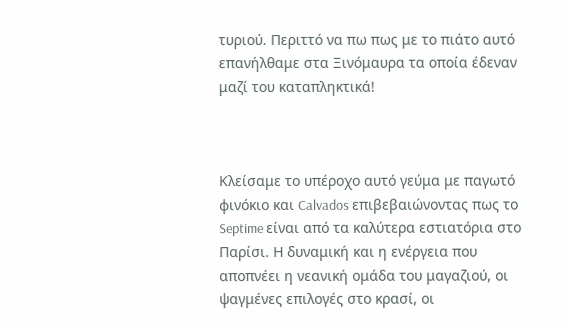τυριού. Περιττό να πω πως με το πιάτο αυτό επανήλθαμε στα Ξινόμαυρα τα οποία έδεναν μαζί του καταπληκτικά!



Κλείσαμε το υπέροχο αυτό γεύμα με παγωτό φινόκιο και Calvados επιβεβαιώνοντας πως το Septime είναι από τα καλύτερα εστιατόρια στο Παρίσι. Η δυναμική και η ενέργεια που αποπνέει η νεανική ομάδα του μαγαζιού, οι ψαγμένες επιλογές στο κρασί, οι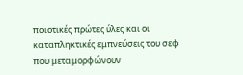ποιοτικές πρώτες ύλες και οι καταπληκτικές εμπνεύσεις του σεφ που μεταμορφώνουν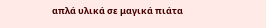απλά υλικά σε μαγικά πιάτα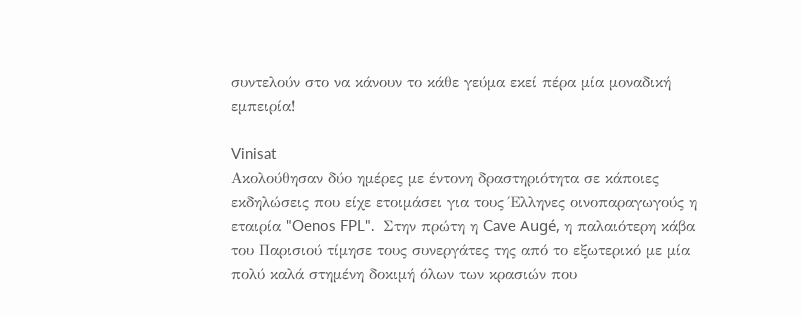συντελούν στο να κάνουν το κάθε γεύμα εκεί πέρα μία μοναδική εμπειρία!

Vinisat
Ακολούθησαν δύο ημέρες με έντονη δραστηριότητα σε κάποιες εκδηλώσεις που είχε ετοιμάσει για τους Έλληνες οινοπαραγωγούς η εταιρία "Oenos FPL".  Στην πρώτη η Cave Augé, η παλαιότερη κάβα του Παρισιού τίμησε τους συνεργάτες της από το εξωτερικό με μία πολύ καλά στημένη δοκιμή όλων των κρασιών που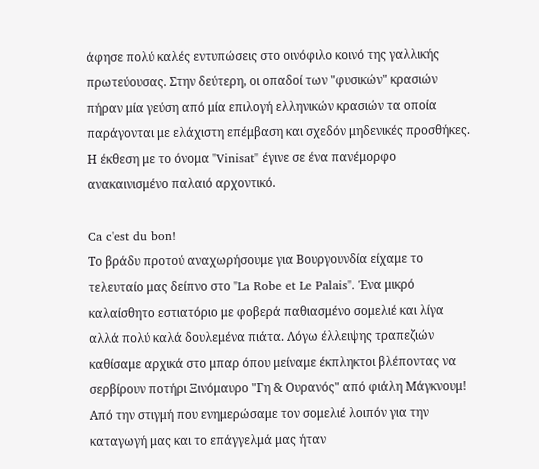άφησε πολύ καλές εντυπώσεις στο οινόφιλο κοινό της γαλλικής πρωτεύουσας. Στην δεύτερη, οι οπαδοί των "φυσικών" κρασιών πήραν μία γεύση από μία επιλογή ελληνικών κρασιών τα οποία παράγονται με ελάχιστη επέμβαση και σχεδόν μηδενικές προσθήκες. Η έκθεση με το όνομα "Vinisat" έγινε σε ένα πανέμορφο ανακαινισμένο παλαιό αρχοντικό.

Ca c'est du bon!
Το βράδυ προτού αναχωρήσουμε για Βουργουνδία είχαμε το τελευταίο μας δείπνο στο "La Robe et Le Palais". Ένα μικρό καλαίσθητο εστιατόριο με φοβερά παθιασμένο σομελιέ και λίγα αλλά πολύ καλά δουλεμένα πιάτα. Λόγω έλλειψης τραπεζιών καθίσαμε αρχικά στο μπαρ όπου μείναμε έκπληκτοι βλέποντας να σερβίρουν ποτήρι Ξινόμαυρο "Γη & Ουρανός" από φιάλη Μάγκνουμ! Από την στιγμή που ενημερώσαμε τον σομελιέ λοιπόν για την καταγωγή μας και το επάγγελμά μας ήταν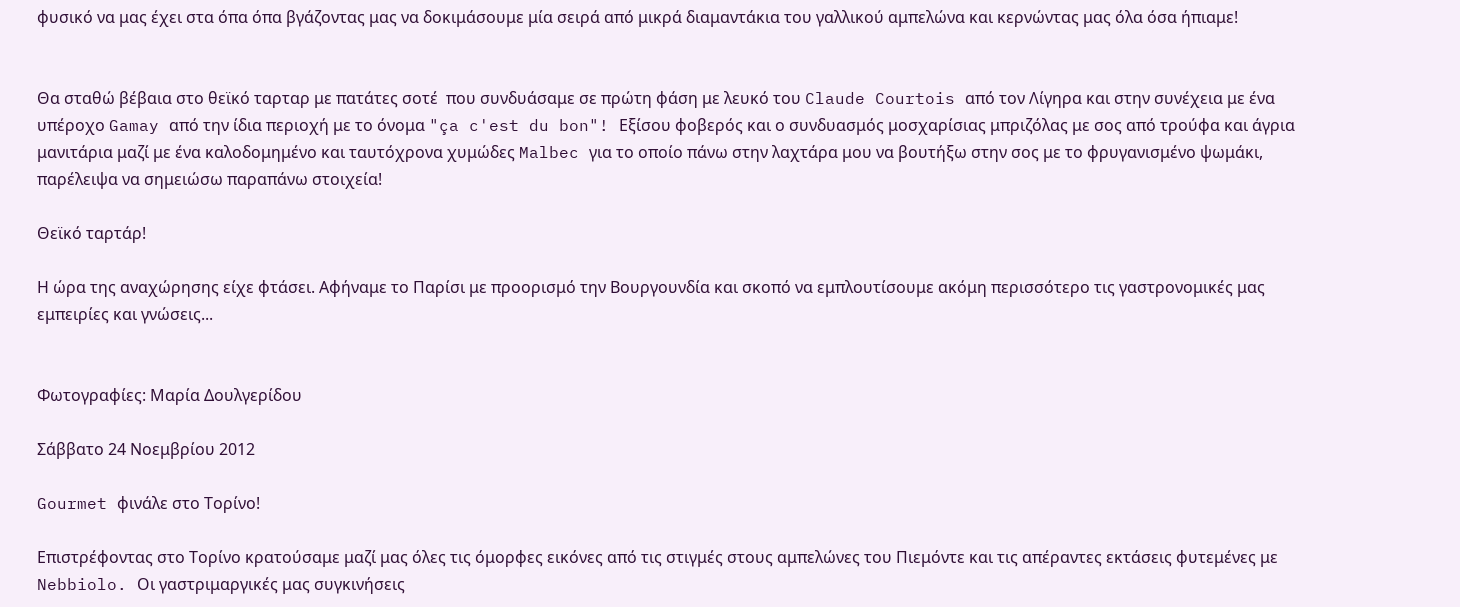φυσικό να μας έχει στα όπα όπα βγάζοντας μας να δοκιμάσουμε μία σειρά από μικρά διαμαντάκια του γαλλικού αμπελώνα και κερνώντας μας όλα όσα ήπιαμε!


Θα σταθώ βέβαια στο θεϊκό ταρταρ με πατάτες σοτέ  που συνδυάσαμε σε πρώτη φάση με λευκό του Claude Courtois από τον Λίγηρα και στην συνέχεια με ένα υπέροχο Gamay από την ίδια περιοχή με το όνομα "ça c'est du bon"! Εξίσου φοβερός και ο συνδυασμός μοσχαρίσιας μπριζόλας με σος από τρούφα και άγρια μανιτάρια μαζί με ένα καλοδομημένο και ταυτόχρονα χυμώδες Malbec για το οποίο πάνω στην λαχτάρα μου να βουτήξω στην σος με το φρυγανισμένο ψωμάκι, παρέλειψα να σημειώσω παραπάνω στοιχεία!

Θεϊκό ταρτάρ!

Η ώρα της αναχώρησης είχε φτάσει. Αφήναμε το Παρίσι με προορισμό την Βουργουνδία και σκοπό να εμπλουτίσουμε ακόμη περισσότερο τις γαστρονομικές μας εμπειρίες και γνώσεις...


Φωτογραφίες: Μαρία Δουλγερίδου

Σάββατο 24 Νοεμβρίου 2012

Gourmet φινάλε στο Τορίνο!

Επιστρέφοντας στο Τορίνο κρατούσαμε μαζί μας όλες τις όμορφες εικόνες από τις στιγμές στους αμπελώνες του Πιεμόντε και τις απέραντες εκτάσεις φυτεμένες με Nebbiolo. Οι γαστριμαργικές μας συγκινήσεις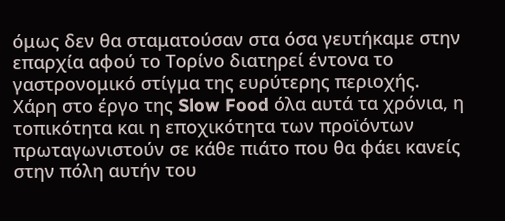όμως δεν θα σταματούσαν στα όσα γευτήκαμε στην επαρχία αφού το Τορίνο διατηρεί έντονα το γαστρονομικό στίγμα της ευρύτερης περιοχής. Χάρη στο έργο της Slow Food όλα αυτά τα χρόνια, η τοπικότητα και η εποχικότητα των προϊόντων πρωταγωνιστούν σε κάθε πιάτο που θα φάει κανείς στην πόλη αυτήν του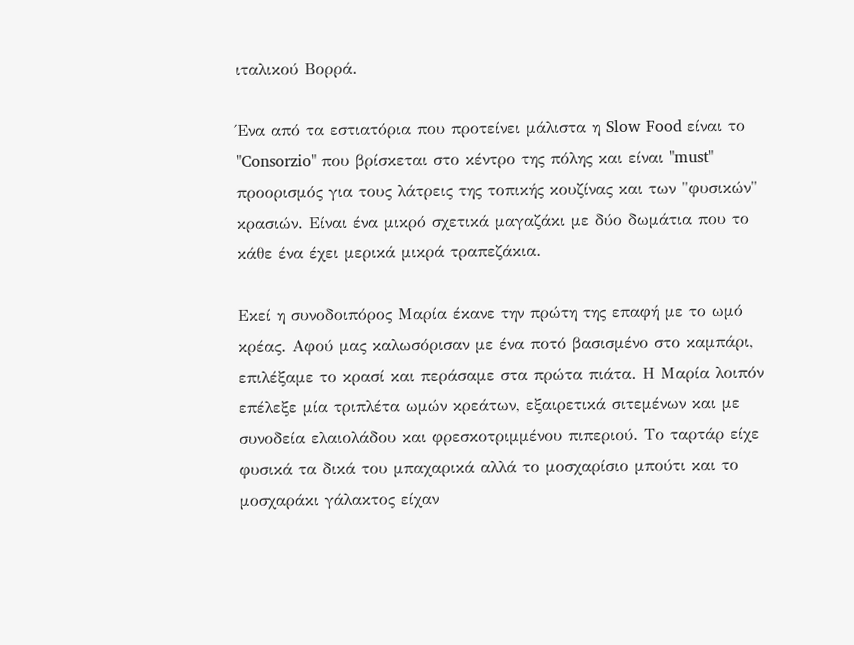ιταλικού Βορρά.

Ένα από τα εστιατόρια που προτείνει μάλιστα η Slow Food είναι το "Consorzio" που βρίσκεται στο κέντρο της πόλης και είναι "must" προορισμός για τους λάτρεις της τοπικής κουζίνας και των "φυσικών" κρασιών. Είναι ένα μικρό σχετικά μαγαζάκι με δύο δωμάτια που το κάθε ένα έχει μερικά μικρά τραπεζάκια.

Εκεί η συνοδοιπόρος Μαρία έκανε την πρώτη της επαφή με το ωμό κρέας. Αφού μας καλωσόρισαν με ένα ποτό βασισμένο στο καμπάρι, επιλέξαμε το κρασί και περάσαμε στα πρώτα πιάτα. Η Μαρία λοιπόν επέλεξε μία τριπλέτα ωμών κρεάτων, εξαιρετικά σιτεμένων και με συνοδεία ελαιολάδου και φρεσκοτριμμένου πιπεριού. Το ταρτάρ είχε φυσικά τα δικά του μπαχαρικά αλλά το μοσχαρίσιο μπούτι και το μοσχαράκι γάλακτος είχαν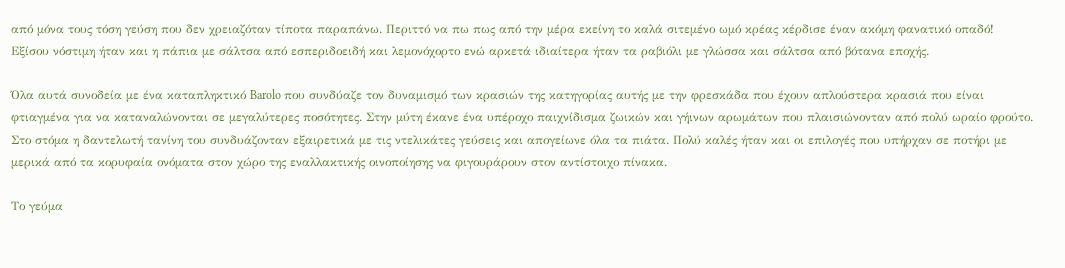από μόνα τους τόση γεύση που δεν χρειαζόταν τίποτα παραπάνω. Περιττό να πω πως από την μέρα εκείνη το καλά σιτεμένο ωμό κρέας κέρδισε έναν ακόμη φανατικό οπαδό! Εξίσου νόστιμη ήταν και η πάπια με σάλτσα από εσπεριδοειδή και λεμονόχορτο ενώ αρκετά ιδιαίτερα ήταν τα ραβιόλι με γλώσσα και σάλτσα από βότανα εποχής.

Όλα αυτά συνοδεία με ένα καταπληκτικό Barolo που συνδύαζε τον δυναμισμό των κρασιών της κατηγορίας αυτής με την φρεσκάδα που έχουν απλούστερα κρασιά που είναι φτιαγμένα για να καταναλώνονται σε μεγαλύτερες ποσότητες. Στην μύτη έκανε ένα υπέροχο παιχνίδισμα ζωικών και γήινων αρωμάτων που πλαισιώνονταν από πολύ ωραίο φρούτο. Στο στόμα η δαντελωτή τανίνη του συνδυάζονταν εξαιρετικά με τις ντελικάτες γεύσεις και απογείωνε όλα τα πιάτα. Πολύ καλές ήταν και οι επιλογές που υπήρχαν σε ποτήρι με μερικά από τα κορυφαία ονόματα στον χώρο της εναλλακτικής οινοποίησης να φιγουράρουν στον αντίστοιχο πίνακα.

Το γεύμα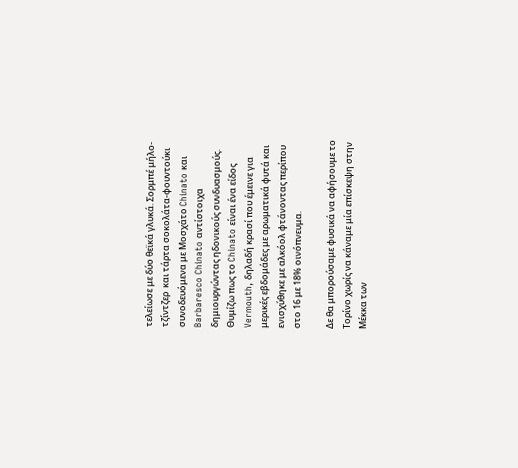τελείωσε με δύο θεϊκά γλυκά. Σορμπέ μήλο-τζίντζερ  και τάρτα σοκολάτα-φουντούκι συνοδευόμενα με Μοσχάτο Chinato και Barbaresco Chinato αντίστοιχα δημιουργώντας ηδονικούς συνδυασμούς. Θυμίζω πως το Chinato είναι ένα είδος Vermouth, δηλαδή κρασί που έμεινε για μερικές εβδομάδες με αρωματικά φυτά και ενισχύθηκε με αλκόολ φτάνοντας περίπου στο 16 με 18% οινόπνευμα.

Δε θα μπορούσαμε φυσικά να αφήσουμε το Τορίνο χωρίς να κάναμε μία επίσκεψη στην Μέκκα των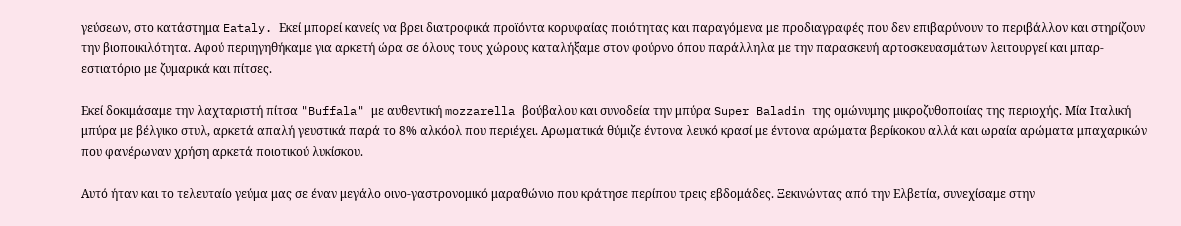γεύσεων, στο κατάστημα Eataly. Εκεί μπορεί κανείς να βρει διατροφικά προϊόντα κορυφαίας ποιότητας και παραγόμενα με προδιαγραφές που δεν επιβαρύνουν το περιβάλλον και στηρίζουν την βιοποικιλότητα. Αφού περιηγηθήκαμε για αρκετή ώρα σε όλους τους χώρους καταλήξαμε στον φούρνο όπου παράλληλα με την παρασκευή αρτοσκευασμάτων λειτουργεί και μπαρ-εστιατόριο με ζυμαρικά και πίτσες.

Εκεί δοκιμάσαμε την λαχταριστή πίτσα "Buffala" με αυθεντική mozzarella βούβαλου και συνοδεία την μπύρα Super Baladin της ομώνυμης μικροζυθοποιίας της περιοχής. Μία Ιταλική μπύρα με βέλγικο στυλ, αρκετά απαλή γευστικά παρά το 8% αλκόολ που περιέχει. Αρωματικά θύμιζε έντονα λευκό κρασί με έντονα αρώματα βερίκοκου αλλά και ωραία αρώματα μπαχαρικών που φανέρωναν χρήση αρκετά ποιοτικού λυκίσκου.

Αυτό ήταν και το τελευταίο γεύμα μας σε έναν μεγάλο οινο-γαστρονομικό μαραθώνιο που κράτησε περίπου τρεις εβδομάδες. Ξεκινώντας από την Ελβετία, συνεχίσαμε στην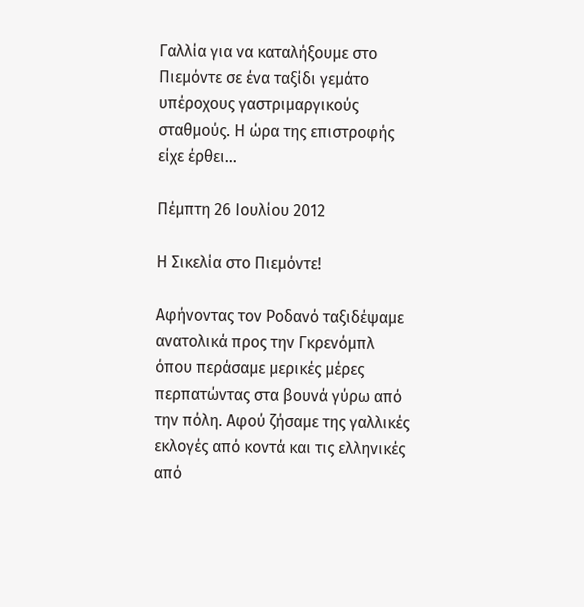Γαλλία για να καταλήξουμε στο Πιεμόντε σε ένα ταξίδι γεμάτο υπέροχους γαστριμαργικούς σταθμούς. Η ώρα της επιστροφής είχε έρθει...

Πέμπτη 26 Ιουλίου 2012

Η Σικελία στο Πιεμόντε!

Αφήνοντας τον Ροδανό ταξιδέψαμε ανατολικά προς την Γκρενόμπλ όπου περάσαμε μερικές μέρες περπατώντας στα βουνά γύρω από την πόλη. Αφού ζήσαμε της γαλλικές εκλογές από κοντά και τις ελληνικές από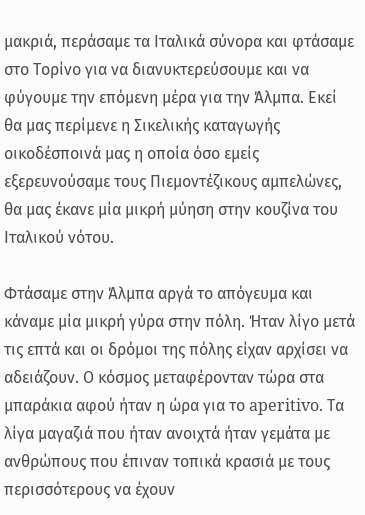μακριά, περάσαμε τα Ιταλικά σύνορα και φτάσαμε στο Τορίνο για να διανυκτερεύσουμε και να φύγουμε την επόμενη μέρα για την Άλμπα. Εκεί θα μας περίμενε η Σικελικής καταγωγής οικοδέσποινά μας η οποία όσο εμείς εξερευνούσαμε τους Πιεμοντέζικους αμπελώνες, θα μας έκανε μία μικρή μύηση στην κουζίνα του Ιταλικού νότου.

Φτάσαμε στην Άλμπα αργά το απόγευμα και κάναμε μία μικρή γύρα στην πόλη. Ήταν λίγο μετά τις επτά και οι δρόμοι της πόλης είχαν αρχίσει να αδειάζουν. Ο κόσμος μεταφέρονταν τώρα στα μπαράκια αφού ήταν η ώρα για το aperitivo. Τα λίγα μαγαζιά που ήταν ανοιχτά ήταν γεμάτα με ανθρώπους που έπιναν τοπικά κρασιά με τους περισσότερους να έχουν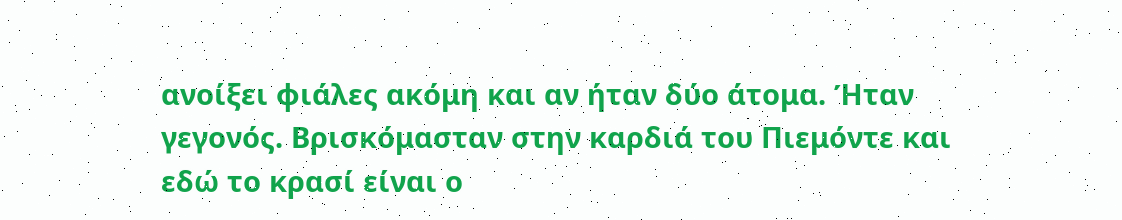ανοίξει φιάλες ακόμη και αν ήταν δύο άτομα. Ήταν γεγονός. Βρισκόμασταν στην καρδιά του Πιεμόντε και εδώ το κρασί είναι ο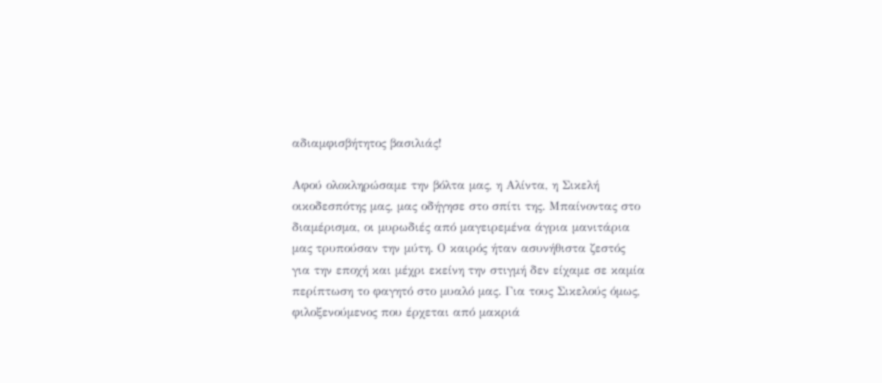αδιαμφισβήτητος βασιλιάς!

Αφού ολοκληρώσαμε την βόλτα μας, η Αλίντα, η Σικελή οικοδεσπότης μας, μας οδήγησε στο σπίτι της. Μπαίνοντας στο διαμέρισμα, οι μυρωδιές από μαγειρεμένα άγρια μανιτάρια μας τρυπούσαν την μύτη. Ο καιρός ήταν ασυνήθιστα ζεστός για την εποχή και μέχρι εκείνη την στιγμή δεν είχαμε σε καμία περίπτωση το φαγητό στο μυαλό μας. Για τους Σικελούς όμως, φιλοξενούμενος που έρχεται από μακριά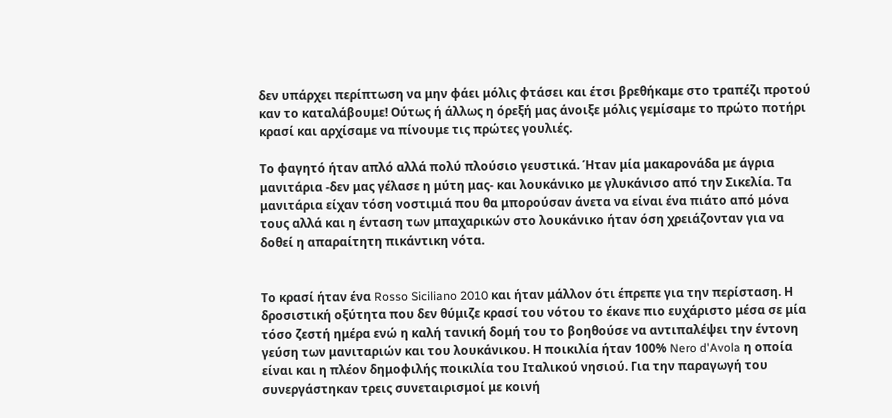δεν υπάρχει περίπτωση να μην φάει μόλις φτάσει και έτσι βρεθήκαμε στο τραπέζι προτού καν το καταλάβουμε! Ούτως ή άλλως η όρεξή μας άνοιξε μόλις γεμίσαμε το πρώτο ποτήρι κρασί και αρχίσαμε να πίνουμε τις πρώτες γουλιές.

Το φαγητό ήταν απλό αλλά πολύ πλούσιο γευστικά. Ήταν μία μακαρονάδα με άγρια μανιτάρια -δεν μας γέλασε η μύτη μας- και λουκάνικο με γλυκάνισο από την Σικελία. Τα μανιτάρια είχαν τόση νοστιμιά που θα μπορούσαν άνετα να είναι ένα πιάτο από μόνα τους αλλά και η ένταση των μπαχαρικών στο λουκάνικο ήταν όση χρειάζονταν για να δοθεί η απαραίτητη πικάντικη νότα.


Το κρασί ήταν ένα Rosso Siciliano 2010 και ήταν μάλλον ότι έπρεπε για την περίσταση. Η δροσιστική οξύτητα που δεν θύμιζε κρασί του νότου το έκανε πιο ευχάριστο μέσα σε μία τόσο ζεστή ημέρα ενώ η καλή τανική δομή του το βοηθούσε να αντιπαλέψει την έντονη γεύση των μανιταριών και του λουκάνικου. Η ποικιλία ήταν 100% Nero d'Avola η οποία είναι και η πλέον δημοφιλής ποικιλία του Ιταλικού νησιού. Για την παραγωγή του συνεργάστηκαν τρεις συνεταιρισμοί με κοινή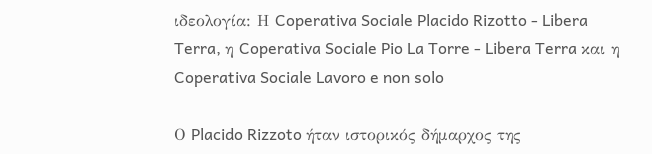ιδεολογία: Η Coperativa Sociale Placido Rizotto - Libera Terra, η Coperativa Sociale Pio La Torre - Libera Terra και η Coperativa Sociale Lavoro e non solo

Ο Placido Rizzoto ήταν ιστορικός δήμαρχος της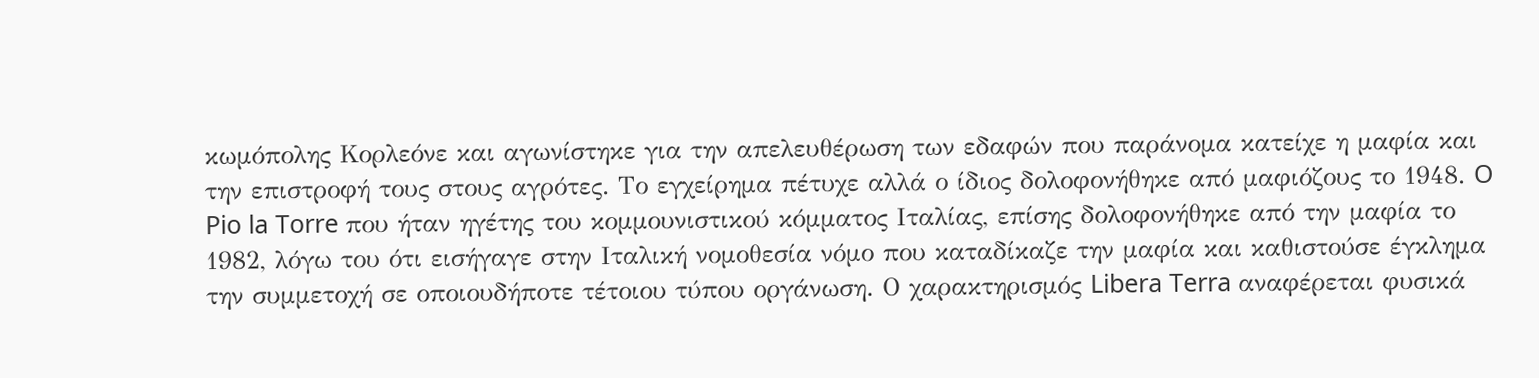κωμόπολης Κορλεόνε και αγωνίστηκε για την απελευθέρωση των εδαφών που παράνομα κατείχε η μαφία και την επιστροφή τους στους αγρότες. Το εγχείρημα πέτυχε αλλά ο ίδιος δολοφονήθηκε από μαφιόζους το 1948. O Pio la Torre που ήταν ηγέτης του κομμουνιστικού κόμματος Ιταλίας, επίσης δολοφονήθηκε από την μαφία το 1982, λόγω του ότι εισήγαγε στην Ιταλική νομοθεσία νόμο που καταδίκαζε την μαφία και καθιστούσε έγκλημα την συμμετοχή σε οποιουδήποτε τέτοιου τύπου οργάνωση. Ο χαρακτηρισμός Libera Terra αναφέρεται φυσικά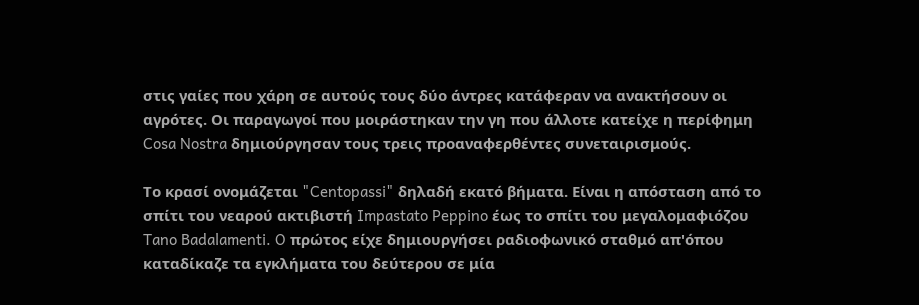στις γαίες που χάρη σε αυτούς τους δύο άντρες κατάφεραν να ανακτήσουν οι αγρότες. Οι παραγωγοί που μοιράστηκαν την γη που άλλοτε κατείχε η περίφημη Cosa Nostra δημιούργησαν τους τρεις προαναφερθέντες συνεταιρισμούς.

Το κρασί ονομάζεται "Centopassi" δηλαδή εκατό βήματα. Είναι η απόσταση από το σπίτι του νεαρού ακτιβιστή Impastato Peppino έως το σπίτι του μεγαλομαφιόζου Tano Badalamenti. O πρώτος είχε δημιουργήσει ραδιοφωνικό σταθμό απ'όπου καταδίκαζε τα εγκλήματα του δεύτερου σε μία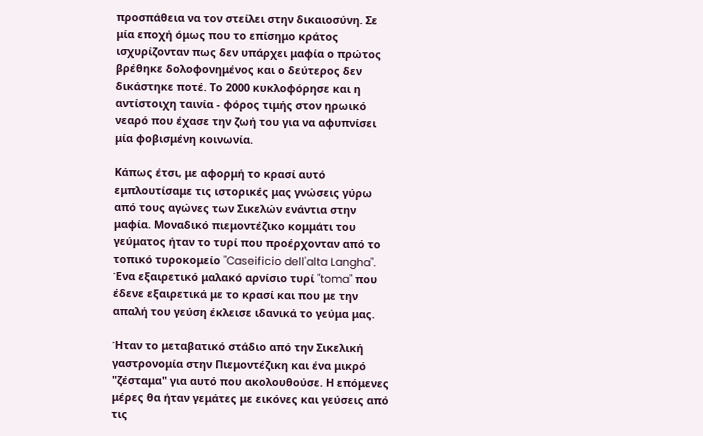προσπάθεια να τον στείλει στην δικαιοσύνη. Σε μία εποχή όμως που το επίσημο κράτος ισχυρίζονταν πως δεν υπάρχει μαφία ο πρώτος βρέθηκε δολοφονημένος και ο δεύτερος δεν δικάστηκε ποτέ. Το 2000 κυκλοφόρησε και η αντίστοιχη ταινία - φόρος τιμής στον ηρωικό νεαρό που έχασε την ζωή του για να αφυπνίσει μία φοβισμένη κοινωνία.

Κάπως έτσι, με αφορμή το κρασί αυτό εμπλουτίσαμε τις ιστορικές μας γνώσεις γύρω από τους αγώνες των Σικελών ενάντια στην μαφία. Μοναδικό πιεμοντέζικο κομμάτι του γεύματος ήταν το τυρί που προέρχονταν από το τοπικό τυροκομείο "Caseificio dell'alta Langha". Ένα εξαιρετικό μαλακό αρνίσιο τυρί "toma" που έδενε εξαιρετικά με το κρασί και που με την απαλή του γεύση έκλεισε ιδανικά το γεύμα μας.

Ήταν το μεταβατικό στάδιο από την Σικελική γαστρονομία στην Πιεμοντέζικη και ένα μικρό "ζέσταμα" για αυτό που ακολουθούσε. Η επόμενες μέρες θα ήταν γεμάτες με εικόνες και γεύσεις από τις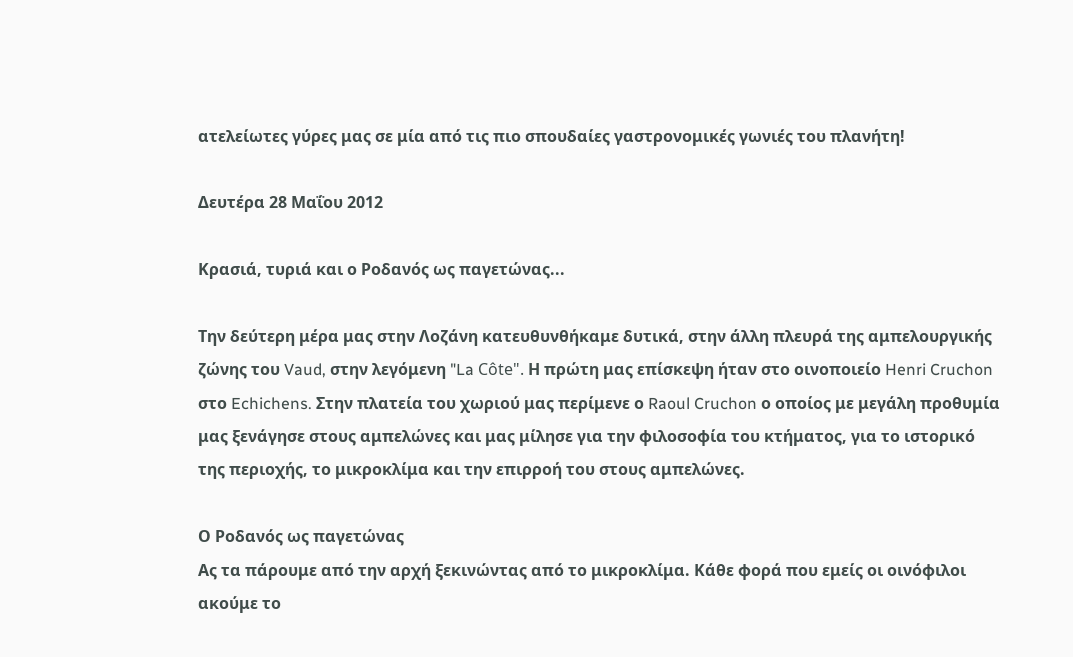ατελείωτες γύρες μας σε μία από τις πιο σπουδαίες γαστρονομικές γωνιές του πλανήτη!

Δευτέρα 28 Μαΐου 2012

Κρασιά, τυριά και ο Ροδανός ως παγετώνας...

Την δεύτερη μέρα μας στην Λοζάνη κατευθυνθήκαμε δυτικά, στην άλλη πλευρά της αμπελουργικής ζώνης του Vaud, στην λεγόμενη "La Côte". Η πρώτη μας επίσκεψη ήταν στο οινοποιείο Henri Cruchon στο Echichens. Στην πλατεία του χωριού μας περίμενε ο Raoul Cruchon ο οποίος με μεγάλη προθυμία μας ξενάγησε στους αμπελώνες και μας μίλησε για την φιλοσοφία του κτήματος, για το ιστορικό της περιοχής, το μικροκλίμα και την επιρροή του στους αμπελώνες.

Ο Ροδανός ως παγετώνας
Ας τα πάρουμε από την αρχή ξεκινώντας από το μικροκλίμα. Κάθε φορά που εμείς οι οινόφιλοι ακούμε το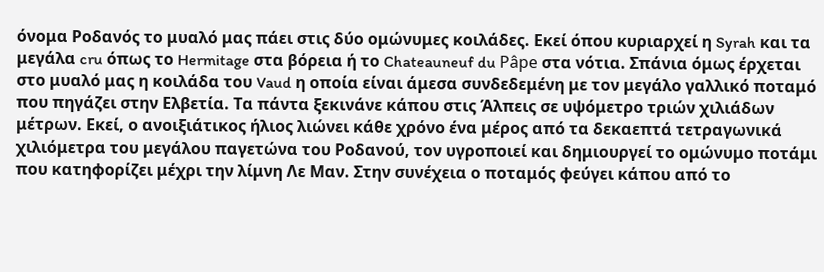όνομα Ροδανός το μυαλό μας πάει στις δύο ομώνυμες κοιλάδες. Εκεί όπου κυριαρχεί η Syrah και τα μεγάλα cru όπως το Hermitage στα βόρεια ή το Chateauneuf du Pâpe στα νότια. Σπάνια όμως έρχεται στο μυαλό μας η κοιλάδα του Vaud η οποία είναι άμεσα συνδεδεμένη με τον μεγάλο γαλλικό ποταμό που πηγάζει στην Ελβετία. Τα πάντα ξεκινάνε κάπου στις Άλπεις σε υψόμετρο τριών χιλιάδων μέτρων. Εκεί, ο ανοιξιάτικος ήλιος λιώνει κάθε χρόνο ένα μέρος από τα δεκαεπτά τετραγωνικά χιλιόμετρα του μεγάλου παγετώνα του Ροδανού, τον υγροποιεί και δημιουργεί το ομώνυμο ποτάμι που κατηφορίζει μέχρι την λίμνη Λε Μαν. Στην συνέχεια ο ποταμός φεύγει κάπου από το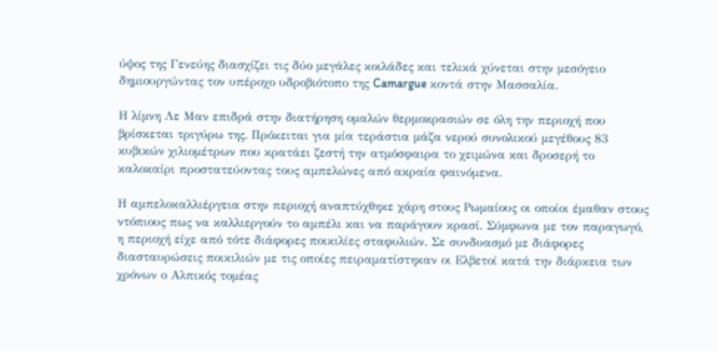ύψος της Γενεύης διασχίζει τις δύο μεγάλες κοιλάδες και τελικά χύνεται στην μεσόγειο δημιουργώντας τον υπέροχο υδροβιότοπο της Camargue κοντά στην Μασσαλία.

Η λίμνη Λε Μαν επιδρά στην διατήρηση ομαλών θερμοκρασιών σε όλη την περιοχή που βρίσκεται τριγύρω της. Πρόκειται για μία τεράστια μάζα νερού συνολικού μεγέθους 83 κυβικών χιλιομέτρων που κρατάει ζεστή την ατμόσφαιρα το χειμώνα και δροσερή το καλοκαίρι προστατεύοντας τους αμπελώνες από ακραία φαινόμενα.

Η αμπελοκαλλιέργεια στην περιοχή αναπτύχθηκε χάρη στους Ρωμαίους οι οποίοι έμαθαν στους ντόπιους πως να καλλιεργούν το αμπέλι και να παράγουν κρασί. Σύμφωνα με τον παραγωγό, η περιοχή είχε από τότε διάφορες ποικιλίες σταφυλιών. Σε συνδυασμό με διάφορες διασταυρώσεις ποικιλιών με τις οποίες πειραματίστηκαν οι Ελβετοί κατά την διάρκεια των χρόνων ο Αλπικός τομέας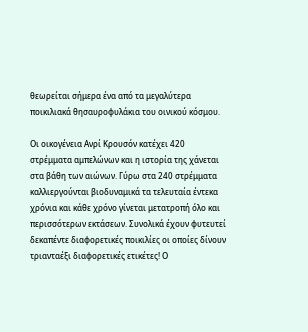θεωρείται σήμερα ένα από τα μεγαλύτερα ποικιλιακά θησαυροφυλάκια του οινικού κόσμου.

Οι οικογένεια Ανρί Κρουσόν κατέχει 420 στρέμματα αμπελώνων και η ιστορία της χάνεται στα βάθη των αιώνων. Γύρω στα 240 στρέμματα καλλιεργούνται βιοδυναμικά τα τελευταία έντεκα χρόνια και κάθε χρόνο γίνεται μετατροπή όλο και περισσότερων εκτάσεων. Συνολικά έχουν φυτευτεί δεκαπέντε διαφορετικές ποικιλίες οι οποίες δίνουν τριανταέξι διαφορετικές ετικέτες! Ο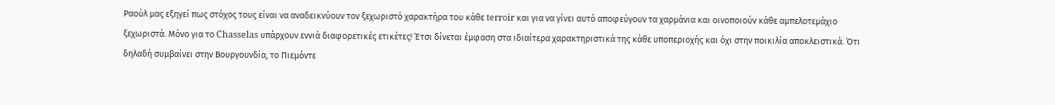Ραούλ μας εξηγεί πως στόχος τους είναι να αναδεικνύουν τον ξεχωριστό χαρακτήρα του κάθε terroir και για να γίνει αυτό αποφεύγουν τα χαρμάνια και οινοποιούν κάθε αμπελοτεμάχιο ξεχωριστά. Μόνο για το Chasselas υπάρχουν εννιά διαφορετικές ετικέτες! Έτσι δίνεται έμφαση στα ιδιαίτερα χαρακτηριστικά της κάθε υποπεριοχής και όχι στην ποικιλία αποκλειστικά. Ότι δηλαδή συμβαίνει στην Βουργουνδία, το Πιεμόντε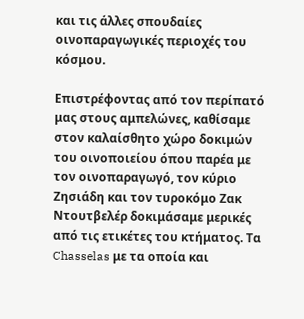και τις άλλες σπουδαίες οινοπαραγωγικές περιοχές του κόσμου.

Επιστρέφοντας από τον περίπατό μας στους αμπελώνες, καθίσαμε στον καλαίσθητο χώρο δοκιμών του οινοποιείου όπου παρέα με τον οινοπαραγωγό, τον κύριο Ζησιάδη και τον τυροκόμο Ζακ Ντουτβελέρ δοκιμάσαμε μερικές από τις ετικέτες του κτήματος. Τα Chasselas με τα οποία και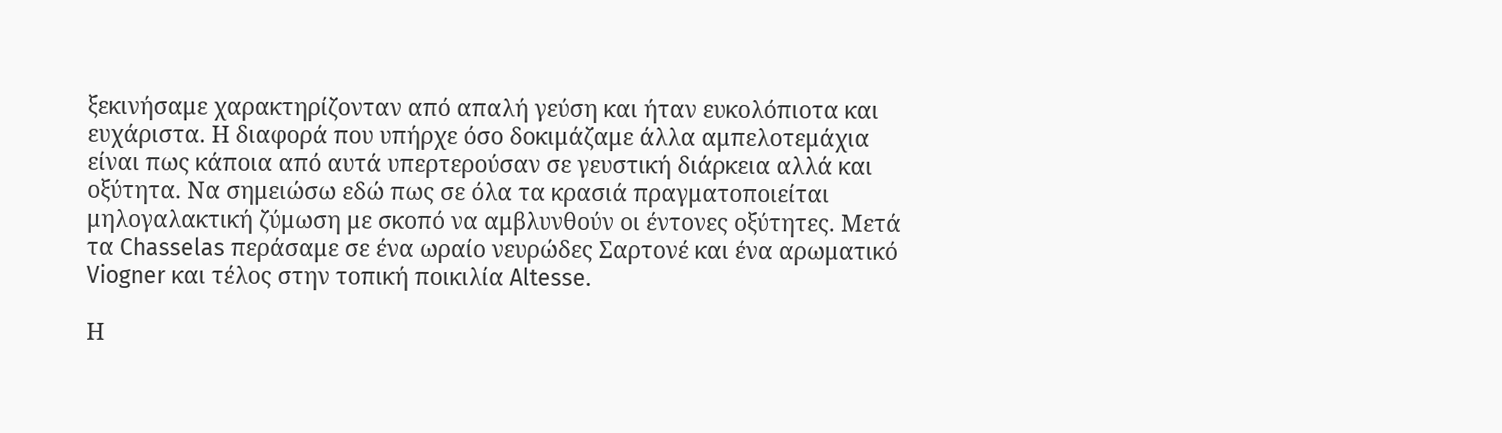ξεκινήσαμε χαρακτηρίζονταν από απαλή γεύση και ήταν ευκολόπιοτα και ευχάριστα. Η διαφορά που υπήρχε όσο δοκιμάζαμε άλλα αμπελοτεμάχια είναι πως κάποια από αυτά υπερτερούσαν σε γευστική διάρκεια αλλά και οξύτητα. Να σημειώσω εδώ πως σε όλα τα κρασιά πραγματοποιείται μηλογαλακτική ζύμωση με σκοπό να αμβλυνθούν οι έντονες οξύτητες. Μετά τα Chasselas περάσαμε σε ένα ωραίο νευρώδες Σαρτονέ και ένα αρωματικό Viogner και τέλος στην τοπική ποικιλία Altesse.

Η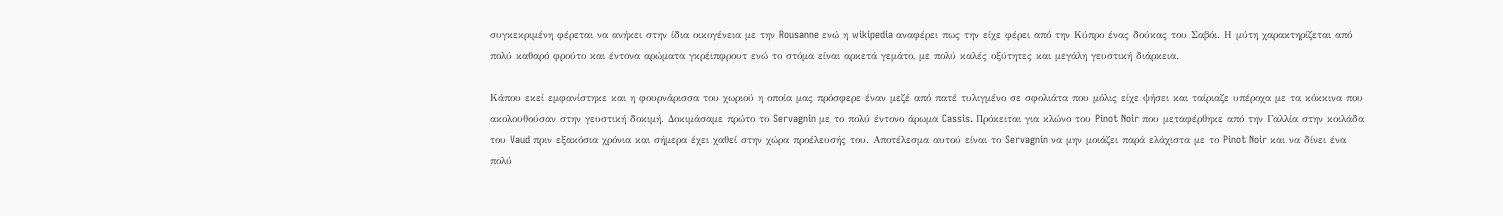συγκεκριμένη φέρεται να ανήκει στην ίδια οικογένεια με την Rousanne ενώ η wikipedia αναφέρει πως την είχε φέρει από την Κύπρο ένας δούκας του Σαβόι. Η μύτη χαρακτηρίζεται από πολύ καθαρό φρούτο και έντονα αρώματα γκρέιπφρουτ ενώ το στόμα είναι αρκετά γεμάτο, με πολύ καλές οξύτητες και μεγάλη γευστική διάρκεια.

Κάπου εκεί εμφανίστηκε και η φουρνάρισσα του χωριού η οποία μας πρόσφερε έναν μεζέ από πατέ τυλιγμένο σε σφολιάτα που μόλις είχε ψήσει και ταίριαζε υπέροχα με τα κόκκινα που ακολουθούσαν στην γευστική δοκιμή. Δοκιμάσαμε πρώτο το Servagnin με το πολύ έντονο άρωμα Cassis. Πρόκειται για κλώνο του Pinot Noir που μεταφέρθηκε από την Γαλλία στην κοιλάδα του Vaud πριν εξακόσια χρόνια και σήμερα έχει χαθεί στην χώρα προέλευσής του. Αποτέλεσμα αυτού είναι το Servagnin να μην μοιάζει παρά ελάχιστα με το Pinot Noir και να δίνει ένα πολύ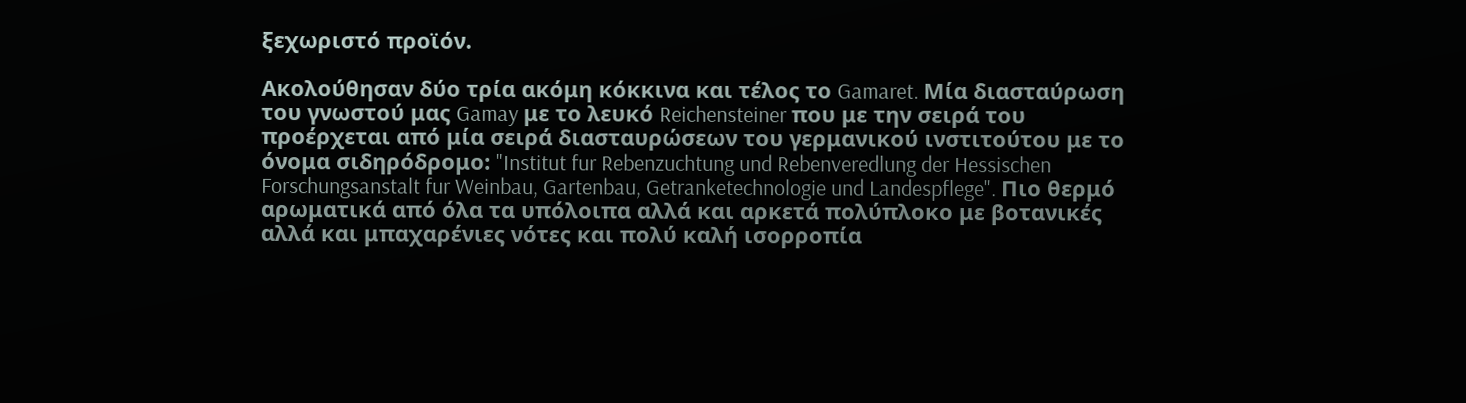ξεχωριστό προϊόν.

Ακολούθησαν δύο τρία ακόμη κόκκινα και τέλος το Gamaret. Μία διασταύρωση του γνωστού μας Gamay με το λευκό Reichensteiner που με την σειρά του προέρχεται από μία σειρά διασταυρώσεων του γερμανικού ινστιτούτου με το όνομα σιδηρόδρομο: "Institut fur Rebenzuchtung und Rebenveredlung der Hessischen Forschungsanstalt fur Weinbau, Gartenbau, Getranketechnologie und Landespflege". Πιο θερμό αρωματικά από όλα τα υπόλοιπα αλλά και αρκετά πολύπλοκο με βοτανικές αλλά και μπαχαρένιες νότες και πολύ καλή ισορροπία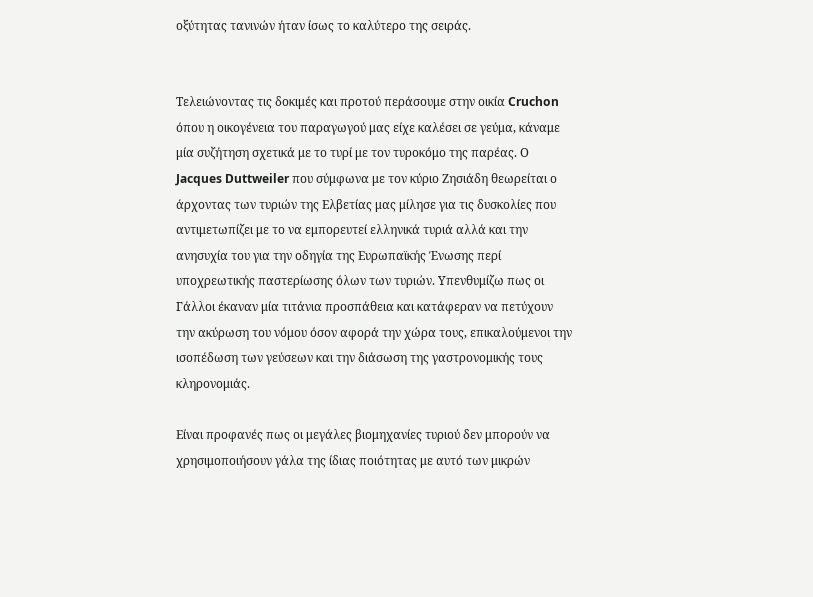οξύτητας τανινών ήταν ίσως το καλύτερο της σειράς.


Τελειώνοντας τις δοκιμές και προτού περάσουμε στην οικία Cruchon όπου η οικογένεια του παραγωγού μας είχε καλέσει σε γεύμα, κάναμε μία συζήτηση σχετικά με το τυρί με τον τυροκόμο της παρέας. Ο Jacques Duttweiler που σύμφωνα με τον κύριο Ζησιάδη θεωρείται ο άρχοντας των τυριών της Ελβετίας μας μίλησε για τις δυσκολίες που αντιμετωπίζει με το να εμπορευτεί ελληνικά τυριά αλλά και την ανησυχία του για την οδηγία της Ευρωπαϊκής Ένωσης περί υποχρεωτικής παστερίωσης όλων των τυριών. Υπενθυμίζω πως οι Γάλλοι έκαναν μία τιτάνια προσπάθεια και κατάφεραν να πετύχουν την ακύρωση του νόμου όσον αφορά την χώρα τους, επικαλούμενοι την ισοπέδωση των γεύσεων και την διάσωση της γαστρονομικής τους κληρονομιάς.

Είναι προφανές πως οι μεγάλες βιομηχανίες τυριού δεν μπορούν να χρησιμοποιήσουν γάλα της ίδιας ποιότητας με αυτό των μικρών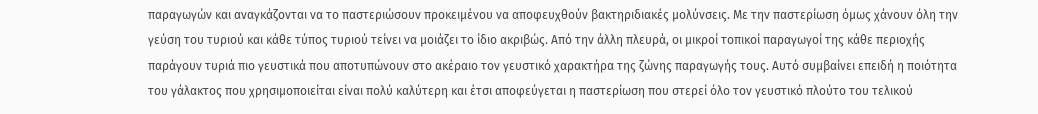παραγωγών και αναγκάζονται να το παστεριώσουν προκειμένου να αποφευχθούν βακτηριδιακές μολύνσεις. Με την παστερίωση όμως χάνουν όλη την γεύση του τυριού και κάθε τύπος τυριού τείνει να μοιάζει το ίδιο ακριβώς. Από την άλλη πλευρά, οι μικροί τοπικοί παραγωγοί της κάθε περιοχής παράγουν τυριά πιο γευστικά που αποτυπώνουν στο ακέραιο τον γευστικό χαρακτήρα της ζώνης παραγωγής τους. Αυτό συμβαίνει επειδή η ποιότητα του γάλακτος που χρησιμοποιείται είναι πολύ καλύτερη και έτσι αποφεύγεται η παστερίωση που στερεί όλο τον γευστικό πλούτο του τελικού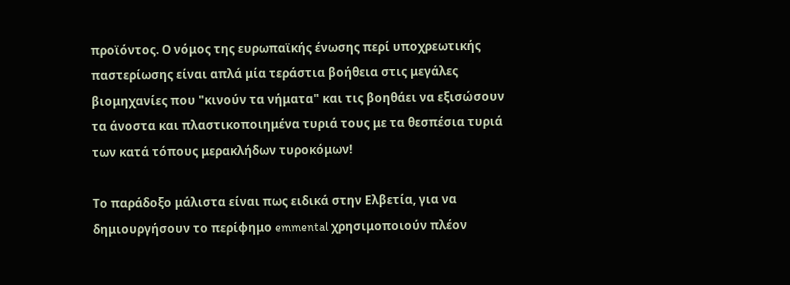προϊόντος. Ο νόμος της ευρωπαϊκής ένωσης περί υποχρεωτικής παστερίωσης είναι απλά μία τεράστια βοήθεια στις μεγάλες βιομηχανίες που "κινούν τα νήματα" και τις βοηθάει να εξισώσουν τα άνοστα και πλαστικοποιημένα τυριά τους με τα θεσπέσια τυριά των κατά τόπους μερακλήδων τυροκόμων!

Το παράδοξο μάλιστα είναι πως ειδικά στην Ελβετία, για να δημιουργήσουν το περίφημο emmental χρησιμοποιούν πλέον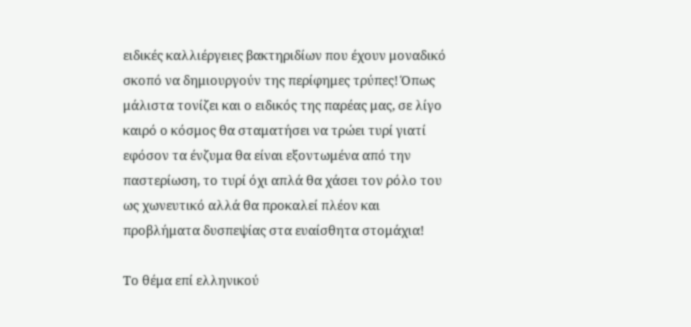ειδικές καλλιέργειες βακτηριδίων που έχουν μοναδικό σκοπό να δημιουργούν της περίφημες τρύπες! Όπως μάλιστα τονίζει και ο ειδικός της παρέας μας, σε λίγο καιρό ο κόσμος θα σταματήσει να τρώει τυρί γιατί εφόσον τα ένζυμα θα είναι εξοντωμένα από την παστερίωση, το τυρί όχι απλά θα χάσει τον ρόλο του ως χωνευτικό αλλά θα προκαλεί πλέον και προβλήματα δυσπεψίας στα ευαίσθητα στομάχια!

Το θέμα επί ελληνικού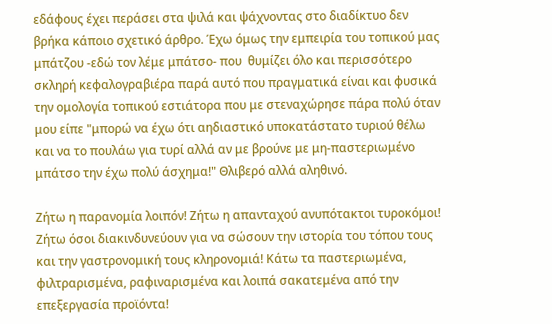εδάφους έχει περάσει στα ψιλά και ψάχνοντας στο διαδίκτυο δεν βρήκα κάποιο σχετικό άρθρο. Έχω όμως την εμπειρία του τοπικού μας μπάτζου -εδώ τον λέμε μπάτσο- που  θυμίζει όλο και περισσότερο σκληρή κεφαλογραβιέρα παρά αυτό που πραγματικά είναι και φυσικά την ομολογία τοπικού εστιάτορα που με στεναχώρησε πάρα πολύ όταν μου είπε "μπορώ να έχω ότι αηδιαστικό υποκατάστατο τυριού θέλω και να το πουλάω για τυρί αλλά αν με βρούνε με μη-παστεριωμένο μπάτσο την έχω πολύ άσχημα!" Θλιβερό αλλά αληθινό.

Ζήτω η παρανομία λοιπόν! Ζήτω η απανταχού ανυπότακτοι τυροκόμοι! Ζήτω όσοι διακινδυνεύουν για να σώσουν την ιστορία του τόπου τους και την γαστρονομική τους κληρονομιά! Κάτω τα παστεριωμένα, φιλτραρισμένα, ραφιναρισμένα και λοιπά σακατεμένα από την επεξεργασία προϊόντα!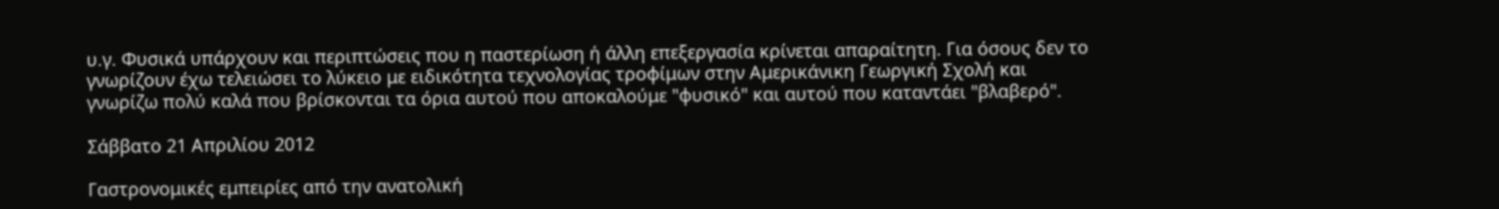υ.γ. Φυσικά υπάρχουν και περιπτώσεις που η παστερίωση ή άλλη επεξεργασία κρίνεται απαραίτητη. Για όσους δεν το γνωρίζουν έχω τελειώσει το λύκειο με ειδικότητα τεχνολογίας τροφίμων στην Αμερικάνικη Γεωργική Σχολή και γνωρίζω πολύ καλά που βρίσκονται τα όρια αυτού που αποκαλούμε "φυσικό" και αυτού που καταντάει "βλαβερό".

Σάββατο 21 Απριλίου 2012

Γαστρονομικές εμπειρίες από την ανατολική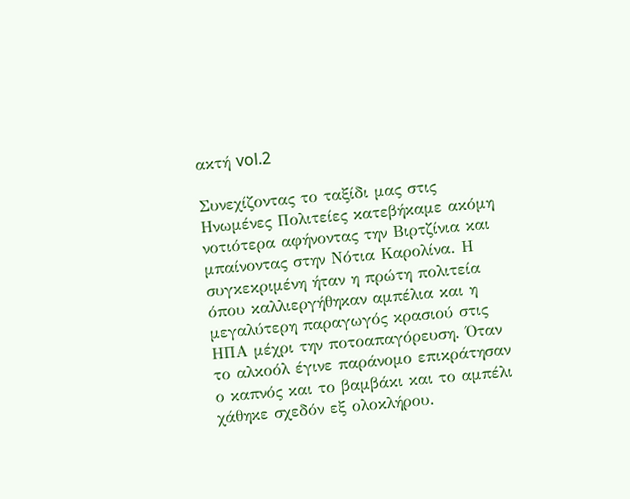ακτή vol.2

Συνεχίζοντας το ταξίδι μας στις Ηνωμένες Πολιτείες κατεβήκαμε ακόμη νοτιότερα αφήνοντας την Βιρτζίνια και μπαίνοντας στην Νότια Καρολίνα. Η συγκεκριμένη ήταν η πρώτη πολιτεία όπου καλλιεργήθηκαν αμπέλια και η μεγαλύτερη παραγωγός κρασιού στις ΗΠΑ μέχρι την ποτοαπαγόρευση. Όταν το αλκοόλ έγινε παράνομο επικράτησαν ο καπνός και το βαμβάκι και το αμπέλι χάθηκε σχεδόν εξ ολοκλήρου.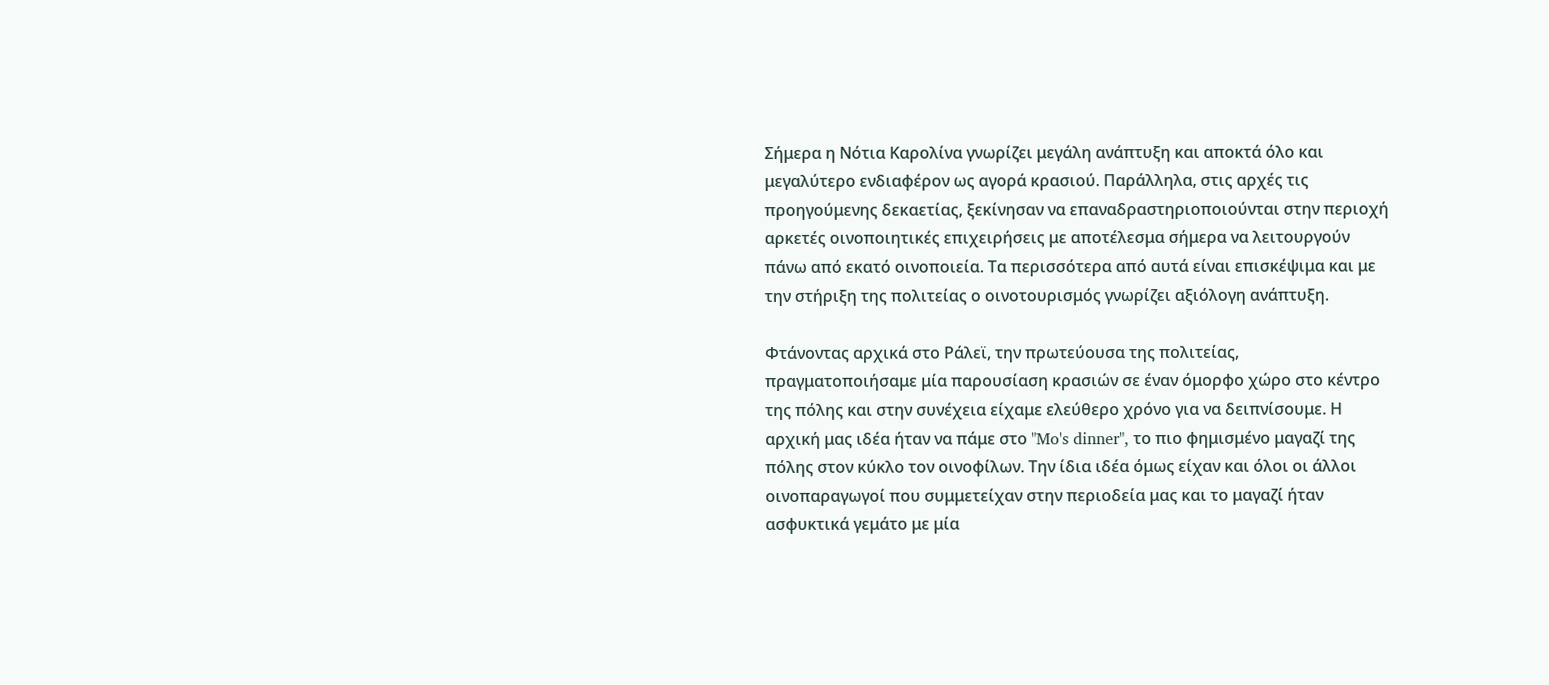Σήμερα η Νότια Καρολίνα γνωρίζει μεγάλη ανάπτυξη και αποκτά όλο και μεγαλύτερο ενδιαφέρον ως αγορά κρασιού. Παράλληλα, στις αρχές τις προηγούμενης δεκαετίας, ξεκίνησαν να επαναδραστηριοποιούνται στην περιοχή αρκετές οινοποιητικές επιχειρήσεις με αποτέλεσμα σήμερα να λειτουργούν πάνω από εκατό οινοποιεία. Τα περισσότερα από αυτά είναι επισκέψιμα και με την στήριξη της πολιτείας ο οινοτουρισμός γνωρίζει αξιόλογη ανάπτυξη.

Φτάνοντας αρχικά στο Ράλεϊ, την πρωτεύουσα της πολιτείας, πραγματοποιήσαμε μία παρουσίαση κρασιών σε έναν όμορφο χώρο στο κέντρο της πόλης και στην συνέχεια είχαμε ελεύθερο χρόνο για να δειπνίσουμε. Η αρχική μας ιδέα ήταν να πάμε στο "Mo's dinner", το πιο φημισμένο μαγαζί της πόλης στον κύκλο τον οινοφίλων. Την ίδια ιδέα όμως είχαν και όλοι οι άλλοι οινοπαραγωγοί που συμμετείχαν στην περιοδεία μας και το μαγαζί ήταν ασφυκτικά γεμάτο με μία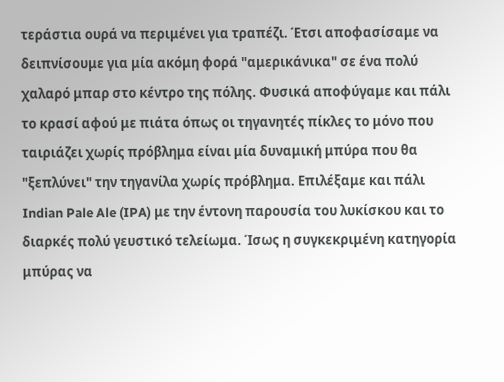τεράστια ουρά να περιμένει για τραπέζι. Έτσι αποφασίσαμε να δειπνίσουμε για μία ακόμη φορά "αμερικάνικα" σε ένα πολύ χαλαρό μπαρ στο κέντρο της πόλης. Φυσικά αποφύγαμε και πάλι το κρασί αφού με πιάτα όπως οι τηγανητές πίκλες το μόνο που ταιριάζει χωρίς πρόβλημα είναι μία δυναμική μπύρα που θα "ξεπλύνει" την τηγανίλα χωρίς πρόβλημα. Επιλέξαμε και πάλι Indian Pale Ale (IPA) με την έντονη παρουσία του λυκίσκου και το διαρκές πολύ γευστικό τελείωμα. Ίσως η συγκεκριμένη κατηγορία μπύρας να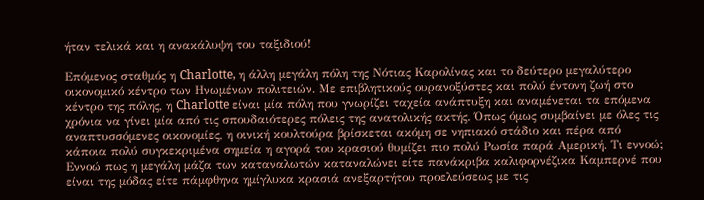ήταν τελικά και η ανακάλυψη του ταξιδιού!

Επόμενος σταθμός η Charlotte, η άλλη μεγάλη πόλη της Νότιας Καρολίνας και το δεύτερο μεγαλύτερο οικονομικό κέντρο των Ηνωμένων πολιτειών. Με επιβλητικούς ουρανοξύστες και πολύ έντονη ζωή στο κέντρο της πόλης, η Charlotte είναι μία πόλη που γνωρίζει ταχεία ανάπτυξη και αναμένεται τα επόμενα χρόνια να γίνει μία από τις σπουδαιότερες πόλεις της ανατολικής ακτής. Όπως όμως συμβαίνει με όλες τις αναπτυσσόμενες οικονομίες, η οινική κουλτούρα βρίσκεται ακόμη σε νηπιακό στάδιο και πέρα από κάποια πολύ συγκεκριμένα σημεία η αγορά του κρασιού θυμίζει πιο πολύ Ρωσία παρά Αμερική. Τι εννοώ; Εννοώ πως η μεγάλη μάζα των καταναλωτών καταναλώνει είτε πανάκριβα καλιφορνέζικα Καμπερνέ που είναι της μόδας είτε πάμφθηνα ημίγλυκα κρασιά ανεξαρτήτου προελεύσεως με τις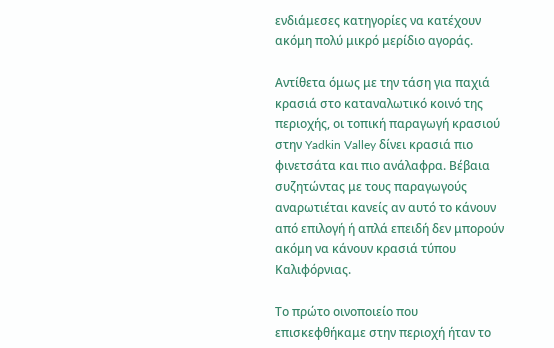ενδιάμεσες κατηγορίες να κατέχουν ακόμη πολύ μικρό μερίδιο αγοράς.

Αντίθετα όμως με την τάση για παχιά κρασιά στο καταναλωτικό κοινό της περιοχής, οι τοπική παραγωγή κρασιού στην Yadkin Valley δίνει κρασιά πιο φινετσάτα και πιο ανάλαφρα. Βέβαια συζητώντας με τους παραγωγούς αναρωτιέται κανείς αν αυτό το κάνουν από επιλογή ή απλά επειδή δεν μπορούν ακόμη να κάνουν κρασιά τύπου Καλιφόρνιας.

Το πρώτο οινοποιείο που επισκεφθήκαμε στην περιοχή ήταν το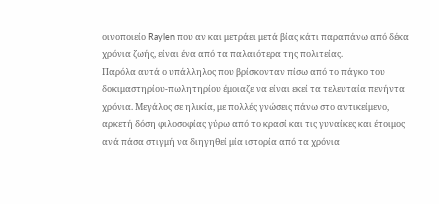οινοποιείο Raylen που αν και μετράει μετά βίας κάτι παραπάνω από δέκα χρόνια ζωής, είναι ένα από τα παλαιότερα της πολιτείας.
Παρόλα αυτά ο υπάλληλος που βρίσκονταν πίσω από το πάγκο του δοκιμαστηρίου-πωλητηρίου έμοιαζε να είναι εκεί τα τελευταία πενήντα χρόνια. Μεγάλος σε ηλικία, με πολλές γνώσεις πάνω στο αντικείμενο, αρκετή δόση φιλοσοφίας γύρω από το κρασί και τις γυναίκες και έτοιμος ανά πάσα στιγμή να διηγηθεί μία ιστορία από τα χρόνια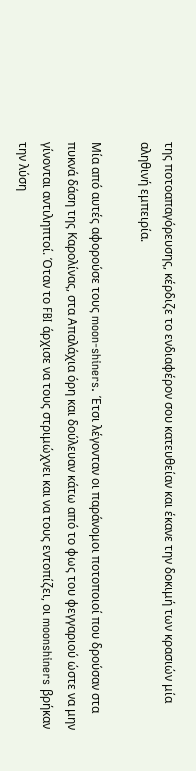της ποτοαπαγόρευσης, κέρδιζε το ενδιαφέρον σου κατευθείαν και έκανε την δοκιμή των κρασιών μία αληθινή εμπειρία.

Μία από αυτές αφορούσε τους moon-shiners. Έτσι λέγονταν οι παράνομοι ποτοποιοί που δρούσαν στα πυκνά δάση της Καρολίνας, στα Απαλάχια όρη και δούλευαν κάτω από το φως του φεγγαριού ώστε να μην γίνονται αντιληπτοί. Όταν το FBI άρχισε να τους στριμώχνει και να τους εντοπίζει, οι moonshiners βρήκαν την λύση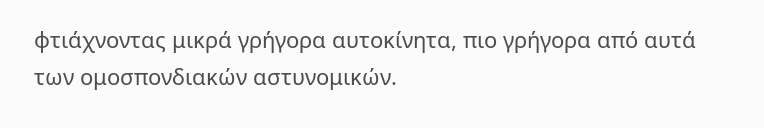φτιάχνοντας μικρά γρήγορα αυτοκίνητα, πιο γρήγορα από αυτά των ομοσπονδιακών αστυνομικών.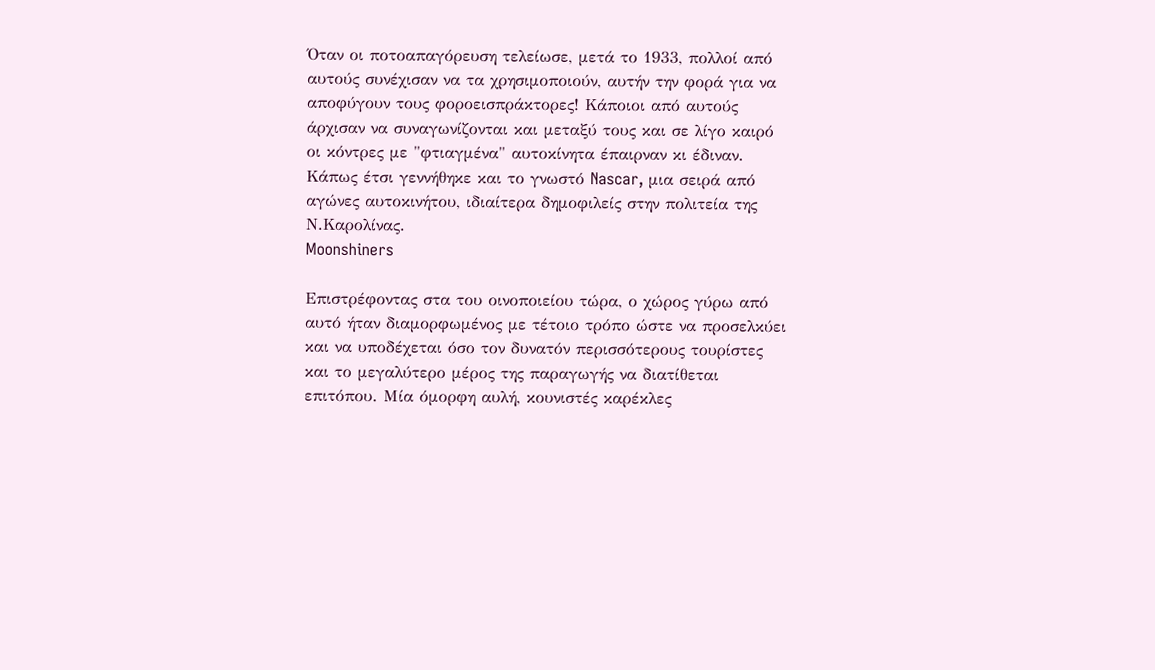Όταν οι ποτοαπαγόρευση τελείωσε, μετά το 1933, πολλοί από αυτούς συνέχισαν να τα χρησιμοποιούν, αυτήν την φορά για να αποφύγουν τους φοροεισπράκτορες! Κάποιοι από αυτούς άρχισαν να συναγωνίζονται και μεταξύ τους και σε λίγο καιρό οι κόντρες με "φτιαγμένα" αυτοκίνητα έπαιρναν κι έδιναν. Κάπως έτσι γεννήθηκε και το γνωστό Nascar, μια σειρά από αγώνες αυτοκινήτου, ιδιαίτερα δημοφιλείς στην πολιτεία της Ν.Καρολίνας.
Moonshiners

Επιστρέφοντας στα του οινοποιείου τώρα, ο χώρος γύρω από αυτό ήταν διαμορφωμένος με τέτοιο τρόπο ώστε να προσελκύει και να υποδέχεται όσο τον δυνατόν περισσότερους τουρίστες και το μεγαλύτερο μέρος της παραγωγής να διατίθεται επιτόπου. Μία όμορφη αυλή, κουνιστές καρέκλες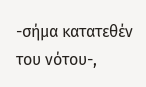-σήμα κατατεθέν του νότου-,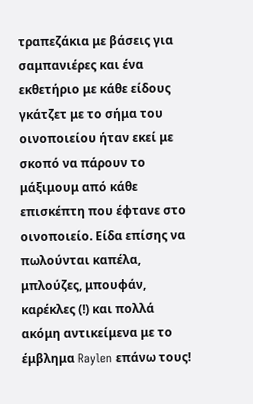τραπεζάκια με βάσεις για σαμπανιέρες και ένα εκθετήριο με κάθε είδους γκάτζετ με το σήμα του οινοποιείου ήταν εκεί με σκοπό να πάρουν το μάξιμουμ από κάθε επισκέπτη που έφτανε στο οινοποιείο. Είδα επίσης να πωλούνται καπέλα, μπλούζες, μπουφάν, καρέκλες (!) και πολλά ακόμη αντικείμενα με το έμβλημα Raylen επάνω τους!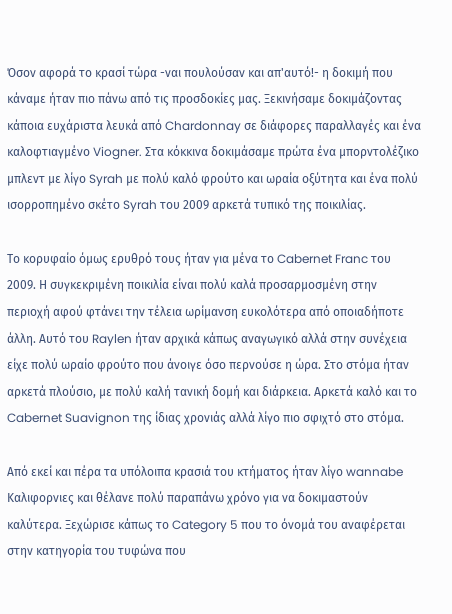Όσον αφορά το κρασί τώρα -ναι πουλούσαν και απ'αυτό!- η δοκιμή που κάναμε ήταν πιο πάνω από τις προσδοκίες μας. Ξεκινήσαμε δοκιμάζοντας κάποια ευχάριστα λευκά από Chardonnay σε διάφορες παραλλαγές και ένα καλοφτιαγμένο Viogner. Στα κόκκινα δοκιμάσαμε πρώτα ένα μπορντολέζικο μπλεντ με λίγο Syrah με πολύ καλό φρούτο και ωραία οξύτητα και ένα πολύ ισορροπημένο σκέτο Syrah του 2009 αρκετά τυπικό της ποικιλίας.

Το κορυφαίο όμως ερυθρό τους ήταν για μένα το Cabernet Franc του 2009. Η συγκεκριμένη ποικιλία είναι πολύ καλά προσαρμοσμένη στην περιοχή αφού φτάνει την τέλεια ωρίμανση ευκολότερα από οποιαδήποτε άλλη. Αυτό του Raylen ήταν αρχικά κάπως αναγωγικό αλλά στην συνέχεια είχε πολύ ωραίο φρούτο που άνοιγε όσο περνούσε η ώρα. Στο στόμα ήταν αρκετά πλούσιο, με πολύ καλή τανική δομή και διάρκεια. Αρκετά καλό και το Cabernet Suavignon της ίδιας χρονιάς αλλά λίγο πιο σφιχτό στο στόμα.

Από εκεί και πέρα τα υπόλοιπα κρασιά του κτήματος ήταν λίγο wannabe Καλιφορνιες και θέλανε πολύ παραπάνω χρόνο για να δοκιμαστούν καλύτερα. Ξεχώρισε κάπως το Category 5 που το όνομά του αναφέρεται στην κατηγορία του τυφώνα που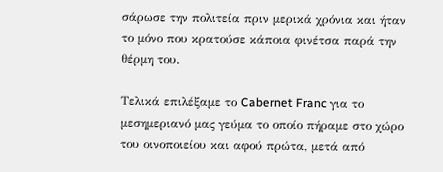σάρωσε την πολιτεία πριν μερικά χρόνια και ήταν το μόνο που κρατούσε κάποια φινέτσα παρά την θέρμη του.

Τελικά επιλέξαμε το Cabernet Franc για το μεσημεριανό μας γεύμα το οποίο πήραμε στο χώρο του οινοποιείου και αφού πρώτα, μετά από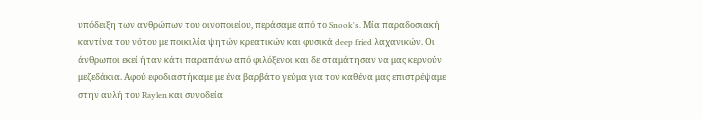υπόδειξη των ανθρώπων του οινοποιείου, περάσαμε από το Snook's. Μία παραδοσιακή καντίνα του νότου με ποικιλία ψητών κρεατικών και φυσικά deep fried λαχανικών. Οι άνθρωποι εκεί ήταν κάτι παραπάνω από φιλόξενοι και δε σταμάτησαν να μας κερνούν μεζεδάκια. Αφού εφοδιαστήκαμε με ένα βαρβάτο γεύμα για τον καθένα μας επιστρέψαμε στην αυλή του Raylen και συνοδεία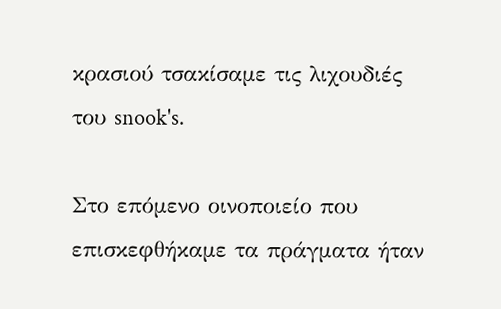κρασιού τσακίσαμε τις λιχουδιές του snook's.

Στο επόμενο οινοποιείο που επισκεφθήκαμε τα πράγματα ήταν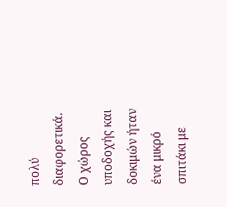πολύ διαφορετικά. Ο χώρος υποδοχής και δοκιμών ήταν ένα μικρό σπιτάκι με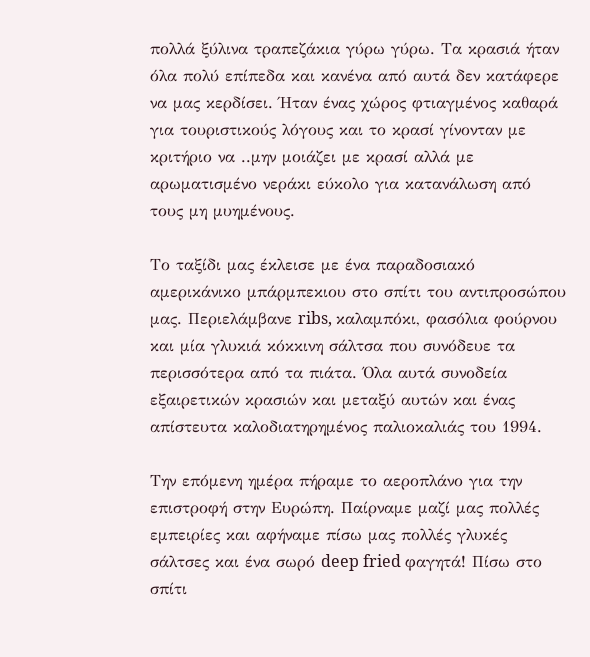πολλά ξύλινα τραπεζάκια γύρω γύρω. Τα κρασιά ήταν όλα πολύ επίπεδα και κανένα από αυτά δεν κατάφερε να μας κερδίσει. Ήταν ένας χώρος φτιαγμένος καθαρά για τουριστικούς λόγους και το κρασί γίνονταν με κριτήριο να ..μην μοιάζει με κρασί αλλά με αρωματισμένο νεράκι εύκολο για κατανάλωση από τους μη μυημένους.

Το ταξίδι μας έκλεισε με ένα παραδοσιακό αμερικάνικο μπάρμπεκιου στο σπίτι του αντιπροσώπου μας. Περιελάμβανε ribs, καλαμπόκι, φασόλια φούρνου και μία γλυκιά κόκκινη σάλτσα που συνόδευε τα περισσότερα από τα πιάτα. Όλα αυτά συνοδεία εξαιρετικών κρασιών και μεταξύ αυτών και ένας απίστευτα καλοδιατηρημένος παλιοκαλιάς του 1994.

Την επόμενη ημέρα πήραμε το αεροπλάνο για την επιστροφή στην Ευρώπη. Παίρναμε μαζί μας πολλές εμπειρίες και αφήναμε πίσω μας πολλές γλυκές σάλτσες και ένα σωρό deep fried φαγητά! Πίσω στο σπίτι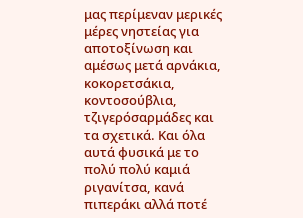μας περίμεναν μερικές μέρες νηστείας για αποτοξίνωση και αμέσως μετά αρνάκια, κοκορετσάκια, κοντοσούβλια, τζιγερόσαρμάδες και τα σχετικά. Και όλα αυτά φυσικά με το πολύ πολύ καμιά ριγανίτσα, κανά πιπεράκι αλλά ποτέ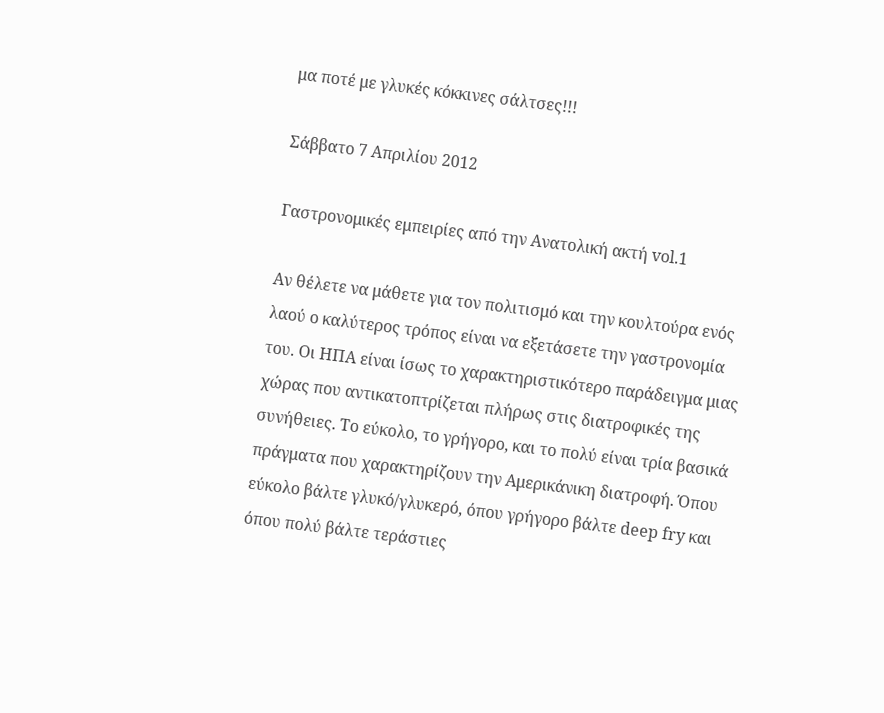μα ποτέ με γλυκές κόκκινες σάλτσες!!!

Σάββατο 7 Απριλίου 2012

Γαστρονομικές εμπειρίες από την Ανατολική ακτή vol.1

Αν θέλετε να μάθετε για τον πολιτισμό και την κουλτούρα ενός λαού ο καλύτερος τρόπος είναι να εξετάσετε την γαστρονομία του. Οι ΗΠΑ είναι ίσως το χαρακτηριστικότερο παράδειγμα μιας χώρας που αντικατοπτρίζεται πλήρως στις διατροφικές της συνήθειες. To εύκολο, το γρήγορο, και το πολύ είναι τρία βασικά πράγματα που χαρακτηρίζουν την Αμερικάνικη διατροφή. Όπου εύκολο βάλτε γλυκό/γλυκερό, όπου γρήγορο βάλτε deep fry και όπου πολύ βάλτε τεράστιες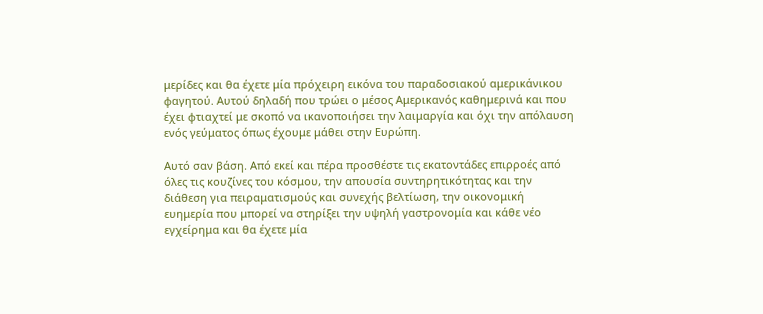μερίδες και θα έχετε μία πρόχειρη εικόνα του παραδοσιακού αμερικάνικου φαγητού. Αυτού δηλαδή που τρώει ο μέσος Αμερικανός καθημερινά και που έχει φτιαχτεί με σκοπό να ικανοποιήσει την λαιμαργία και όχι την απόλαυση ενός γεύματος όπως έχουμε μάθει στην Ευρώπη.

Αυτό σαν βάση. Από εκεί και πέρα προσθέστε τις εκατοντάδες επιρροές από όλες τις κουζίνες του κόσμου, την απουσία συντηρητικότητας και την διάθεση για πειραματισμούς και συνεχής βελτίωση, την οικονομική ευημερία που μπορεί να στηρίξει την υψηλή γαστρονομία και κάθε νέο εγχείρημα και θα έχετε μία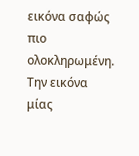εικόνα σαφώς πιο ολοκληρωμένη. Την εικόνα μίας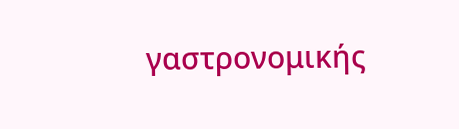γαστρονομικής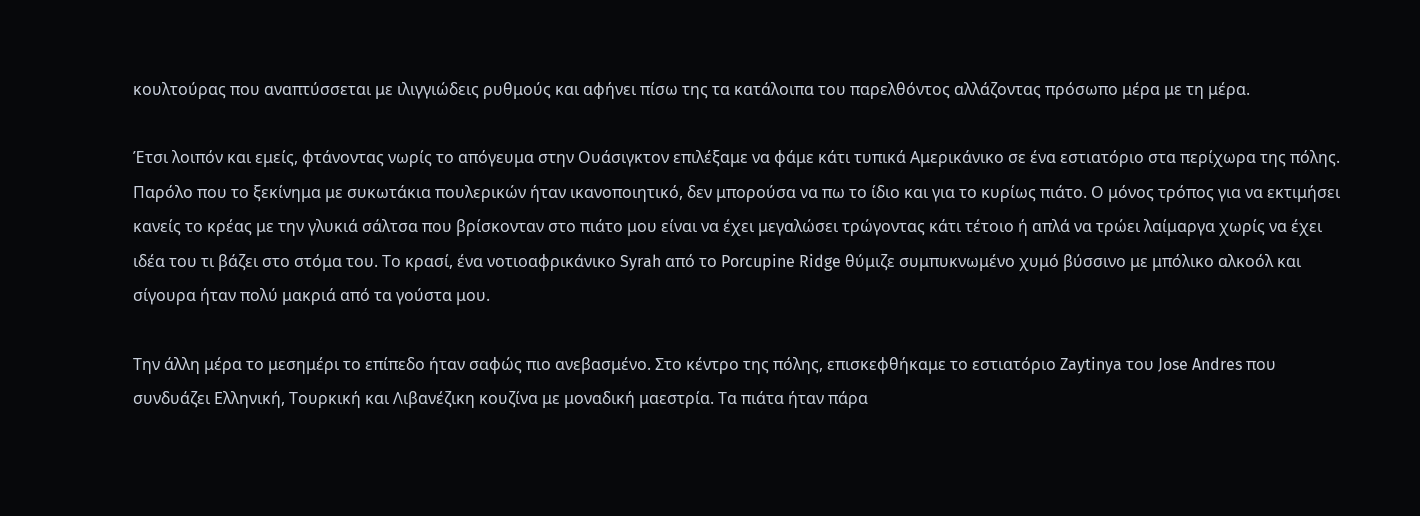κουλτούρας που αναπτύσσεται με ιλιγγιώδεις ρυθμούς και αφήνει πίσω της τα κατάλοιπα του παρελθόντος αλλάζοντας πρόσωπο μέρα με τη μέρα.

Έτσι λοιπόν και εμείς, φτάνοντας νωρίς το απόγευμα στην Ουάσιγκτον επιλέξαμε να φάμε κάτι τυπικά Αμερικάνικο σε ένα εστιατόριο στα περίχωρα της πόλης. Παρόλο που το ξεκίνημα με συκωτάκια πουλερικών ήταν ικανοποιητικό, δεν μπορούσα να πω το ίδιο και για το κυρίως πιάτο. Ο μόνος τρόπος για να εκτιμήσει κανείς το κρέας με την γλυκιά σάλτσα που βρίσκονταν στο πιάτο μου είναι να έχει μεγαλώσει τρώγοντας κάτι τέτοιο ή απλά να τρώει λαίμαργα χωρίς να έχει ιδέα του τι βάζει στο στόμα του. Το κρασί, ένα νοτιοαφρικάνικο Syrah από το Porcupine Ridge θύμιζε συμπυκνωμένο χυμό βύσσινο με μπόλικο αλκοόλ και σίγουρα ήταν πολύ μακριά από τα γούστα μου.

Την άλλη μέρα το μεσημέρι το επίπεδο ήταν σαφώς πιο ανεβασμένο. Στο κέντρο της πόλης, επισκεφθήκαμε το εστιατόριο Zaytinya του Jose Andres που συνδυάζει Ελληνική, Τουρκική και Λιβανέζικη κουζίνα με μοναδική μαεστρία. Τα πιάτα ήταν πάρα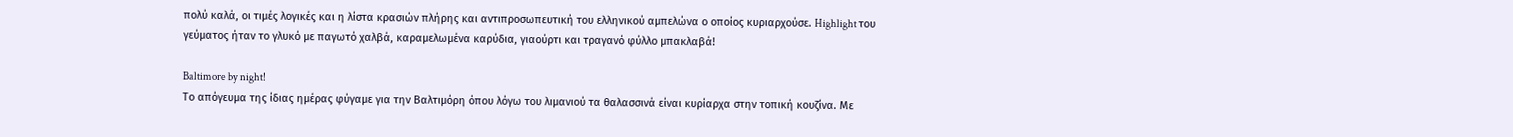πολύ καλά, οι τιμές λογικές και η λίστα κρασιών πλήρης και αντιπροσωπευτική του ελληνικού αμπελώνα ο οποίος κυριαρχούσε. Highlight του γεύματος ήταν το γλυκό με παγωτό χαλβά, καραμελωμένα καρύδια, γιαούρτι και τραγανό φύλλο μπακλαβά!

Baltimore by night!
Το απόγευμα της ίδιας ημέρας φύγαμε για την Βαλτιμόρη όπου λόγω του λιμανιού τα θαλασσινά είναι κυρίαρχα στην τοπική κουζίνα. Με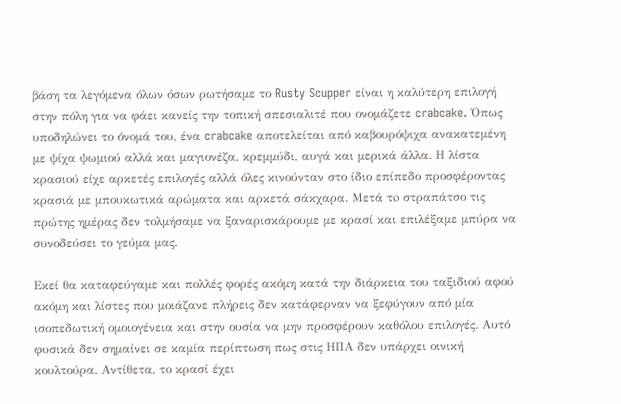βάση τα λεγόμενα όλων όσων ρωτήσαμε το Rusty Scupper είναι η καλύτερη επιλογή στην πόλη για να φάει κανείς την τοπική σπεσιαλιτέ που ονομάζετε crabcake. Όπως υποδηλώνει το όνομά του, ένα crabcake αποτελείται από καβουρόψιχα ανακατεμένη με ψίχα ψωμιού αλλά και μαγιονέζα, κρεμμύδι, αυγά και μερικά άλλα. Η λίστα κρασιού είχε αρκετές επιλογές αλλά όλες κινούνταν στο ίδιο επίπεδο προσφέροντας κρασιά με μπουκωτικά αρώματα και αρκετά σάκχαρα. Μετά τo στραπάτσο τις πρώτης ημέρας δεν τολμήσαμε να ξαναρισκάρουμε με κρασί και επιλέξαμε μπύρα να συνοδεύσει το γεύμα μας.

Εκεί θα καταφεύγαμε και πολλές φορές ακόμη κατά την διάρκεια του ταξιδιού αφού ακόμη και λίστες που μοιάζανε πλήρεις δεν κατάφερναν να ξεφύγουν από μία ισοπεδωτική ομοιογένεια και στην ουσία να μην προσφέρουν καθόλου επιλογές. Αυτό φυσικά δεν σημαίνει σε καμία περίπτωση πως στις ΗΠΑ δεν υπάρχει οινική κουλτούρα. Αντίθετα, το κρασί έχει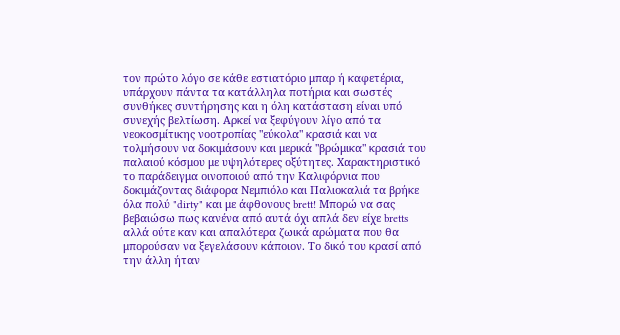τον πρώτο λόγο σε κάθε εστιατόριο μπαρ ή καφετέρια, υπάρχουν πάντα τα κατάλληλα ποτήρια και σωστές συνθήκες συντήρησης και η όλη κατάσταση είναι υπό συνεχής βελτίωση. Αρκεί να ξεφύγουν λίγο από τα νεοκοσμίτικης νοοτροπίας "εύκολα" κρασιά και να τολμήσουν να δοκιμάσουν και μερικά "βρώμικα" κρασιά του παλαιού κόσμου με υψηλότερες οξύτητες. Χαρακτηριστικό το παράδειγμα οινοποιού από την Καλιφόρνια που δοκιμάζοντας διάφορα Νεμπιόλο και Παλιοκαλιά τα βρήκε όλα πολύ "dirty" και με άφθονους brett! Μπορώ να σας βεβαιώσω πως κανένα από αυτά όχι απλά δεν είχε bretts αλλά ούτε καν και απαλότερα ζωικά αρώματα που θα μπορούσαν να ξεγελάσουν κάποιον. Το δικό του κρασί από την άλλη ήταν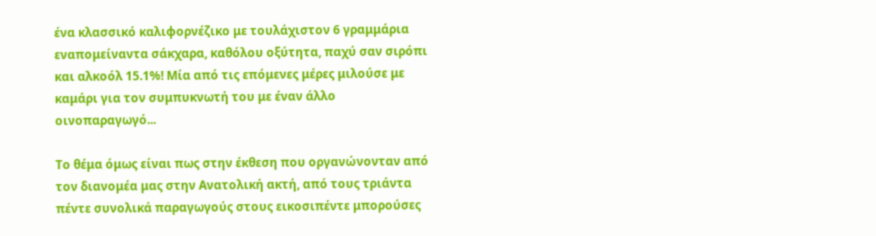ένα κλασσικό καλιφορνέζικο με τουλάχιστον 6 γραμμάρια εναπομείναντα σάκχαρα, καθόλου οξύτητα, παχύ σαν σιρόπι και αλκοόλ 15.1%! Μία από τις επόμενες μέρες μιλούσε με καμάρι για τον συμπυκνωτή του με έναν άλλο οινοπαραγωγό...

Το θέμα όμως είναι πως στην έκθεση που οργανώνονταν από τον διανομέα μας στην Ανατολική ακτή, από τους τριάντα πέντε συνολικά παραγωγούς στους εικοσιπέντε μπορούσες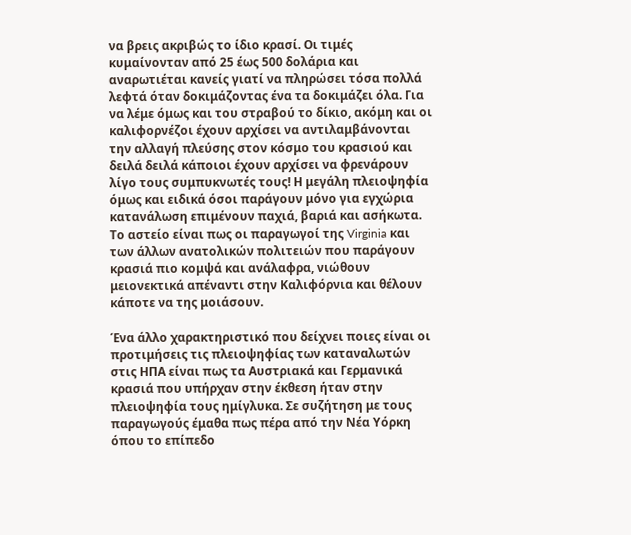να βρεις ακριβώς το ίδιο κρασί. Οι τιμές κυμαίνονταν από 25 έως 500 δολάρια και αναρωτιέται κανείς γιατί να πληρώσει τόσα πολλά λεφτά όταν δοκιμάζοντας ένα τα δοκιμάζει όλα. Για να λέμε όμως και του στραβού το δίκιο, ακόμη και οι καλιφορνέζοι έχουν αρχίσει να αντιλαμβάνονται την αλλαγή πλεύσης στον κόσμο του κρασιού και δειλά δειλά κάποιοι έχουν αρχίσει να φρενάρουν λίγο τους συμπυκνωτές τους! Η μεγάλη πλειοψηφία όμως και ειδικά όσοι παράγουν μόνο για εγχώρια κατανάλωση επιμένουν παχιά, βαριά και ασήκωτα. Το αστείο είναι πως οι παραγωγοί της Virginia και των άλλων ανατολικών πολιτειών που παράγουν κρασιά πιο κομψά και ανάλαφρα, νιώθουν μειονεκτικά απέναντι στην Καλιφόρνια και θέλουν κάποτε να της μοιάσουν.

Ένα άλλο χαρακτηριστικό που δείχνει ποιες είναι οι προτιμήσεις τις πλειοψηφίας των καταναλωτών στις ΗΠΑ είναι πως τα Αυστριακά και Γερμανικά κρασιά που υπήρχαν στην έκθεση ήταν στην πλειοψηφία τους ημίγλυκα. Σε συζήτηση με τους παραγωγούς έμαθα πως πέρα από την Νέα Υόρκη όπου το επίπεδο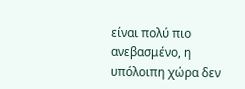είναι πολύ πιο ανεβασμένο, η υπόλοιπη χώρα δεν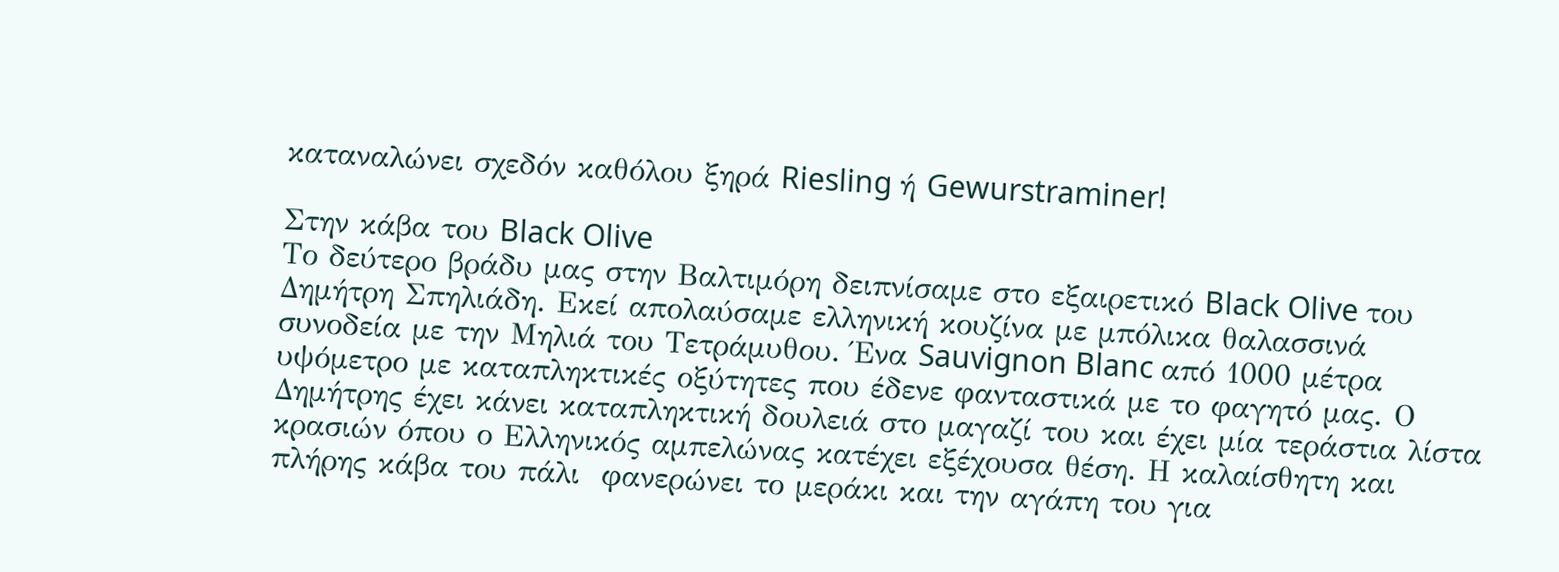καταναλώνει σχεδόν καθόλου ξηρά Riesling ή Gewurstraminer!

Στην κάβα του Black Olive
Το δεύτερο βράδυ μας στην Βαλτιμόρη δειπνίσαμε στο εξαιρετικό Black Olive του Δημήτρη Σπηλιάδη. Εκεί απολαύσαμε ελληνική κουζίνα με μπόλικα θαλασσινά συνοδεία με την Μηλιά του Τετράμυθου. Ένα Sauvignon Blanc από 1000 μέτρα υψόμετρο με καταπληκτικές οξύτητες που έδενε φανταστικά με το φαγητό μας. Ο Δημήτρης έχει κάνει καταπληκτική δουλειά στο μαγαζί του και έχει μία τεράστια λίστα κρασιών όπου ο Ελληνικός αμπελώνας κατέχει εξέχουσα θέση. Η καλαίσθητη και πλήρης κάβα του πάλι  φανερώνει το μεράκι και την αγάπη του για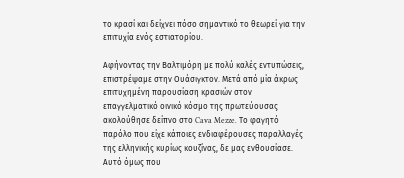το κρασί και δείχνει πόσο σημαντικό το θεωρεί για την επιτυχία ενός εστιατορίου.

Αφήνοντας την Βαλτιμόρη με πολύ καλές εντυπώσεις, επιστρέψαμε στην Ουάσιγκτον. Μετά από μία άκρως επιτυχημένη παρουσίαση κρασιών στον επαγγελματικό οινικό κόσμο της πρωτεύουσας ακολούθησε δείπνο στο Cava Mezze. Το φαγητό παρόλο που είχε κάποιες ενδιαφέρουσες παραλλαγές της ελληνικής κυρίως κουζίνας, δε μας ενθουσίασε. Αυτό όμως που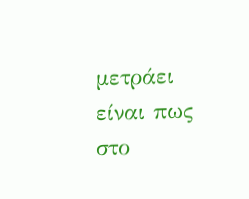μετράει είναι πως στο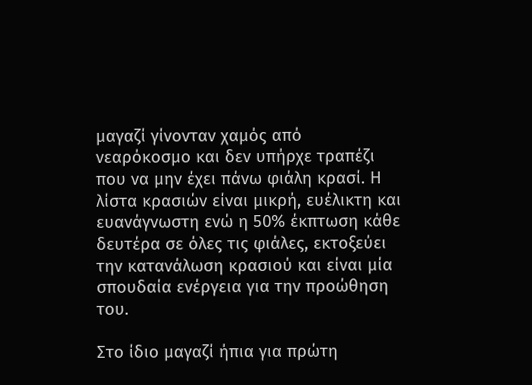μαγαζί γίνονταν χαμός από νεαρόκοσμο και δεν υπήρχε τραπέζι που να μην έχει πάνω φιάλη κρασί. Η λίστα κρασιών είναι μικρή, ευέλικτη και ευανάγνωστη ενώ η 50% έκπτωση κάθε δευτέρα σε όλες τις φιάλες, εκτοξεύει την κατανάλωση κρασιού και είναι μία σπουδαία ενέργεια για την προώθηση του.

Στο ίδιο μαγαζί ήπια για πρώτη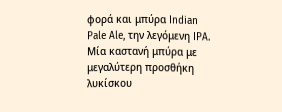φορά και μπύρα Indian Pale Ale, την λεγόμενη IPA. Μία καστανή μπύρα με μεγαλύτερη προσθήκη λυκίσκου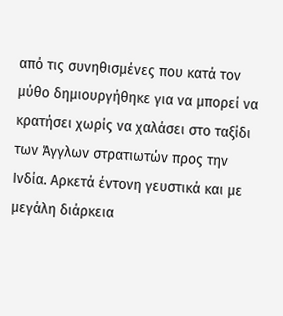από τις συνηθισμένες που κατά τον μύθο δημιουργήθηκε για να μπορεί να κρατήσει χωρίς να χαλάσει στο ταξίδι των Άγγλων στρατιωτών προς την Ινδία. Αρκετά έντονη γευστικά και με μεγάλη διάρκεια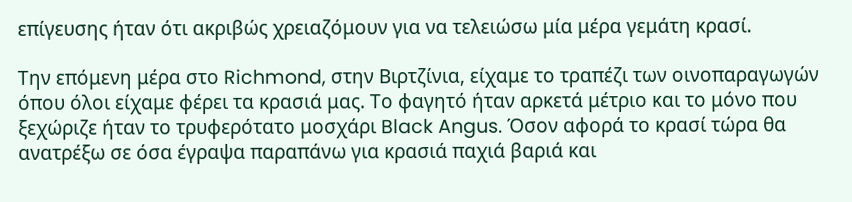επίγευσης ήταν ότι ακριβώς χρειαζόμουν για να τελειώσω μία μέρα γεμάτη κρασί.

Την επόμενη μέρα στο Richmond, στην Βιρτζίνια, είχαμε το τραπέζι των οινοπαραγωγών όπου όλοι είχαμε φέρει τα κρασιά μας. Το φαγητό ήταν αρκετά μέτριο και το μόνο που ξεχώριζε ήταν το τρυφερότατο μοσχάρι Black Angus. Όσον αφορά το κρασί τώρα θα ανατρέξω σε όσα έγραψα παραπάνω για κρασιά παχιά βαριά και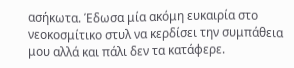ασήκωτα. Έδωσα μία ακόμη ευκαιρία στο νεοκοσμίτικο στυλ να κερδίσει την συμπάθεια μου αλλά και πάλι δεν τα κατάφερε.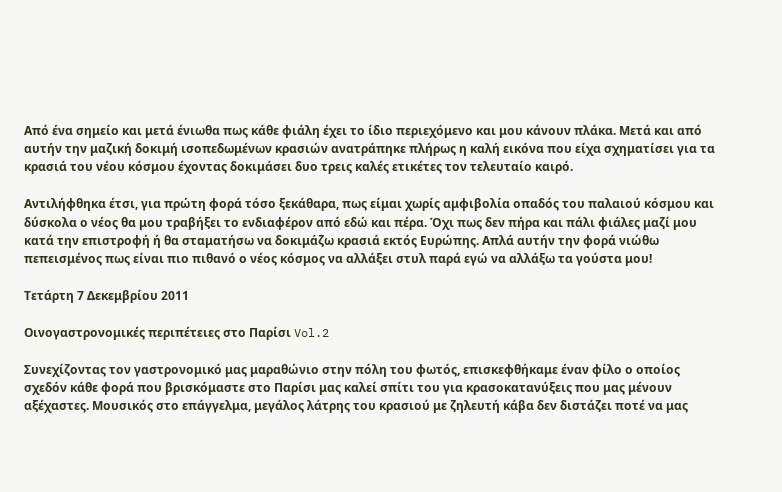Από ένα σημείο και μετά ένιωθα πως κάθε φιάλη έχει το ίδιο περιεχόμενο και μου κάνουν πλάκα. Μετά και από αυτήν την μαζική δοκιμή ισοπεδωμένων κρασιών ανατράπηκε πλήρως η καλή εικόνα που είχα σχηματίσει για τα κρασιά του νέου κόσμου έχοντας δοκιμάσει δυο τρεις καλές ετικέτες τον τελευταίο καιρό.

Αντιλήφθηκα έτσι, για πρώτη φορά τόσο ξεκάθαρα, πως είμαι χωρίς αμφιβολία οπαδός του παλαιού κόσμου και δύσκολα ο νέος θα μου τραβήξει το ενδιαφέρον από εδώ και πέρα. Όχι πως δεν πήρα και πάλι φιάλες μαζί μου κατά την επιστροφή ή θα σταματήσω να δοκιμάζω κρασιά εκτός Ευρώπης. Απλά αυτήν την φορά νιώθω πεπεισμένος πως είναι πιο πιθανό ο νέος κόσμος να αλλάξει στυλ παρά εγώ να αλλάξω τα γούστα μου!

Τετάρτη 7 Δεκεμβρίου 2011

Οινογαστρονομικές περιπέτειες στο Παρίσι Vol.2

Συνεχίζοντας τον γαστρονομικό μας μαραθώνιο στην πόλη του φωτός, επισκεφθήκαμε έναν φίλο ο οποίος σχεδόν κάθε φορά που βρισκόμαστε στο Παρίσι μας καλεί σπίτι του για κρασοκατανύξεις που μας μένουν αξέχαστες. Μουσικός στο επάγγελμα, μεγάλος λάτρης του κρασιού με ζηλευτή κάβα δεν διστάζει ποτέ να μας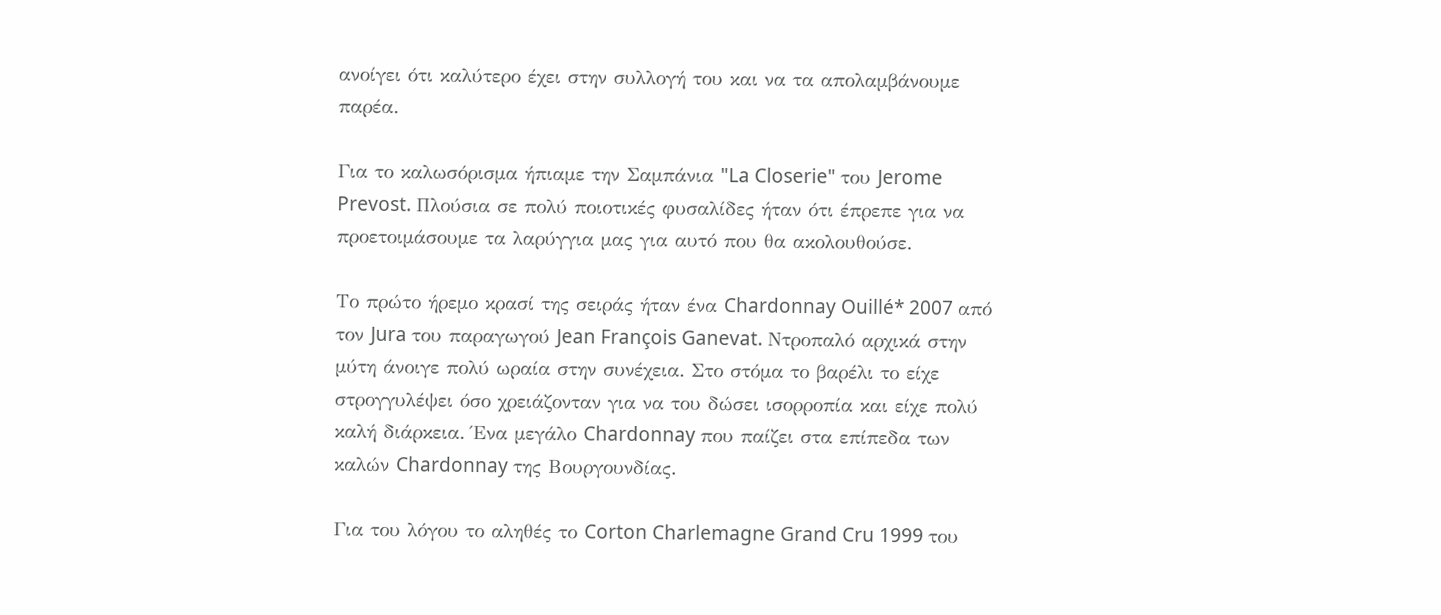ανοίγει ότι καλύτερο έχει στην συλλογή του και να τα απολαμβάνουμε παρέα.

Για το καλωσόρισμα ήπιαμε την Σαμπάνια "La Closerie" του Jerome Prevost. Πλούσια σε πολύ ποιοτικές φυσαλίδες ήταν ότι έπρεπε για να προετοιμάσουμε τα λαρύγγια μας για αυτό που θα ακολουθούσε.

Το πρώτο ήρεμο κρασί της σειράς ήταν ένα Chardonnay Ouillé* 2007 από τον Jura του παραγωγού Jean François Ganevat. Ντροπαλό αρχικά στην μύτη άνοιγε πολύ ωραία στην συνέχεια. Στο στόμα το βαρέλι το είχε στρογγυλέψει όσο χρειάζονταν για να του δώσει ισορροπία και είχε πολύ καλή διάρκεια. Ένα μεγάλο Chardonnay που παίζει στα επίπεδα των καλών Chardonnay της Βουργουνδίας.

Για του λόγου το αληθές το Corton Charlemagne Grand Cru 1999 του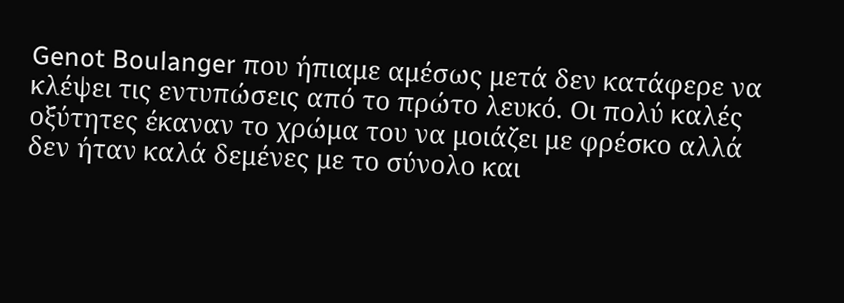Genot Boulanger που ήπιαμε αμέσως μετά δεν κατάφερε να κλέψει τις εντυπώσεις από το πρώτο λευκό. Οι πολύ καλές οξύτητες έκαναν το χρώμα του να μοιάζει με φρέσκο αλλά δεν ήταν καλά δεμένες με το σύνολο και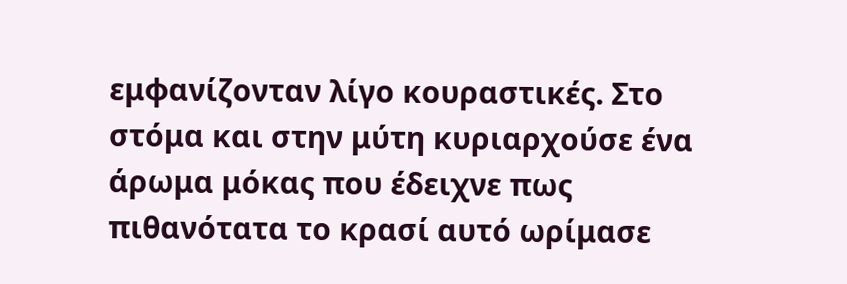εμφανίζονταν λίγο κουραστικές. Στο στόμα και στην μύτη κυριαρχούσε ένα άρωμα μόκας που έδειχνε πως πιθανότατα το κρασί αυτό ωρίμασε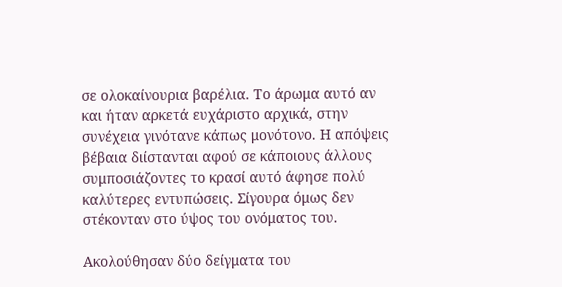σε ολοκαίνουρια βαρέλια. Το άρωμα αυτό αν και ήταν αρκετά ευχάριστο αρχικά, στην συνέχεια γινότανε κάπως μονότονο. Η απόψεις βέβαια διίστανται αφού σε κάποιους άλλους συμποσιάζοντες το κρασί αυτό άφησε πολύ καλύτερες εντυπώσεις. Σίγουρα όμως δεν στέκονταν στο ύψος του ονόματος του.

Ακολούθησαν δύο δείγματα του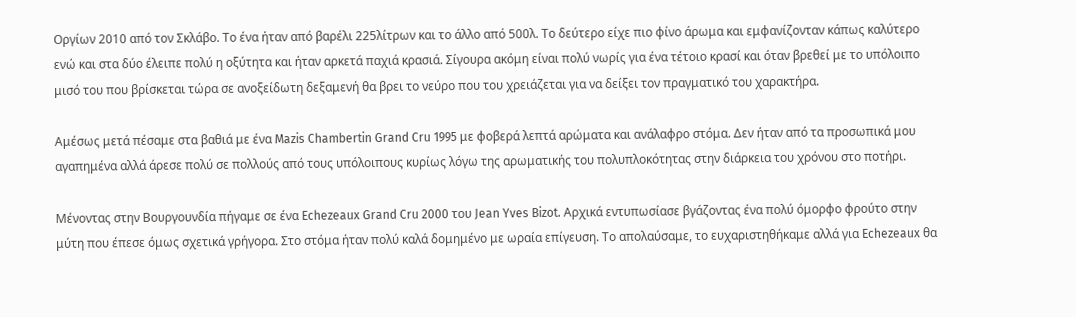Οργίων 2010 από τον Σκλάβο. Το ένα ήταν από βαρέλι 225λίτρων και το άλλο από 500λ. Το δεύτερο είχε πιο φίνο άρωμα και εμφανίζονταν κάπως καλύτερο ενώ και στα δύο έλειπε πολύ η οξύτητα και ήταν αρκετά παχιά κρασιά. Σίγουρα ακόμη είναι πολύ νωρίς για ένα τέτοιο κρασί και όταν βρεθεί με το υπόλοιπο μισό του που βρίσκεται τώρα σε ανοξείδωτη δεξαμενή θα βρει το νεύρο που του χρειάζεται για να δείξει τον πραγματικό του χαρακτήρα.

Αμέσως μετά πέσαμε στα βαθιά με ένα Mazis Chambertin Grand Cru 1995 με φοβερά λεπτά αρώματα και ανάλαφρο στόμα. Δεν ήταν από τα προσωπικά μου αγαπημένα αλλά άρεσε πολύ σε πολλούς από τους υπόλοιπους κυρίως λόγω της αρωματικής του πολυπλοκότητας στην διάρκεια του χρόνου στο ποτήρι.

Μένοντας στην Βουργουνδία πήγαμε σε ένα Echezeaux Grand Cru 2000 του Jean Yves Bizot. Αρχικά εντυπωσίασε βγάζοντας ένα πολύ όμορφο φρούτο στην μύτη που έπεσε όμως σχετικά γρήγορα. Στο στόμα ήταν πολύ καλά δομημένο με ωραία επίγευση. Το απολαύσαμε, το ευχαριστηθήκαμε αλλά για Echezeaux θα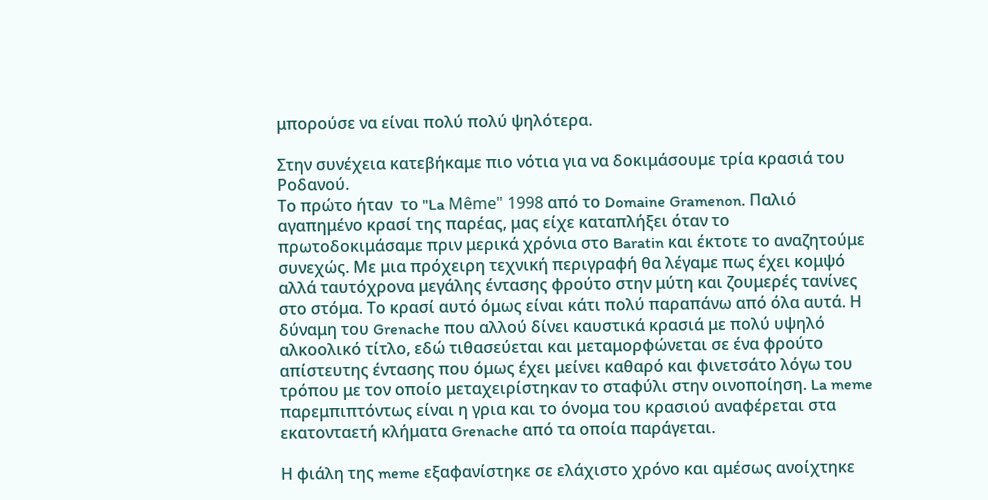μπορούσε να είναι πολύ πολύ ψηλότερα.

Στην συνέχεια κατεβήκαμε πιο νότια για να δοκιμάσουμε τρία κρασιά του Ροδανού.
Το πρώτο ήταν  το "La Même" 1998 από το Domaine Gramenon. Παλιό αγαπημένο κρασί της παρέας, μας είχε καταπλήξει όταν το πρωτοδοκιμάσαμε πριν μερικά χρόνια στο Baratin και έκτοτε το αναζητούμε συνεχώς. Με μια πρόχειρη τεχνική περιγραφή θα λέγαμε πως έχει κομψό αλλά ταυτόχρονα μεγάλης έντασης φρούτο στην μύτη και ζουμερές τανίνες στο στόμα. Το κρασί αυτό όμως είναι κάτι πολύ παραπάνω από όλα αυτά. Η δύναμη του Grenache που αλλού δίνει καυστικά κρασιά με πολύ υψηλό αλκοολικό τίτλο, εδώ τιθασεύεται και μεταμορφώνεται σε ένα φρούτο απίστευτης έντασης που όμως έχει μείνει καθαρό και φινετσάτο λόγω του τρόπου με τον οποίο μεταχειρίστηκαν το σταφύλι στην οινοποίηση. La meme παρεμπιπτόντως είναι η γρια και το όνομα του κρασιού αναφέρεται στα εκατονταετή κλήματα Grenache από τα οποία παράγεται.

Η φιάλη της meme εξαφανίστηκε σε ελάχιστο χρόνο και αμέσως ανοίχτηκε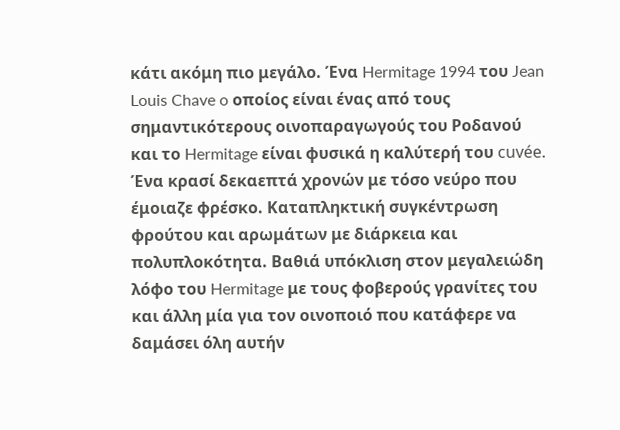κάτι ακόμη πιο μεγάλο. Ένα Hermitage 1994 του Jean Louis Chave o οποίος είναι ένας από τους σημαντικότερους οινοπαραγωγούς του Ροδανού και το Hermitage είναι φυσικά η καλύτερή του cuvée. Ένα κρασί δεκαεπτά χρονών με τόσο νεύρο που έμοιαζε φρέσκο. Καταπληκτική συγκέντρωση φρούτου και αρωμάτων με διάρκεια και πολυπλοκότητα. Βαθιά υπόκλιση στον μεγαλειώδη λόφο του Hermitage με τους φοβερούς γρανίτες του και άλλη μία για τον οινοποιό που κατάφερε να δαμάσει όλη αυτήν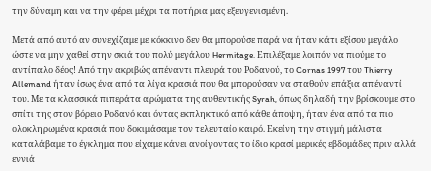την δύναμη και να την φέρει μέχρι τα ποτήρια μας εξευγενισμένη.

Μετά από αυτό αν συνεχίζαμε με κόκκινο δεν θα μπορούσε παρά να ήταν κάτι εξίσου μεγάλο ώστε να μην χαθεί στην σκιά του πολύ μεγάλου Hermitage. Επιλέξαμε λοιπόν να πιούμε το αντίπαλο δέος! Από την ακριβώς απέναντι πλευρά του Ροδανού, το Cornas 1997 του Thierry Allemand ήταν ίσως ένα από τα λίγα κρασιά που θα μπορούσαν να σταθούν επάξια απέναντί του. Με τα κλασσικά πιπεράτα αρώματα της αυθεντικής Syrah, όπως δηλαδή την βρίσκουμε στο σπίτι της στον βόρειο Ροδανό και όντας εκπληκτικό από κάθε άποψη, ήταν ένα από τα πιο ολοκληρωμένα κρασιά που δοκιμάσαμε τον τελευταίο καιρό. Εκείνη την στιγμή μάλιστα καταλάβαμε το έγκλημα που είχαμε κάνει ανοίγοντας το ίδιο κρασί μερικές εβδομάδες πριν αλλά εννιά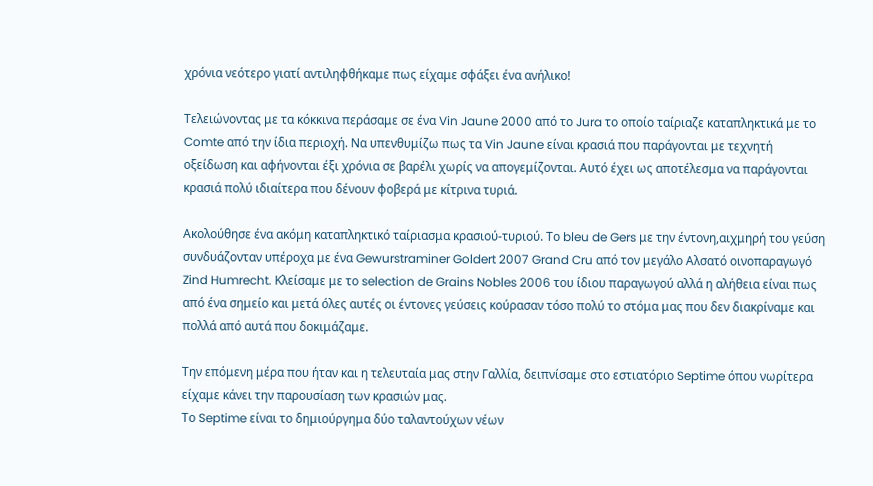χρόνια νεότερο γιατί αντιληφθήκαμε πως είχαμε σφάξει ένα ανήλικο!

Τελειώνοντας με τα κόκκινα περάσαμε σε ένα Vin Jaune 2000 από το Jura το οποίο ταίριαζε καταπληκτικά με το Comte από την ίδια περιοχή. Να υπενθυμίζω πως τα Vin Jaune είναι κρασιά που παράγονται με τεχνητή οξείδωση και αφήνονται έξι χρόνια σε βαρέλι χωρίς να απογεμίζονται. Αυτό έχει ως αποτέλεσμα να παράγονται κρασιά πολύ ιδιαίτερα που δένουν φοβερά με κίτρινα τυριά.

Ακολούθησε ένα ακόμη καταπληκτικό ταίριασμα κρασιού-τυριού. Tο bleu de Gers με την έντονη,αιχμηρή του γεύση συνδυάζονταν υπέροχα με ένα Gewurstraminer Goldert 2007 Grand Cru από τον μεγάλο Αλσατό οινοπαραγωγό Zind Humrecht. Κλείσαμε με το selection de Grains Nobles 2006 του ίδιου παραγωγού αλλά η αλήθεια είναι πως από ένα σημείο και μετά όλες αυτές οι έντονες γεύσεις κούρασαν τόσο πολύ το στόμα μας που δεν διακρίναμε και πολλά από αυτά που δοκιμάζαμε.

Την επόμενη μέρα που ήταν και η τελευταία μας στην Γαλλία, δειπνίσαμε στο εστιατόριο Septime όπου νωρίτερα είχαμε κάνει την παρουσίαση των κρασιών μας.
Το Septime είναι το δημιούργημα δύο ταλαντούχων νέων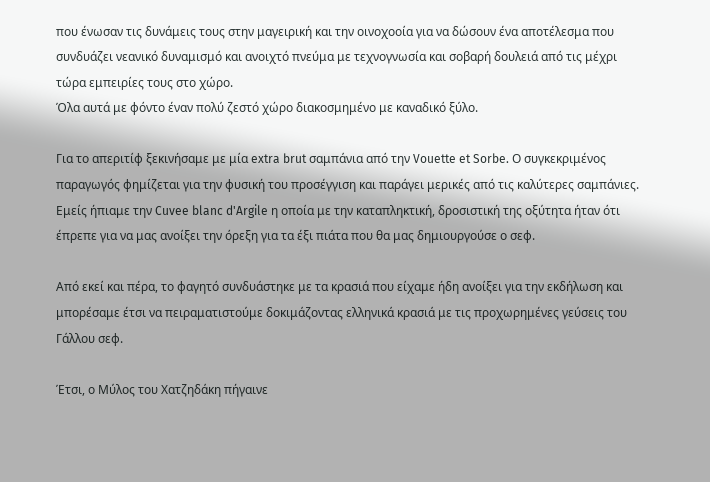που ένωσαν τις δυνάμεις τους στην μαγειρική και την οινοχοοία για να δώσουν ένα αποτέλεσμα που συνδυάζει νεανικό δυναμισμό και ανοιχτό πνεύμα με τεχνογνωσία και σοβαρή δουλειά από τις μέχρι τώρα εμπειρίες τους στο χώρο.
Όλα αυτά με φόντο έναν πολύ ζεστό χώρο διακοσμημένο με καναδικό ξύλο.

Για το απεριτίφ ξεκινήσαμε με μία extra brut σαμπάνια από την Vouette et Sorbe. Ο συγκεκριμένος παραγωγός φημίζεται για την φυσική του προσέγγιση και παράγει μερικές από τις καλύτερες σαμπάνιες. Εμείς ήπιαμε την Cuvee blanc d'Argile η οποία με την καταπληκτική, δροσιστική της οξύτητα ήταν ότι έπρεπε για να μας ανοίξει την όρεξη για τα έξι πιάτα που θα μας δημιουργούσε ο σεφ.

Από εκεί και πέρα, το φαγητό συνδυάστηκε με τα κρασιά που είχαμε ήδη ανοίξει για την εκδήλωση και μπορέσαμε έτσι να πειραματιστούμε δοκιμάζοντας ελληνικά κρασιά με τις προχωρημένες γεύσεις του Γάλλου σεφ.

Έτσι, ο Μύλος του Χατζηδάκη πήγαινε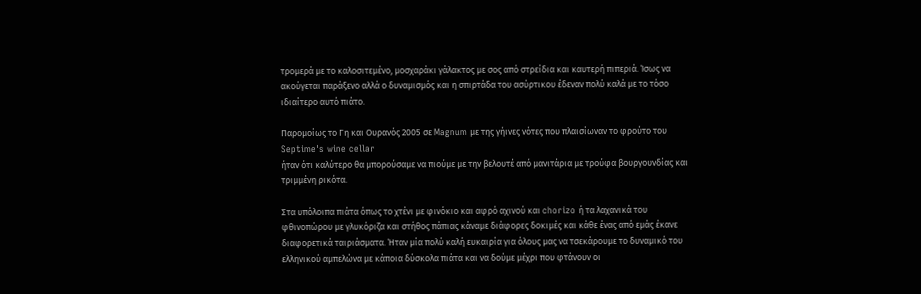τρομερά με το καλοσιτεμένο, μοσχαράκι γάλακτος με σος από στρείδια και καυτερή πιπεριά. Ίσως να ακούγεται παράξενο αλλά ο δυναμισμός και η σπιρτάδα του ασύρτικου έδεναν πολύ καλά με το τόσο ιδιαίτερο αυτό πιάτο.

Παρομοίως το Γη και Ουρανός 2005 σε Magnum με της γήινες νότες που πλαισίωναν το φρούτο του
Septime's wine cellar
ήταν ότι καλύτερο θα μπορούσαμε να πιούμε με την βελουτέ από μανιτάρια με τρούφα βουργουνδίας και τριμμένη ρικότα.

Στα υπόλοιπα πιάτα όπως το χτένι με φινόκιο και αφρό αχινού και chorizo ή τα λαχανικά του φθινοπώρου με γλυκόριζα και στήθος πάπιας κάναμε διάφορες δοκιμές και κάθε ένας από εμάς έκανε διαφορετικά ταιριάσματα. Ήταν μία πολύ καλή ευκαιρία για όλους μας να τσεκάρουμε το δυναμικό του ελληνικού αμπελώνα με κάποια δύσκολα πιάτα και να δούμε μέχρι που φτάνουν οι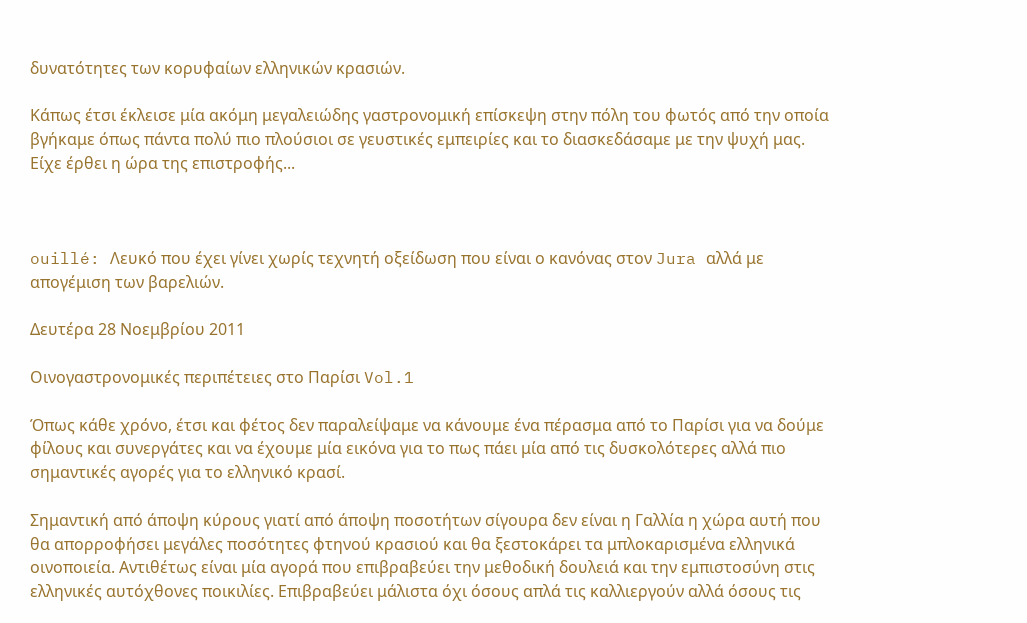δυνατότητες των κορυφαίων ελληνικών κρασιών.

Κάπως έτσι έκλεισε μία ακόμη μεγαλειώδης γαστρονομική επίσκεψη στην πόλη του φωτός από την οποία βγήκαμε όπως πάντα πολύ πιο πλούσιοι σε γευστικές εμπειρίες και το διασκεδάσαμε με την ψυχή μας. Είχε έρθει η ώρα της επιστροφής...



ouillé: Λευκό που έχει γίνει χωρίς τεχνητή οξείδωση που είναι ο κανόνας στον Jura αλλά με απογέμιση των βαρελιών.

Δευτέρα 28 Νοεμβρίου 2011

Οινογαστρονομικές περιπέτειες στο Παρίσι Vol.1

Όπως κάθε χρόνο, έτσι και φέτος δεν παραλείψαμε να κάνουμε ένα πέρασμα από το Παρίσι για να δούμε φίλους και συνεργάτες και να έχουμε μία εικόνα για το πως πάει μία από τις δυσκολότερες αλλά πιο σημαντικές αγορές για το ελληνικό κρασί.

Σημαντική από άποψη κύρους γιατί από άποψη ποσοτήτων σίγουρα δεν είναι η Γαλλία η χώρα αυτή που θα απορροφήσει μεγάλες ποσότητες φτηνού κρασιού και θα ξεστοκάρει τα μπλοκαρισμένα ελληνικά οινοποιεία. Αντιθέτως είναι μία αγορά που επιβραβεύει την μεθοδική δουλειά και την εμπιστοσύνη στις ελληνικές αυτόχθονες ποικιλίες. Επιβραβεύει μάλιστα όχι όσους απλά τις καλλιεργούν αλλά όσους τις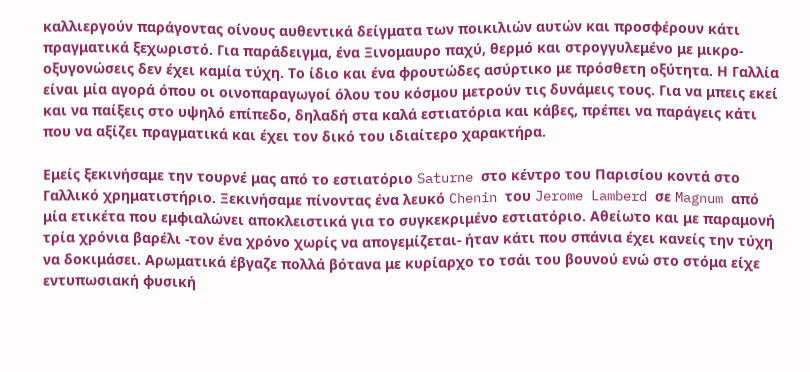καλλιεργούν παράγοντας οίνους αυθεντικά δείγματα των ποικιλιών αυτών και προσφέρουν κάτι πραγματικά ξεχωριστό. Για παράδειγμα, ένα Ξινομαυρο παχύ, θερμό και στρογγυλεμένο με μικρο-οξυγονώσεις δεν έχει καμία τύχη. Το ίδιο και ένα φρουτώδες ασύρτικο με πρόσθετη οξύτητα. Η Γαλλία είναι μία αγορά όπου οι οινοπαραγωγοί όλου του κόσμου μετρούν τις δυνάμεις τους. Για να μπεις εκεί και να παίξεις στο υψηλό επίπεδο, δηλαδή στα καλά εστιατόρια και κάβες, πρέπει να παράγεις κάτι που να αξίζει πραγματικά και έχει τον δικό του ιδιαίτερο χαρακτήρα.

Εμείς ξεκινήσαμε την τουρνέ μας από το εστιατόριο Saturne στο κέντρο του Παρισίου κοντά στο Γαλλικό χρηματιστήριο. Ξεκινήσαμε πίνοντας ένα λευκό Chenin του Jerome Lamberd σε Magnum από μία ετικέτα που εμφιαλώνει αποκλειστικά για το συγκεκριμένο εστιατόριο. Αθείωτο και με παραμονή τρία χρόνια βαρέλι -τον ένα χρόνο χωρίς να απογεμίζεται- ήταν κάτι που σπάνια έχει κανείς την τύχη να δοκιμάσει. Αρωματικά έβγαζε πολλά βότανα με κυρίαρχο το τσάι του βουνού ενώ στο στόμα είχε εντυπωσιακή φυσική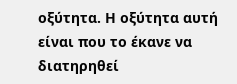οξύτητα. Η οξύτητα αυτή είναι που το έκανε να διατηρηθεί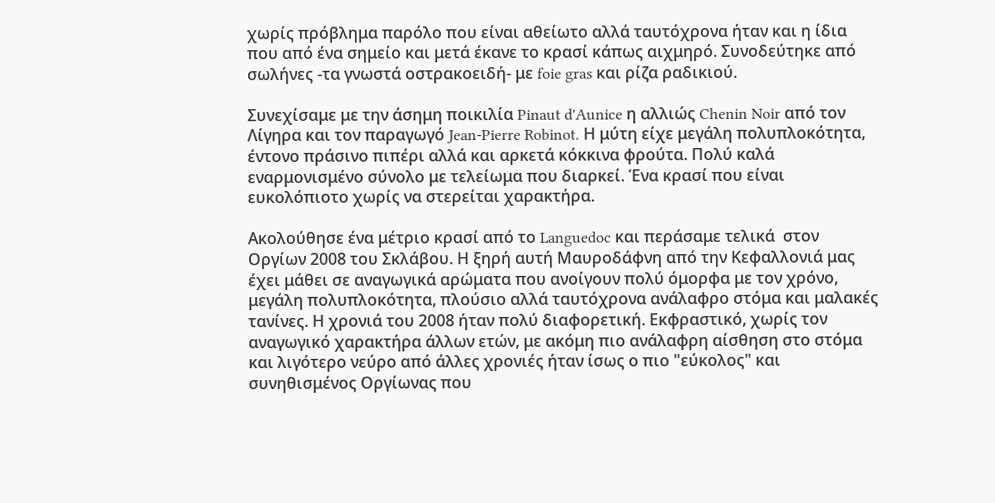χωρίς πρόβλημα παρόλο που είναι αθείωτο αλλά ταυτόχρονα ήταν και η ίδια που από ένα σημείο και μετά έκανε το κρασί κάπως αιχμηρό. Συνοδεύτηκε από σωλήνες -τα γνωστά οστρακοειδή- με foie gras και ρίζα ραδικιού.

Συνεχίσαμε με την άσημη ποικιλία Pinaut d'Aunice η αλλιώς Chenin Noir από τον Λίγηρα και τον παραγωγό Jean-Pierre Robinot. Η μύτη είχε μεγάλη πολυπλοκότητα, έντονο πράσινο πιπέρι αλλά και αρκετά κόκκινα φρούτα. Πολύ καλά εναρμονισμένο σύνολο με τελείωμα που διαρκεί. Ένα κρασί που είναι ευκολόπιοτο χωρίς να στερείται χαρακτήρα.

Ακολούθησε ένα μέτριο κρασί από το Languedoc και περάσαμε τελικά  στον Οργίων 2008 του Σκλάβου. Η ξηρή αυτή Μαυροδάφνη από την Κεφαλλονιά μας έχει μάθει σε αναγωγικά αρώματα που ανοίγουν πολύ όμορφα με τον χρόνο, μεγάλη πολυπλοκότητα, πλούσιο αλλά ταυτόχρονα ανάλαφρο στόμα και μαλακές τανίνες. Η χρονιά του 2008 ήταν πολύ διαφορετική. Εκφραστικό, χωρίς τον αναγωγικό χαρακτήρα άλλων ετών, με ακόμη πιο ανάλαφρη αίσθηση στο στόμα και λιγότερο νεύρο από άλλες χρονιές ήταν ίσως ο πιο "εύκολος" και συνηθισμένος Οργίωνας που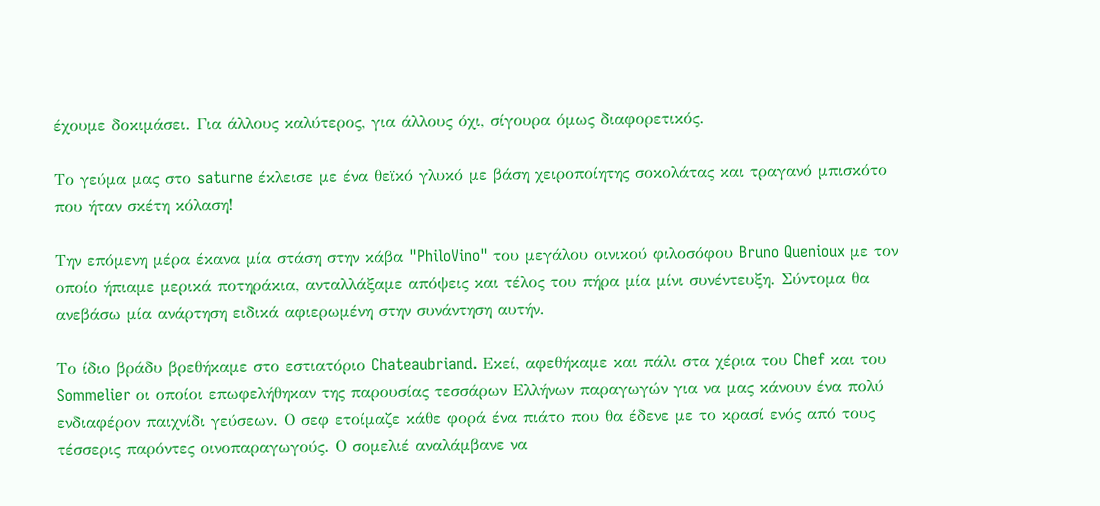έχουμε δοκιμάσει. Για άλλους καλύτερος, για άλλους όχι, σίγουρα όμως διαφορετικός.

Το γεύμα μας στο saturne έκλεισε με ένα θεϊκό γλυκό με βάση χειροποίητης σοκολάτας και τραγανό μπισκότο που ήταν σκέτη κόλαση!

Την επόμενη μέρα έκανα μία στάση στην κάβα "PhiloVino" του μεγάλου οινικού φιλοσόφου Bruno Quenioux με τον οποίο ήπιαμε μερικά ποτηράκια, ανταλλάξαμε απόψεις και τέλος του πήρα μία μίνι συνέντευξη. Σύντομα θα ανεβάσω μία ανάρτηση ειδικά αφιερωμένη στην συνάντηση αυτήν.

Το ίδιο βράδυ βρεθήκαμε στο εστιατόριο Chateaubriand. Εκεί, αφεθήκαμε και πάλι στα χέρια του Chef και του Sommelier οι οποίοι επωφελήθηκαν της παρουσίας τεσσάρων Ελλήνων παραγωγών για να μας κάνουν ένα πολύ ενδιαφέρον παιχνίδι γεύσεων. Ο σεφ ετοίμαζε κάθε φορά ένα πιάτο που θα έδενε με το κρασί ενός από τους τέσσερις παρόντες οινοπαραγωγούς. Ο σομελιέ αναλάμβανε να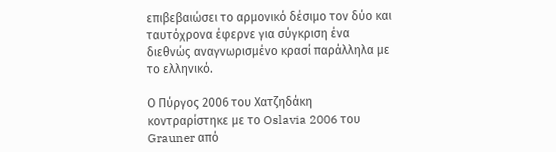επιβεβαιώσει το αρμονικό δέσιμο τον δύο και ταυτόχρονα έφερνε για σύγκριση ένα διεθνώς αναγνωρισμένο κρασί παράλληλα με το ελληνικό.

Ο Πύργος 2006 του Χατζηδάκη κοντραρίστηκε με το Oslavia 2006 του Grauner από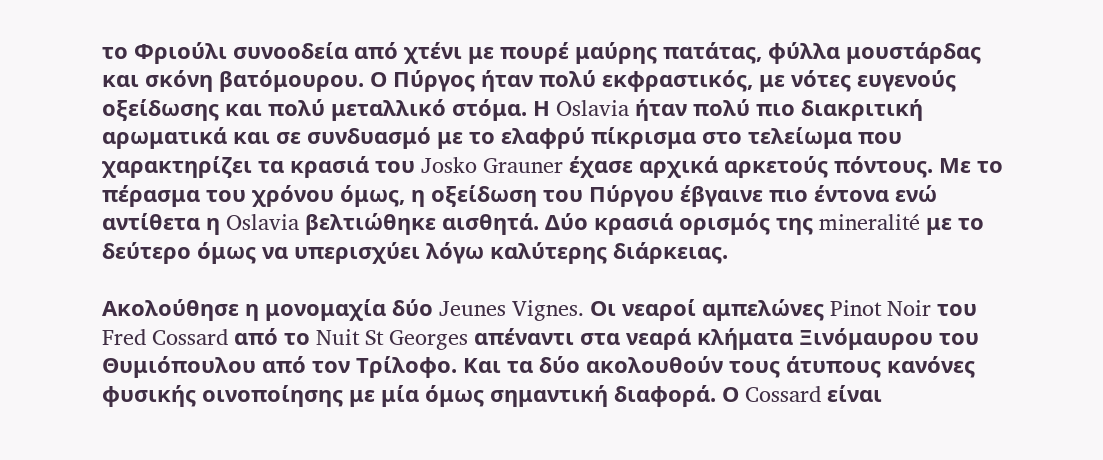το Φριούλι συνοοδεία από χτένι με πουρέ μαύρης πατάτας, φύλλα μουστάρδας και σκόνη βατόμουρου. Ο Πύργος ήταν πολύ εκφραστικός, με νότες ευγενούς οξείδωσης και πολύ μεταλλικό στόμα. Η Oslavia ήταν πολύ πιο διακριτική αρωματικά και σε συνδυασμό με το ελαφρύ πίκρισμα στο τελείωμα που χαρακτηρίζει τα κρασιά του Josko Grauner έχασε αρχικά αρκετούς πόντους. Με το πέρασμα του χρόνου όμως, η οξείδωση του Πύργου έβγαινε πιο έντονα ενώ αντίθετα η Oslavia βελτιώθηκε αισθητά. Δύο κρασιά ορισμός της mineralité με το δεύτερο όμως να υπερισχύει λόγω καλύτερης διάρκειας.

Ακολούθησε η μονομαχία δύο Jeunes Vignes. Οι νεαροί αμπελώνες Pinot Noir του Fred Cossard από το Nuit St Georges απέναντι στα νεαρά κλήματα Ξινόμαυρου του Θυμιόπουλου από τον Τρίλοφο. Και τα δύο ακολουθούν τους άτυπους κανόνες φυσικής οινοποίησης με μία όμως σημαντική διαφορά. Ο Cossard είναι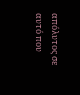απόλυτος σε αυτό που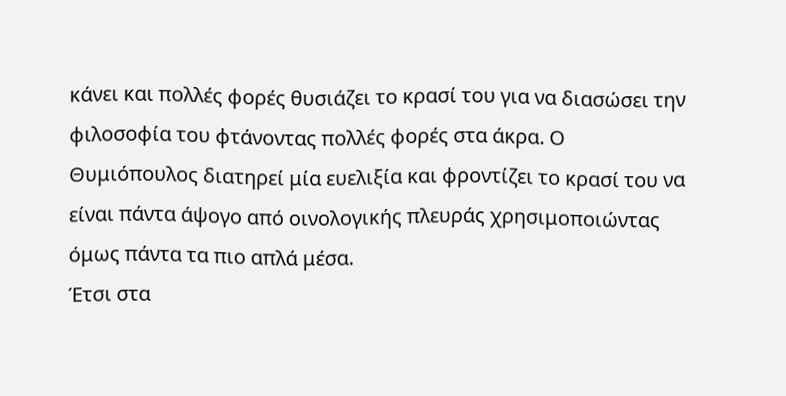κάνει και πολλές φορές θυσιάζει το κρασί του για να διασώσει την φιλοσοφία του φτάνοντας πολλές φορές στα άκρα. Ο Θυμιόπουλος διατηρεί μία ευελιξία και φροντίζει το κρασί του να είναι πάντα άψογο από οινολογικής πλευράς χρησιμοποιώντας όμως πάντα τα πιο απλά μέσα.
Έτσι στα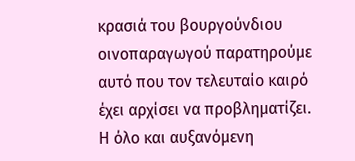κρασιά του βουργούνδιου οινοπαραγωγού παρατηρούμε αυτό που τον τελευταίο καιρό έχει αρχίσει να προβληματίζει. Η όλο και αυξανόμενη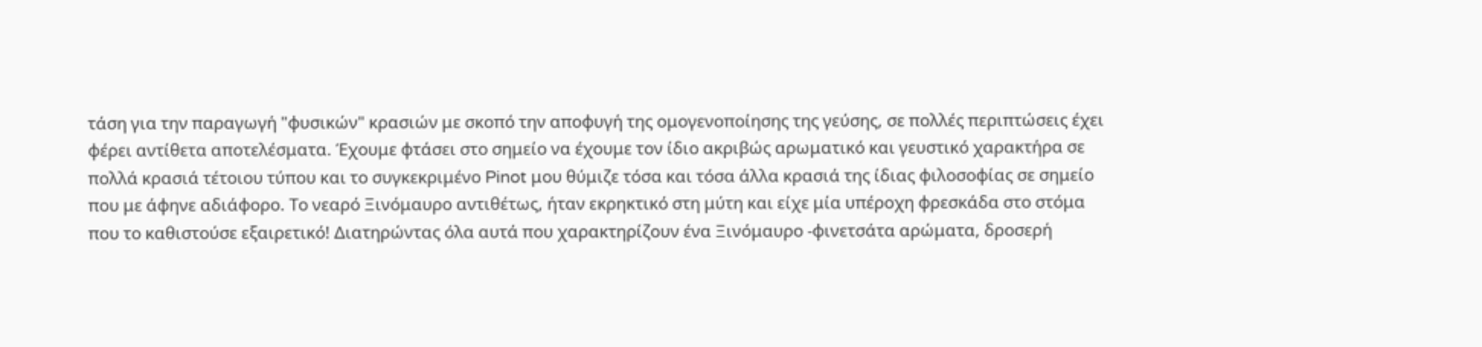τάση για την παραγωγή "φυσικών" κρασιών με σκοπό την αποφυγή της ομογενοποίησης της γεύσης, σε πολλές περιπτώσεις έχει φέρει αντίθετα αποτελέσματα. Έχουμε φτάσει στο σημείο να έχουμε τον ίδιο ακριβώς αρωματικό και γευστικό χαρακτήρα σε πολλά κρασιά τέτοιου τύπου και το συγκεκριμένο Pinot μου θύμιζε τόσα και τόσα άλλα κρασιά της ίδιας φιλοσοφίας σε σημείο που με άφηνε αδιάφορο. Το νεαρό Ξινόμαυρο αντιθέτως, ήταν εκρηκτικό στη μύτη και είχε μία υπέροχη φρεσκάδα στο στόμα που το καθιστούσε εξαιρετικό! Διατηρώντας όλα αυτά που χαρακτηρίζουν ένα Ξινόμαυρο -φινετσάτα αρώματα, δροσερή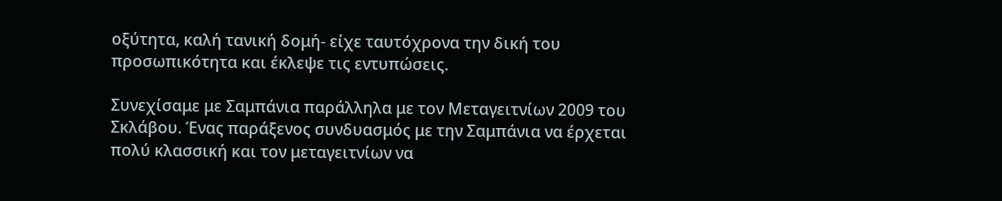οξύτητα, καλή τανική δομή- είχε ταυτόχρονα την δική του προσωπικότητα και έκλεψε τις εντυπώσεις.

Συνεχίσαμε με Σαμπάνια παράλληλα με τον Μεταγειτνίων 2009 του Σκλάβου. Ένας παράξενος συνδυασμός με την Σαμπάνια να έρχεται πολύ κλασσική και τον μεταγειτνίων να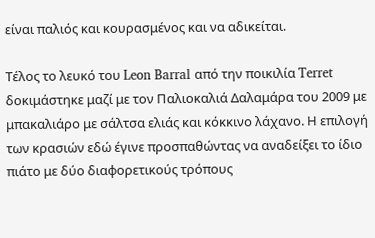είναι παλιός και κουρασμένος και να αδικείται.

Τέλος το λευκό του Leon Barral από την ποικιλία Terret δοκιμάστηκε μαζί με τον Παλιοκαλιά Δαλαμάρα του 2009 με μπακαλιάρο με σάλτσα ελιάς και κόκκινο λάχανο. Η επιλογή των κρασιών εδώ έγινε προσπαθώντας να αναδείξει το ίδιο πιάτο με δύο διαφορετικούς τρόπους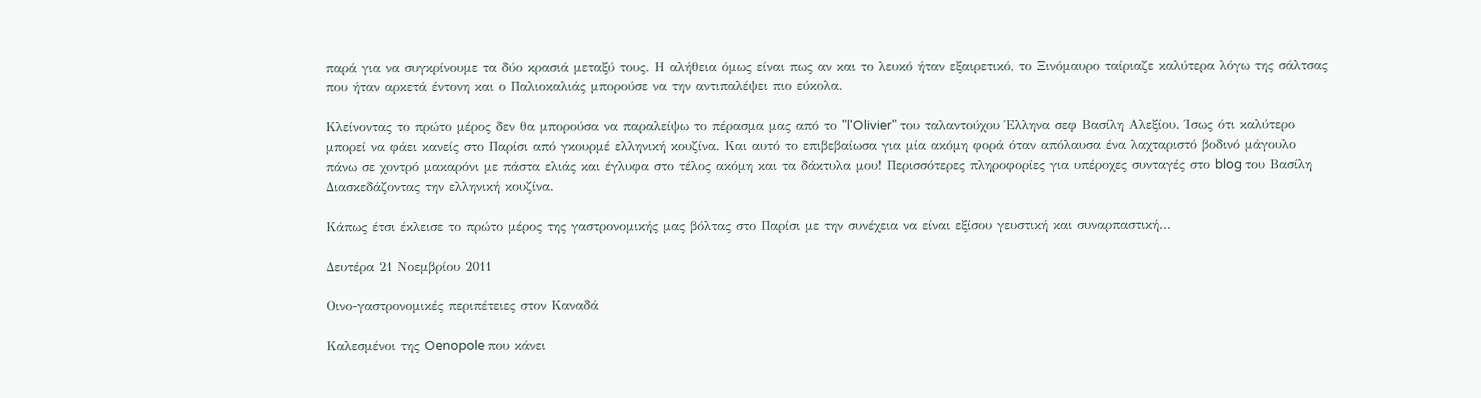παρά για να συγκρίνουμε τα δύο κρασιά μεταξύ τους. Η αλήθεια όμως είναι πως αν και το λευκό ήταν εξαιρετικό, το Ξινόμαυρο ταίριαζε καλύτερα λόγω της σάλτσας που ήταν αρκετά έντονη και ο Παλιοκαλιάς μπορούσε να την αντιπαλέψει πιο εύκολα.

Κλείνοντας το πρώτο μέρος δεν θα μπορούσα να παραλείψω το πέρασμα μας από το "l'Olivier" του ταλαντούχου Έλληνα σεφ Βασίλη Αλεξίου. Ίσως ότι καλύτερο μπορεί να φάει κανείς στο Παρίσι από γκουρμέ ελληνική κουζίνα. Και αυτό το επιβεβαίωσα για μία ακόμη φορά όταν απόλαυσα ένα λαχταριστό βοδινό μάγουλο πάνω σε χοντρό μακαρόνι με πάστα ελιάς και έγλυφα στο τέλος ακόμη και τα δάκτυλα μου! Περισσότερες πληροφορίες για υπέροχες συνταγές στο blog του Βασίλη Διασκεδάζοντας την ελληνική κουζίνα.

Κάπως έτσι έκλεισε το πρώτο μέρος της γαστρονομικής μας βόλτας στο Παρίσι με την συνέχεια να είναι εξίσου γευστική και συναρπαστική...

Δευτέρα 21 Νοεμβρίου 2011

Οινο-γαστρονομικές περιπέτειες στον Καναδά

Καλεσμένοι της Oenopole που κάνει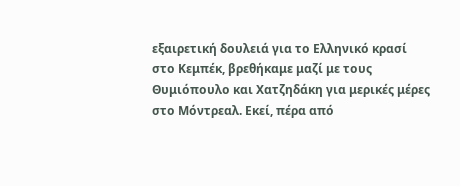εξαιρετική δουλειά για το Ελληνικό κρασί στο Κεμπέκ, βρεθήκαμε μαζί με τους Θυμιόπουλο και Χατζηδάκη για μερικές μέρες στο Μόντρεαλ. Εκεί, πέρα από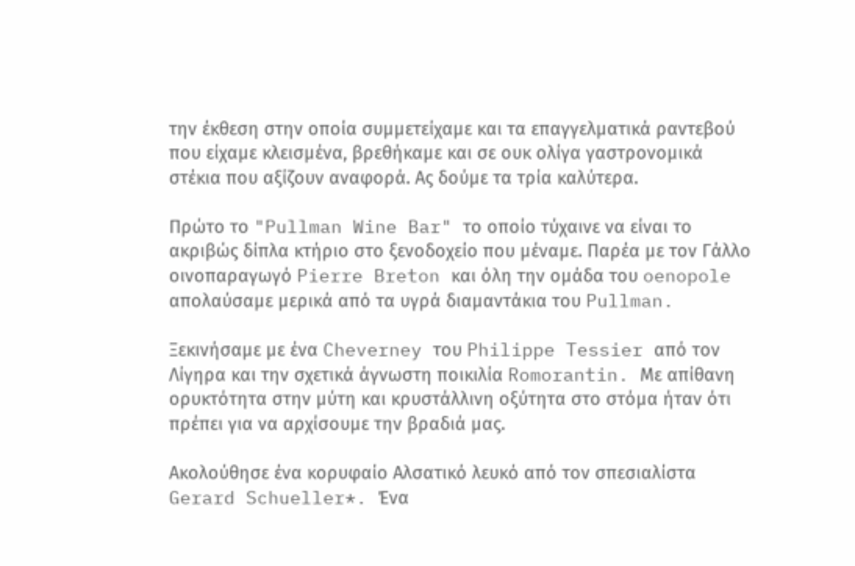την έκθεση στην οποία συμμετείχαμε και τα επαγγελματικά ραντεβού που είχαμε κλεισμένα, βρεθήκαμε και σε ουκ ολίγα γαστρονομικά στέκια που αξίζουν αναφορά. Ας δούμε τα τρία καλύτερα.

Πρώτο το "Pullman Wine Bar" το οποίο τύχαινε να είναι το ακριβώς δίπλα κτήριο στο ξενοδοχείο που μέναμε. Παρέα με τον Γάλλο οινοπαραγωγό Pierre Breton και όλη την ομάδα του oenopole απολαύσαμε μερικά από τα υγρά διαμαντάκια του Pullman.

Ξεκινήσαμε με ένα Cheverney του Philippe Tessier από τον Λίγηρα και την σχετικά άγνωστη ποικιλία Romorantin. Με απίθανη ορυκτότητα στην μύτη και κρυστάλλινη οξύτητα στο στόμα ήταν ότι πρέπει για να αρχίσουμε την βραδιά μας.

Ακολούθησε ένα κορυφαίο Αλσατικό λευκό από τον σπεσιαλίστα Gerard Schueller*. Ένα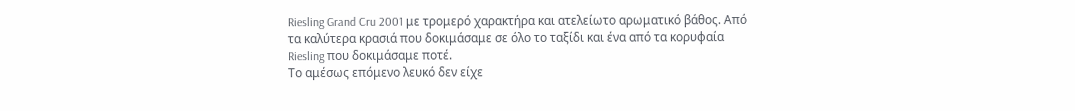Riesling Grand Cru 2001 με τρομερό χαρακτήρα και ατελείωτο αρωματικό βάθος. Από τα καλύτερα κρασιά που δοκιμάσαμε σε όλο το ταξίδι και ένα από τα κορυφαία Riesling που δοκιμάσαμε ποτέ.
Το αμέσως επόμενο λευκό δεν είχε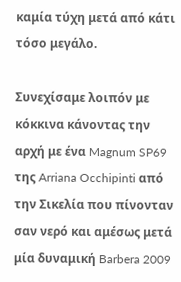καμία τύχη μετά από κάτι τόσο μεγάλο.

Συνεχίσαμε λοιπόν με κόκκινα κάνοντας την αρχή με ένα Magnum SP69 της Arriana Occhipinti από την Σικελία που πίνονταν σαν νερό και αμέσως μετά μία δυναμική Barbera 2009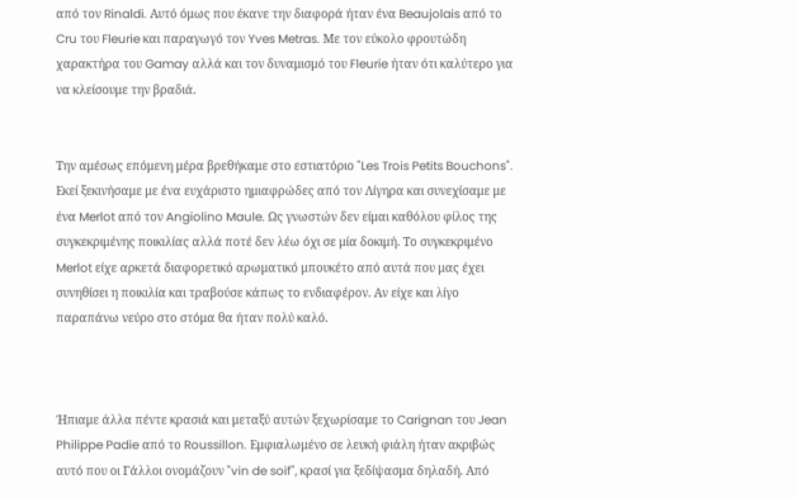από τον Rinaldi. Αυτό όμως που έκανε την διαφορά ήταν ένα Beaujolais από το Cru του Fleurie και παραγωγό τον Yves Metras. Με τον εύκολο φρουτώδη χαρακτήρα του Gamay αλλά και τον δυναμισμό του Fleurie ήταν ότι καλύτερο για να κλείσουμε την βραδιά.


Την αμέσως επόμενη μέρα βρεθήκαμε στο εστιατόριο "Les Trois Petits Bouchons". Εκεί ξεκινήσαμε με ένα ευχάριστο ημιαφρώδες από τον Λίγηρα και συνεχίσαμε με ένα Merlot από τον Angiolino Maule. Ως γνωστών δεν είμαι καθόλου φίλος της συγκεκριμένης ποικιλίας αλλά ποτέ δεν λέω όχι σε μία δοκιμή. Το συγκεκριμένο Merlot είχε αρκετά διαφορετικό αρωματικό μπουκέτο από αυτά που μας έχει συνηθίσει η ποικιλία και τραβούσε κάπως το ενδιαφέρον. Αν είχε και λίγο παραπάνω νεύρο στο στόμα θα ήταν πολύ καλό.



Ήπιαμε άλλα πέντε κρασιά και μεταξύ αυτών ξεχωρίσαμε το Carignan του Jean Philippe Padie από το Roussillon. Εμφιαλωμένο σε λευκή φιάλη ήταν ακριβώς αυτό που οι Γάλλοι ονομάζουν "vin de soif", κρασί για ξεδίψασμα δηλαδή. Από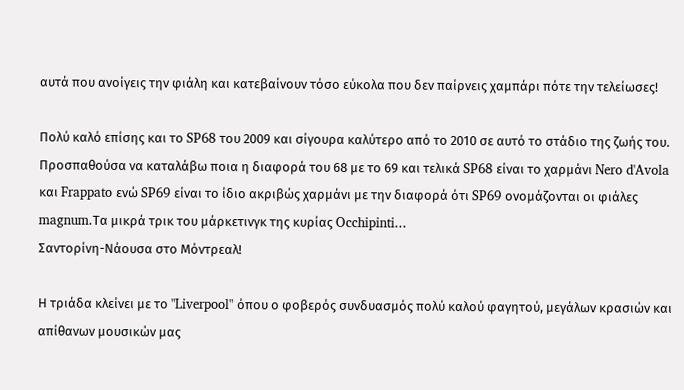αυτά που ανοίγεις την φιάλη και κατεβαίνουν τόσο εύκολα που δεν παίρνεις χαμπάρι πότε την τελείωσες!

Πολύ καλό επίσης και το SP68 του 2009 και σίγουρα καλύτερο από το 2010 σε αυτό το στάδιο της ζωής του. Προσπαθούσα να καταλάβω ποια η διαφορά του 68 με το 69 και τελικά SP68 είναι το χαρμάνι Nero d'Avola και Frappato ενώ SP69 είναι το ίδιο ακριβώς χαρμάνι με την διαφορά ότι SP69 ονομάζονται οι φιάλες magnum.Τα μικρά τρικ του μάρκετινγκ της κυρίας Occhipinti...
Σαντορίνη-Νάουσα στο Μόντρεαλ!

Η τριάδα κλείνει με το "Liverpool" όπου ο φοβερός συνδυασμός πολύ καλού φαγητού, μεγάλων κρασιών και απίθανων μουσικών μας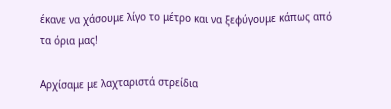έκανε να χάσουμε λίγο το μέτρο και να ξεφύγουμε κάπως από τα όρια μας!

Αρχίσαμε με λαχταριστά στρείδια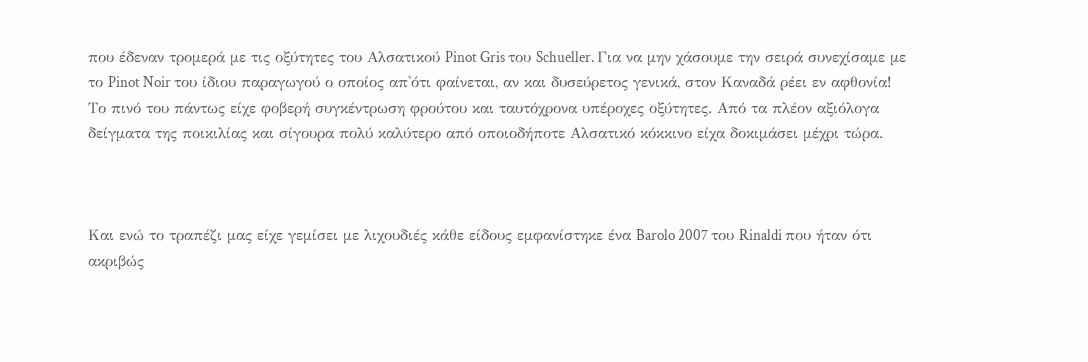που έδεναν τρομερά με τις οξύτητες του Αλσατικού Pinot Gris του Schueller. Για να μην χάσουμε την σειρά συνεχίσαμε με το Pinot Noir του ίδιου παραγωγού ο οποίος απ'ότι φαίνεται, αν και δυσεύρετος γενικά, στον Καναδά ρέει εν αφθονία! Το πινό του πάντως είχε φοβερή συγκέντρωση φρούτου και ταυτόχρονα υπέροχες οξύτητες. Από τα πλέον αξιόλογα δείγματα της ποικιλίας και σίγουρα πολύ καλύτερο από οποιοδήποτε Αλσατικό κόκκινο είχα δοκιμάσει μέχρι τώρα.



Και ενώ το τραπέζι μας είχε γεμίσει με λιχουδιές κάθε είδους εμφανίστηκε ένα Barolo 2007 του Rinaldi που ήταν ότι ακριβώς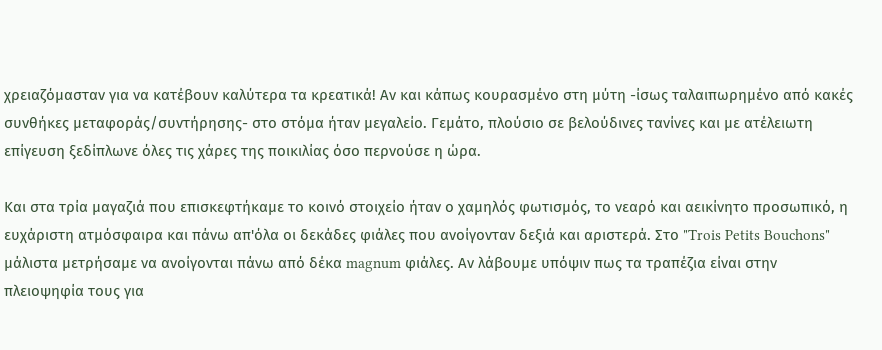χρειαζόμασταν για να κατέβουν καλύτερα τα κρεατικά! Αν και κάπως κουρασμένο στη μύτη -ίσως ταλαιπωρημένο από κακές συνθήκες μεταφοράς/συντήρησης- στο στόμα ήταν μεγαλείο. Γεμάτο, πλούσιο σε βελούδινες τανίνες και με ατέλειωτη επίγευση ξεδίπλωνε όλες τις χάρες της ποικιλίας όσο περνούσε η ώρα.

Και στα τρία μαγαζιά που επισκεφτήκαμε το κοινό στοιχείο ήταν ο χαμηλός φωτισμός, το νεαρό και αεικίνητο προσωπικό, η ευχάριστη ατμόσφαιρα και πάνω απ'όλα οι δεκάδες φιάλες που ανοίγονταν δεξιά και αριστερά. Στο "Trois Petits Bouchons" μάλιστα μετρήσαμε να ανοίγονται πάνω από δέκα magnum φιάλες. Αν λάβουμε υπόψιν πως τα τραπέζια είναι στην πλειοψηφία τους για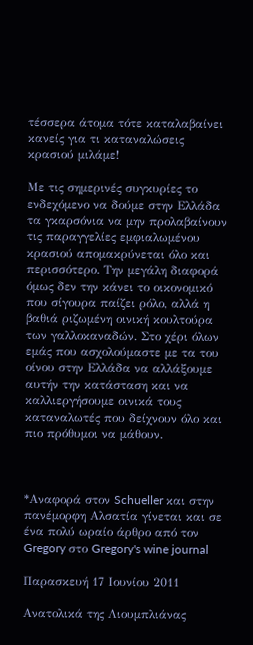τέσσερα άτομα τότε καταλαβαίνει κανείς για τι καταναλώσεις κρασιού μιλάμε!

Με τις σημερινές συγκυρίες το ενδεχόμενο να δούμε στην Ελλάδα τα γκαρσόνια να μην προλαβαίνουν τις παραγγελίες εμφιαλωμένου κρασιού απομακρύνεται όλο και περισσότερο. Την μεγάλη διαφορά όμως δεν την κάνει το οικονομικό που σίγουρα παίζει ρόλο, αλλά η βαθιά ριζωμένη οινική κουλτούρα των γαλλοκαναδών. Στο χέρι όλων εμάς που ασχολούμαστε με τα του οίνου στην Ελλάδα να αλλάξουμε αυτήν την κατάσταση και να καλλιεργήσουμε οινικά τους καταναλωτές που δείχνουν όλο και πιο πρόθυμοι να μάθουν.



*Αναφορά στον Schueller και στην πανέμορφη Αλσατία γίνεται και σε ένα πολύ ωραίο άρθρο από τον Gregory στο Gregory's wine journal

Παρασκευή 17 Ιουνίου 2011

Ανατολικά της Λιουμπλιάνας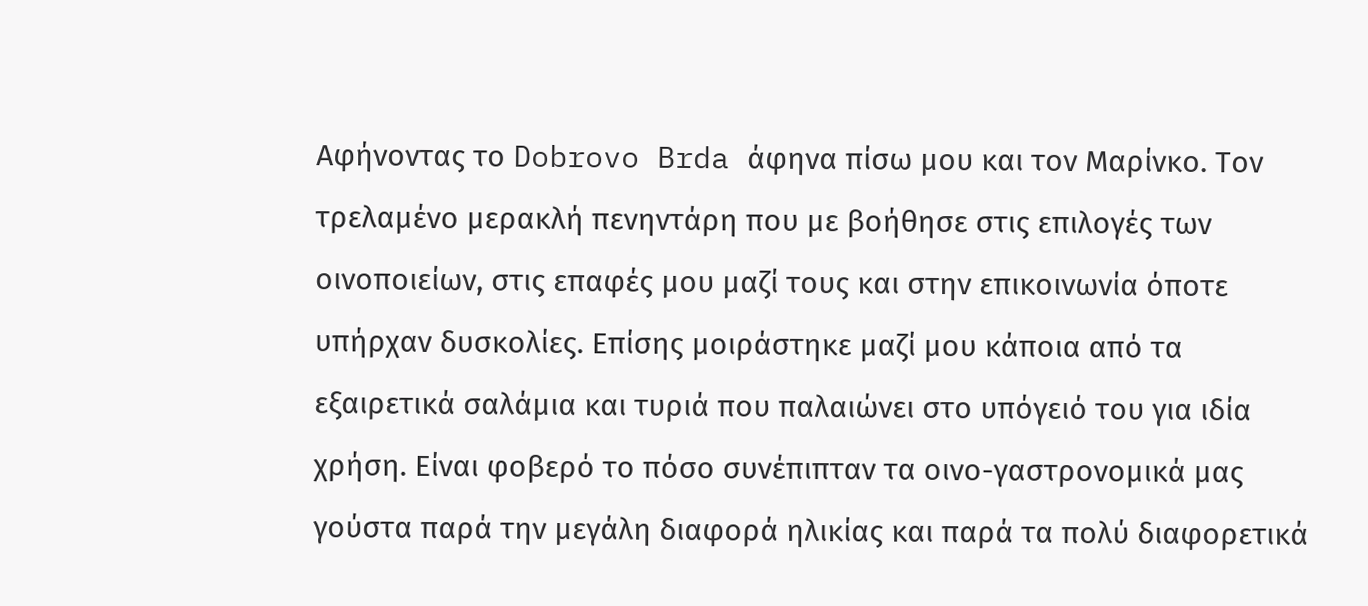Αφήνοντας το Dobrovo Brda άφηνα πίσω μου και τον Μαρίνκο. Τον τρελαμένο μερακλή πενηντάρη που με βοήθησε στις επιλογές των οινοποιείων, στις επαφές μου μαζί τους και στην επικοινωνία όποτε υπήρχαν δυσκολίες. Επίσης μοιράστηκε μαζί μου κάποια από τα εξαιρετικά σαλάμια και τυριά που παλαιώνει στο υπόγειό του για ιδία χρήση. Είναι φοβερό το πόσο συνέπιπταν τα οινο-γαστρονομικά μας γούστα παρά την μεγάλη διαφορά ηλικίας και παρά τα πολύ διαφορετικά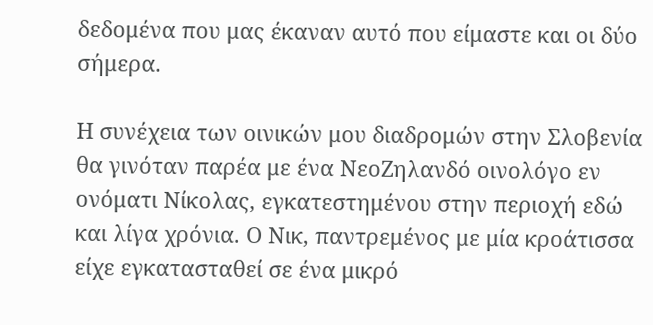δεδομένα που μας έκαναν αυτό που είμαστε και οι δύο σήμερα.

Η συνέχεια των οινικών μου διαδρομών στην Σλοβενία θα γινόταν παρέα με ένα ΝεοΖηλανδό οινολόγο εν ονόματι Νίκολας, εγκατεστημένου στην περιοχή εδώ και λίγα χρόνια. Ο Νικ, παντρεμένος με μία κροάτισσα είχε εγκατασταθεί σε ένα μικρό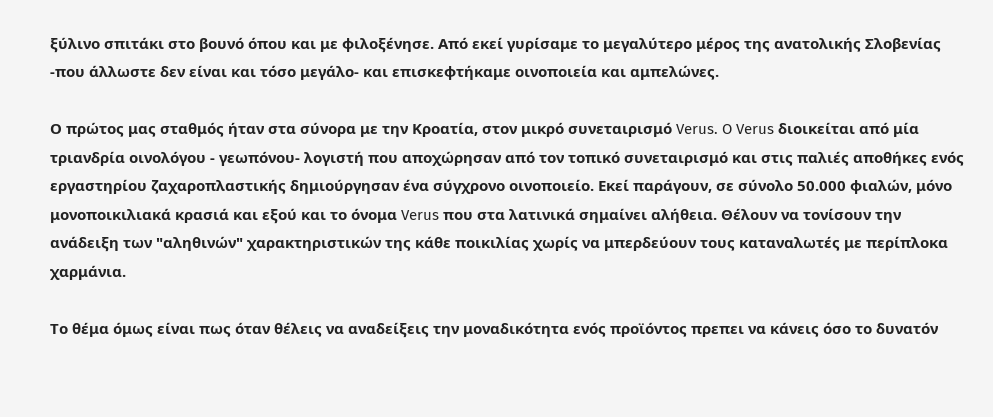ξύλινο σπιτάκι στο βουνό όπου και με φιλοξένησε. Από εκεί γυρίσαμε το μεγαλύτερο μέρος της ανατολικής Σλοβενίας -που άλλωστε δεν είναι και τόσο μεγάλο- και επισκεφτήκαμε οινοποιεία και αμπελώνες.

Ο πρώτος μας σταθμός ήταν στα σύνορα με την Κροατία, στον μικρό συνεταιρισμό Verus. O Verus διοικείται από μία τριανδρία οινολόγου - γεωπόνου- λογιστή που αποχώρησαν από τον τοπικό συνεταιρισμό και στις παλιές αποθήκες ενός εργαστηρίου ζαχαροπλαστικής δημιούργησαν ένα σύγχρονο οινοποιείο. Εκεί παράγουν, σε σύνολο 50.000 φιαλών, μόνο μονοποικιλιακά κρασιά και εξού και το όνομα Verus που στα λατινικά σημαίνει αλήθεια. Θέλουν να τονίσουν την ανάδειξη των "αληθινών" χαρακτηριστικών της κάθε ποικιλίας χωρίς να μπερδεύουν τους καταναλωτές με περίπλοκα χαρμάνια.

Το θέμα όμως είναι πως όταν θέλεις να αναδείξεις την μοναδικότητα ενός προϊόντος πρεπει να κάνεις όσο το δυνατόν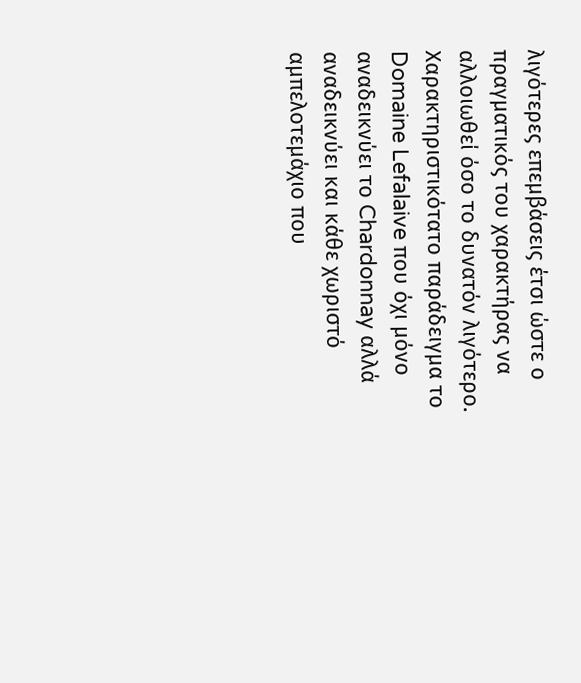λιγότερες επεμβάσεις έτσι ώστε ο πραγματικός του χαρακτήρας να αλλοιωθεί όσο το δυνατόν λιγότερο. Χαρακτηριστικότατο παράδειγμα το Domaine Lefalaive που όχι μόνο αναδεικνύει το Chardonnay αλλά αναδεικνύει και κάθε χωριστό αμπελοτεμάχιο που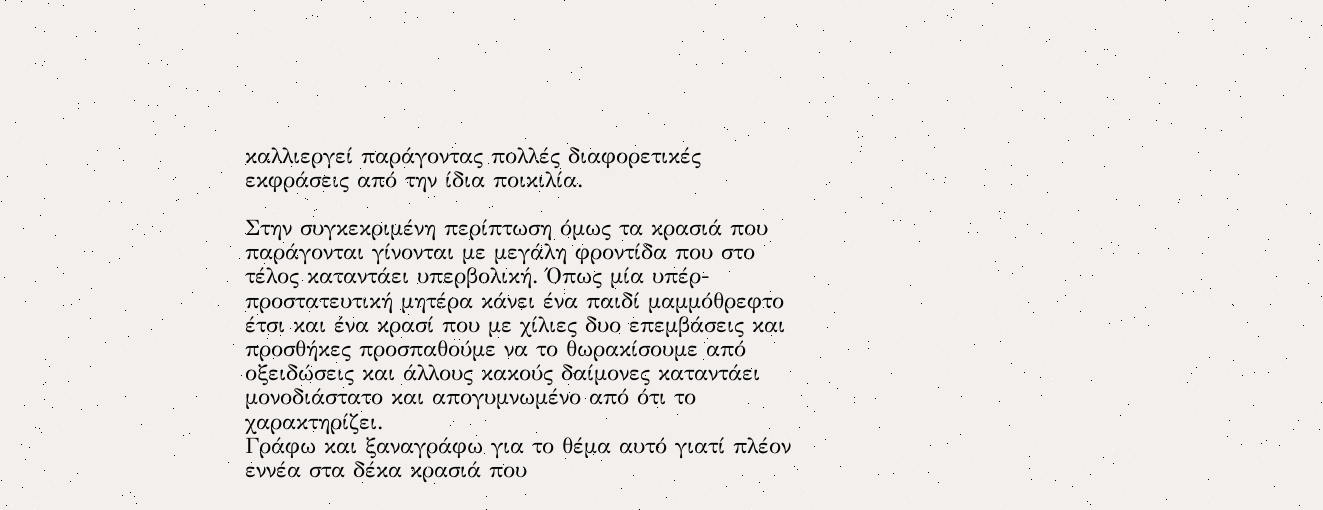καλλιεργεί παράγοντας πολλές διαφορετικές εκφράσεις από την ίδια ποικιλία.

Στην συγκεκριμένη περίπτωση όμως τα κρασιά που παράγονται γίνονται με μεγάλη φροντίδα που στο τέλος καταντάει υπερβολική. Όπως μία υπέρ-προστατευτική μητέρα κάνει ένα παιδί μαμμόθρεφτο έτσι και ένα κρασί που με χίλιες δυο επεμβάσεις και προσθήκες προσπαθούμε να το θωρακίσουμε από οξειδώσεις και άλλους κακούς δαίμονες καταντάει μονοδιάστατο και απογυμνωμένο από ότι το χαρακτηρίζει.
Γράφω και ξαναγράφω για το θέμα αυτό γιατί πλέον εννέα στα δέκα κρασιά που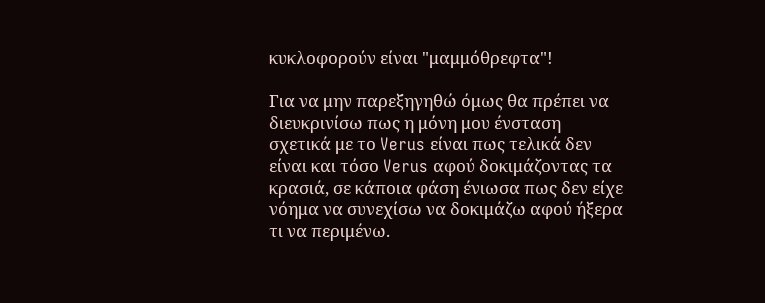κυκλοφορούν είναι "μαμμόθρεφτα"!

Για να μην παρεξηγηθώ όμως θα πρέπει να διευκρινίσω πως η μόνη μου ένσταση σχετικά με το Verus είναι πως τελικά δεν είναι και τόσο Verus αφού δοκιμάζοντας τα κρασιά, σε κάποια φάση ένιωσα πως δεν είχε νόημα να συνεχίσω να δοκιμάζω αφού ήξερα τι να περιμένω.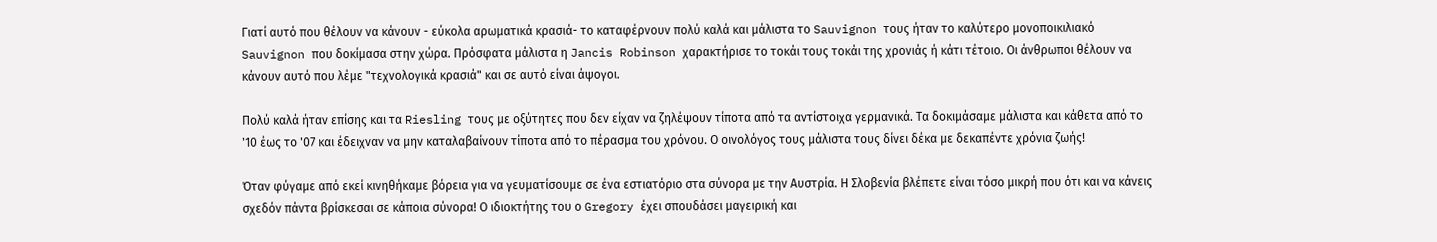Γιατί αυτό που θέλουν να κάνουν - εύκολα αρωματικά κρασιά- το καταφέρνουν πολύ καλά και μάλιστα το Sauvignon τους ήταν το καλύτερο μονοποικιλιακό Sauvignon που δοκίμασα στην χώρα. Πρόσφατα μάλιστα η Jancis Robinson χαρακτήρισε το τοκάι τους τοκάι της χρονιάς ή κάτι τέτοιο. Οι άνθρωποι θέλουν να κάνουν αυτό που λέμε "τεχνολογικά κρασιά" και σε αυτό είναι άψογοι.

Πολύ καλά ήταν επίσης και τα Riesling τους με οξύτητες που δεν είχαν να ζηλέψουν τίποτα από τα αντίστοιχα γερμανικά. Τα δοκιμάσαμε μάλιστα και κάθετα από το '10 έως το '07 και έδειχναν να μην καταλαβαίνουν τίποτα από το πέρασμα του χρόνου. Ο οινολόγος τους μάλιστα τους δίνει δέκα με δεκαπέντε χρόνια ζωής!

Όταν φύγαμε από εκεί κινηθήκαμε βόρεια για να γευματίσουμε σε ένα εστιατόριο στα σύνορα με την Αυστρία. Η Σλοβενία βλέπετε είναι τόσο μικρή που ότι και να κάνεις σχεδόν πάντα βρίσκεσαι σε κάποια σύνορα! Ο ιδιοκτήτης του ο Gregory έχει σπουδάσει μαγειρική και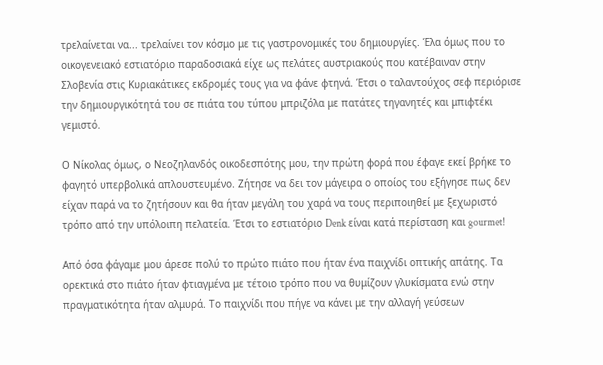τρελαίνεται να... τρελαίνει τον κόσμο με τις γαστρονομικές του δημιουργίες. Έλα όμως που το οικογενειακό εστιατόριο παραδοσιακά είχε ως πελάτες αυστριακούς που κατέβαιναν στην Σλοβενία στις Κυριακάτικες εκδρομές τους για να φάνε φτηνά. Έτσι ο ταλαντούχος σεφ περιόρισε την δημιουργικότητά του σε πιάτα του τύπου μπριζόλα με πατάτες τηγανητές και μπιφτέκι γεμιστό.

Ο Νίκολας όμως, ο Νεοζηλανδός οικοδεσπότης μου, την πρώτη φορά που έφαγε εκεί βρήκε το φαγητό υπερβολικά απλουστευμένο. Ζήτησε να δει τον μάγειρα ο οποίος του εξήγησε πως δεν είχαν παρά να το ζητήσουν και θα ήταν μεγάλη του χαρά να τους περιποιηθεί με ξεχωριστό τρόπο από την υπόλοιπη πελατεία. Έτσι το εστιατόριο Denk είναι κατά περίσταση και gourmet!

Από όσα φάγαμε μου άρεσε πολύ το πρώτο πιάτο που ήταν ένα παιχνίδι οπτικής απάτης. Τα ορεκτικά στο πιάτο ήταν φτιαγμένα με τέτοιο τρόπο που να θυμίζουν γλυκίσματα ενώ στην πραγματικότητα ήταν αλμυρά. Το παιχνίδι που πήγε να κάνει με την αλλαγή γεύσεων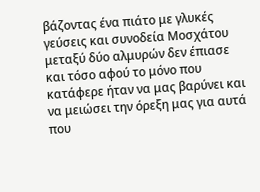βάζοντας ένα πιάτο με γλυκές γεύσεις και συνοδεία Μοσχάτου μεταξύ δύο αλμυρών δεν έπιασε και τόσο αφού το μόνο που κατάφερε ήταν να μας βαρύνει και να μειώσει την όρεξη μας για αυτά που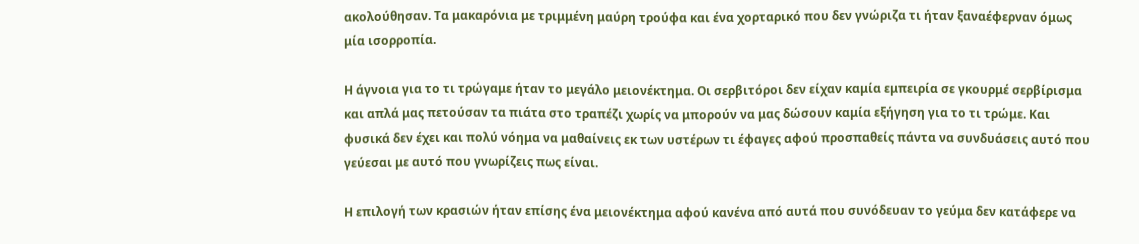ακολούθησαν. Τα μακαρόνια με τριμμένη μαύρη τρούφα και ένα χορταρικό που δεν γνώριζα τι ήταν ξαναέφερναν όμως μία ισορροπία.

Η άγνοια για το τι τρώγαμε ήταν το μεγάλο μειονέκτημα. Οι σερβιτόροι δεν είχαν καμία εμπειρία σε γκουρμέ σερβίρισμα και απλά μας πετούσαν τα πιάτα στο τραπέζι χωρίς να μπορούν να μας δώσουν καμία εξήγηση για το τι τρώμε. Και φυσικά δεν έχει και πολύ νόημα να μαθαίνεις εκ των υστέρων τι έφαγες αφού προσπαθείς πάντα να συνδυάσεις αυτό που γεύεσαι με αυτό που γνωρίζεις πως είναι.

Η επιλογή των κρασιών ήταν επίσης ένα μειονέκτημα αφού κανένα από αυτά που συνόδευαν το γεύμα δεν κατάφερε να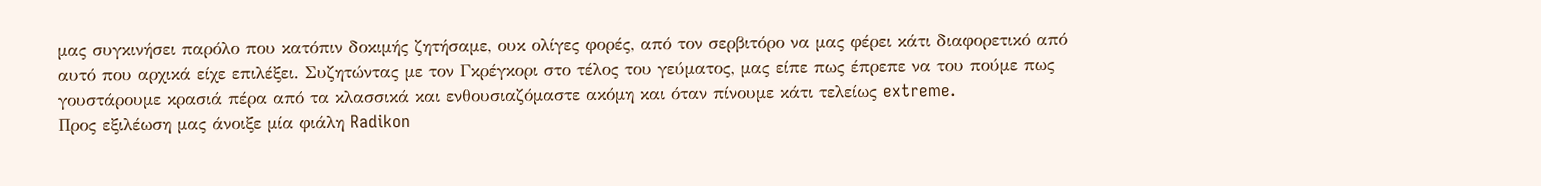μας συγκινήσει παρόλο που κατόπιν δοκιμής ζητήσαμε, ουκ ολίγες φορές, από τον σερβιτόρο να μας φέρει κάτι διαφορετικό από αυτό που αρχικά είχε επιλέξει. Συζητώντας με τον Γκρέγκορι στο τέλος του γεύματος, μας είπε πως έπρεπε να του πούμε πως γουστάρουμε κρασιά πέρα από τα κλασσικά και ενθουσιαζόμαστε ακόμη και όταν πίνουμε κάτι τελείως extreme.
Προς εξιλέωση μας άνοιξε μία φιάλη Radikon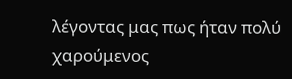λέγοντας μας πως ήταν πολύ χαρούμενος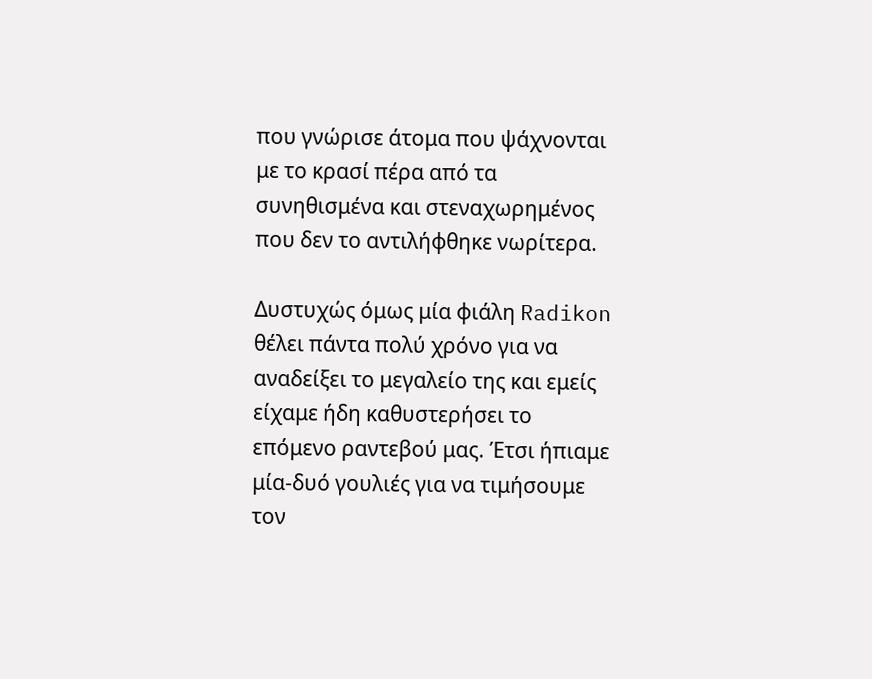που γνώρισε άτομα που ψάχνονται με το κρασί πέρα από τα συνηθισμένα και στεναχωρημένος που δεν το αντιλήφθηκε νωρίτερα.

Δυστυχώς όμως μία φιάλη Radikon θέλει πάντα πολύ χρόνο για να αναδείξει το μεγαλείο της και εμείς είχαμε ήδη καθυστερήσει το επόμενο ραντεβού μας. Έτσι ήπιαμε μία-δυό γουλιές για να τιμήσουμε τον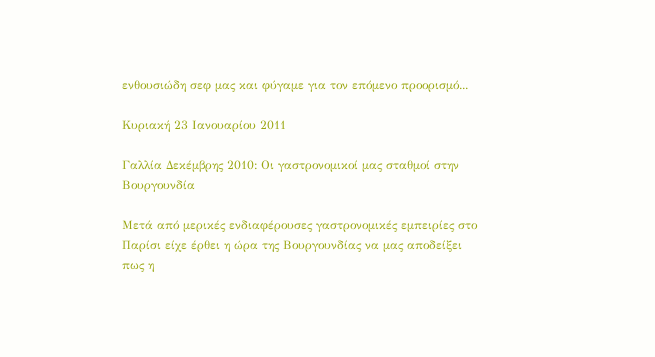ενθουσιώδη σεφ μας και φύγαμε για τον επόμενο προορισμό...

Κυριακή 23 Ιανουαρίου 2011

Γαλλία Δεκέμβρης 2010: Οι γαστρονομικοί μας σταθμοί στην Βουργουνδία

Μετά από μερικές ενδιαφέρουσες γαστρονομικές εμπειρίες στο Παρίσι είχε έρθει η ώρα της Βουργουνδίας να μας αποδείξει πως η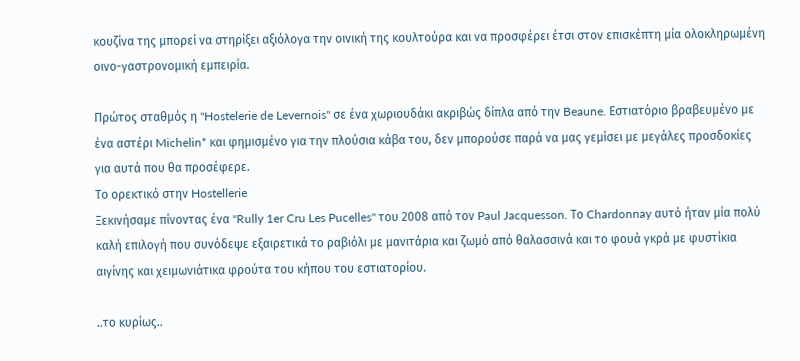κουζίνα της μπορεί να στηρίξει αξιόλογα την οινική της κουλτούρα και να προσφέρει έτσι στον επισκέπτη μία ολοκληρωμένη οινο-γαστρονομική εμπειρία.

Πρώτος σταθμός η "Hostelerie de Levernois" σε ένα χωριουδάκι ακριβώς δίπλα από την Beaune. Εστιατόριο βραβευμένο με ένα αστέρι Michelin* και φημισμένο για την πλούσια κάβα του, δεν μπορούσε παρά να μας γεμίσει με μεγάλες προσδοκίες για αυτά που θα προσέφερε.
Το ορεκτικό στην Hostellerie
Ξεκινήσαμε πίνοντας ένα "Rully 1er Cru Les Pucelles" του 2008 από τον Paul Jacquesson. Το Chardonnay αυτό ήταν μία πολύ καλή επιλογή που συνόδεψε εξαιρετικά το ραβιόλι με μανιτάρια και ζωμό από θαλασσινά και το φουά γκρά με φυστίκια αιγίνης και χειμωνιάτικα φρούτα του κήπου του εστιατορίου.

..το κυρίως..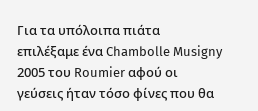Για τα υπόλοιπα πιάτα επιλέξαμε ένα Chambolle Musigny 2005 του Roumier αφού οι γεύσεις ήταν τόσο φίνες που θα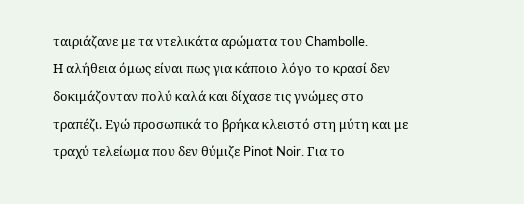ταιριάζανε με τα ντελικάτα αρώματα του Chambolle.
Η αλήθεια όμως είναι πως για κάποιο λόγο το κρασί δεν δοκιμάζονταν πολύ καλά και δίχασε τις γνώμες στο τραπέζι. Εγώ προσωπικά το βρήκα κλειστό στη μύτη και με τραχύ τελείωμα που δεν θύμιζε Pinot Noir. Για το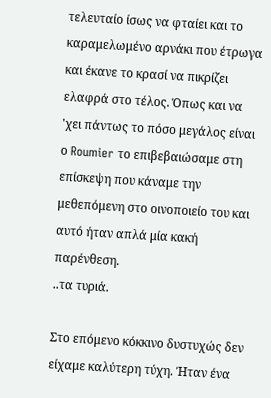τελευταίο ίσως να φταίει και το καραμελωμένο αρνάκι που έτρωγα και έκανε το κρασί να πικρίζει ελαφρά στο τέλος. Όπως και να 'χει πάντως το πόσο μεγάλος είναι ο Roumier το επιβεβαιώσαμε στη επίσκεψη που κάναμε την μεθεπόμενη στο οινοποιείο του και αυτό ήταν απλά μία κακή παρένθεση.
..τα τυριά.

Στο επόμενο κόκκινο δυστυχώς δεν είχαμε καλύτερη τύχη. Ήταν ένα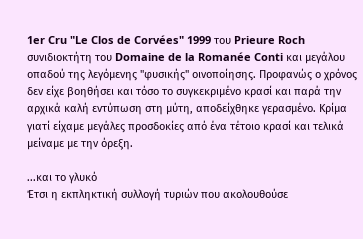1er Cru "Le Clos de Corvées" 1999 του Prieure Roch συνιδιοκτήτη του Domaine de la Romanée Conti και μεγάλου οπαδού της λεγόμενης "φυσικής" οινοποίησης. Προφανώς ο χρόνος δεν είχε βοηθήσει και τόσο το συγκεκριμένο κρασί και παρά την αρχικά καλή εντύπωση στη μύτη, αποδείχθηκε γερασμένο. Κρίμα γιατί είχαμε μεγάλες προσδοκίες από ένα τέτοιο κρασί και τελικά μείναμε με την όρεξη.

...και το γλυκό
Έτσι η εκπληκτική συλλογή τυριών που ακολουθούσε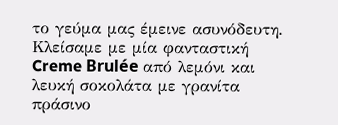το γεύμα μας έμεινε ασυνόδευτη.
Κλείσαμε με μία φανταστική Creme Brulée από λεμόνι και λευκή σοκολάτα με γρανίτα πράσινο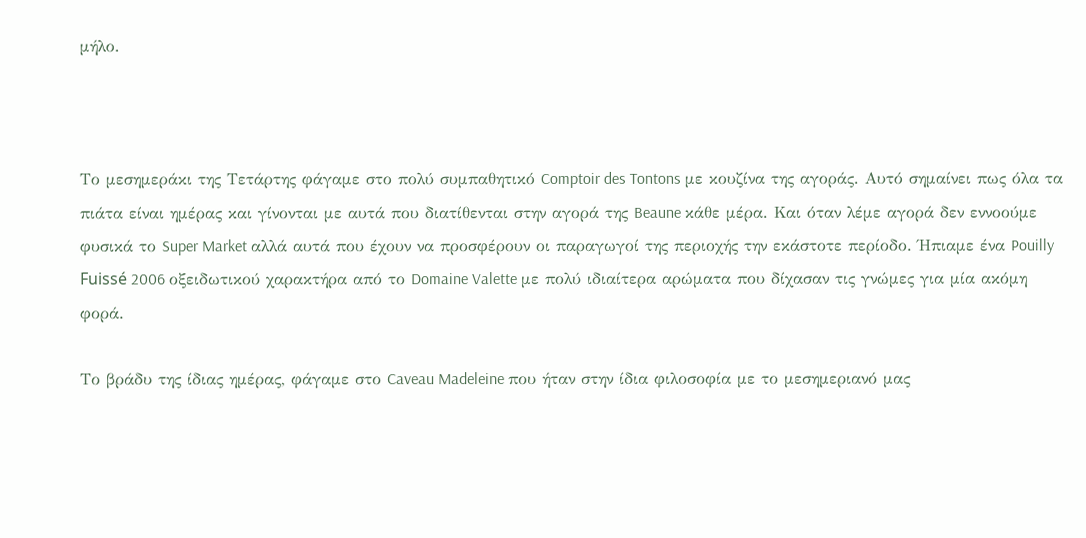μήλο.



Το μεσημεράκι της Τετάρτης φάγαμε στο πολύ συμπαθητικό Comptoir des Tontons με κουζίνα της αγοράς. Αυτό σημαίνει πως όλα τα πιάτα είναι ημέρας και γίνονται με αυτά που διατίθενται στην αγορά της Beaune κάθε μέρα. Και όταν λέμε αγορά δεν εννοούμε φυσικά το Super Market αλλά αυτά που έχουν να προσφέρουν οι παραγωγοί της περιοχής την εκάστοτε περίοδο. Ήπιαμε ένα Pouilly Fuissé 2006 οξειδωτικού χαρακτήρα από το Domaine Valette με πολύ ιδιαίτερα αρώματα που δίχασαν τις γνώμες για μία ακόμη φορά.

Το βράδυ της ίδιας ημέρας, φάγαμε στο Caveau Madeleine που ήταν στην ίδια φιλοσοφία με το μεσημεριανό μας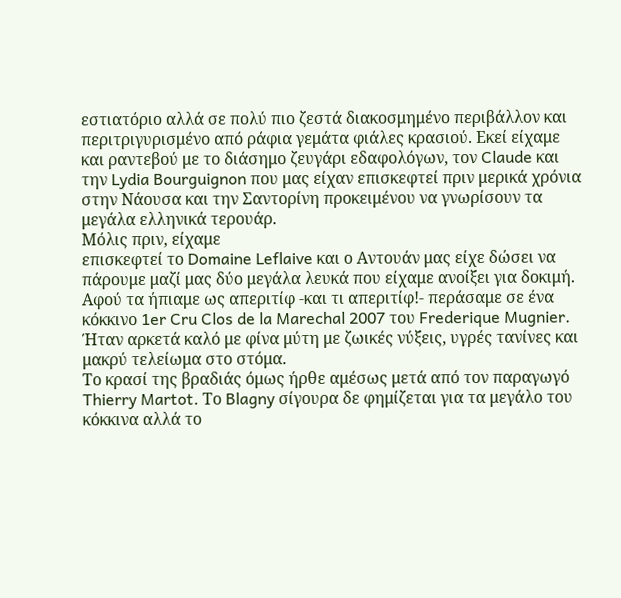εστιατόριο αλλά σε πολύ πιο ζεστά διακοσμημένο περιβάλλον και περιτριγυρισμένο από ράφια γεμάτα φιάλες κρασιού. Εκεί είχαμε και ραντεβού με το διάσημο ζευγάρι εδαφολόγων, τον Claude και την Lydia Bourguignon που μας είχαν επισκεφτεί πριν μερικά χρόνια στην Νάουσα και την Σαντορίνη προκειμένου να γνωρίσουν τα μεγάλα ελληνικά τερουάρ.
Μόλις πριν, είχαμε
επισκεφτεί το Domaine Leflaive και ο Αντουάν μας είχε δώσει να πάρουμε μαζί μας δύο μεγάλα λευκά που είχαμε ανοίξει για δοκιμή. Αφού τα ήπιαμε ως απεριτίφ -και τι απεριτίφ!- περάσαμε σε ένα κόκκινο 1er Cru Clos de la Marechal 2007 του Frederique Mugnier. Ήταν αρκετά καλό με φίνα μύτη με ζωικές νύξεις, υγρές τανίνες και μακρύ τελείωμα στο στόμα.
Το κρασί της βραδιάς όμως ήρθε αμέσως μετά από τον παραγωγό Thierry Martot. Το Blagny σίγουρα δε φημίζεται για τα μεγάλο του κόκκινα αλλά το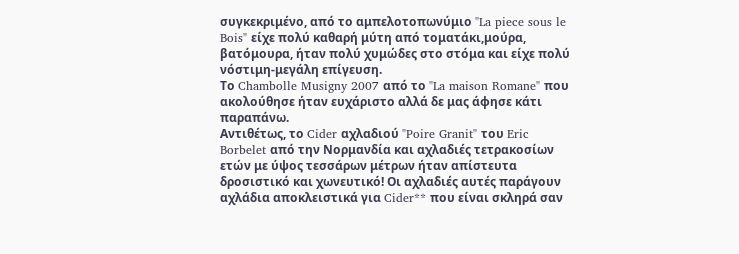συγκεκριμένο, από το αμπελοτοπωνύμιο "La piece sous le Bois" είχε πολύ καθαρή μύτη από τοματάκι,μούρα, βατόμουρα, ήταν πολύ χυμώδες στο στόμα και είχε πολύ νόστιμη-μεγάλη επίγευση.
Το Chambolle Musigny 2007 από το "La maison Romane" που ακολούθησε ήταν ευχάριστο αλλά δε μας άφησε κάτι παραπάνω.
Αντιθέτως, το Cider αχλαδιού "Poire Granit" του Eric Borbelet από την Νορμανδία και αχλαδιές τετρακοσίων ετών με ύψος τεσσάρων μέτρων ήταν απίστευτα δροσιστικό και χωνευτικό! Οι αχλαδιές αυτές παράγουν αχλάδια αποκλειστικά για Cider** που είναι σκληρά σαν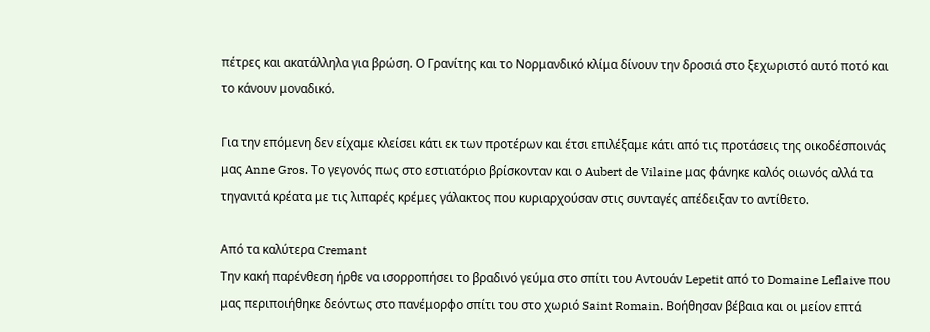πέτρες και ακατάλληλα για βρώση. Ο Γρανίτης και το Νορμανδικό κλίμα δίνουν την δροσιά στο ξεχωριστό αυτό ποτό και το κάνουν μοναδικό.

Για την επόμενη δεν είχαμε κλείσει κάτι εκ των προτέρων και έτσι επιλέξαμε κάτι από τις προτάσεις της οικοδέσποινάς μας Anne Gros. Το γεγονός πως στο εστιατόριο βρίσκονταν και ο Aubert de Vilaine μας φάνηκε καλός οιωνός αλλά τα τηγανιτά κρέατα με τις λιπαρές κρέμες γάλακτος που κυριαρχούσαν στις συνταγές απέδειξαν το αντίθετο.

Από τα καλύτερα Cremant
Την κακή παρένθεση ήρθε να ισορροπήσει το βραδινό γεύμα στο σπίτι του Αντουάν Lepetit από το Domaine Leflaive που μας περιποιήθηκε δεόντως στο πανέμορφο σπίτι του στο χωριό Saint Romain. Βοήθησαν βέβαια και οι μείον επτά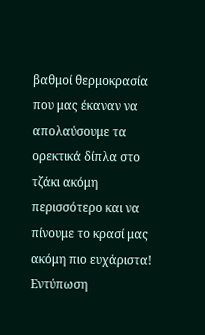βαθμοί θερμοκρασία που μας έκαναν να απολαύσουμε τα ορεκτικά δίπλα στο τζάκι ακόμη περισσότερο και να πίνουμε το κρασί μας ακόμη πιο ευχάριστα!
Εντύπωση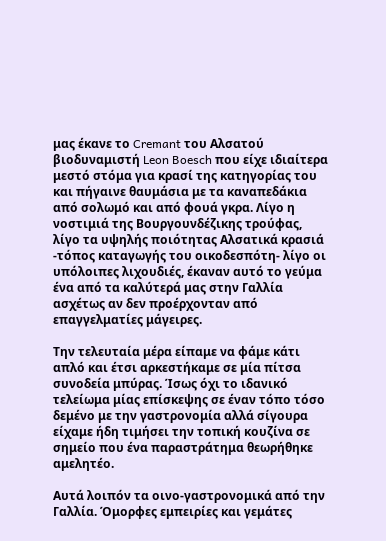μας έκανε το Cremant του Αλσατού βιοδυναμιστή Leon Boesch που είχε ιδιαίτερα μεστό στόμα για κρασί της κατηγορίας του και πήγαινε θαυμάσια με τα καναπεδάκια από σολωμό και από φουά γκρα. Λίγο η νοστιμιά της Βουργουνδέζικης τρούφας, λίγο τα υψηλής ποιότητας Αλσατικά κρασιά -τόπος καταγωγής του οικοδεσπότη- λίγο οι υπόλοιπες λιχουδιές, έκαναν αυτό το γεύμα ένα από τα καλύτερά μας στην Γαλλία ασχέτως αν δεν προέρχονταν από επαγγελματίες μάγειρες.

Την τελευταία μέρα είπαμε να φάμε κάτι απλό και έτσι αρκεστήκαμε σε μία πίτσα συνοδεία μπύρας. Ίσως όχι το ιδανικό τελείωμα μίας επίσκεψης σε έναν τόπο τόσο δεμένο με την γαστρονομία αλλά σίγουρα είχαμε ήδη τιμήσει την τοπική κουζίνα σε σημείο που ένα παραστράτημα θεωρήθηκε αμελητέο.

Αυτά λοιπόν τα οινο-γαστρονομικά από την Γαλλία. Όμορφες εμπειρίες και γεμάτες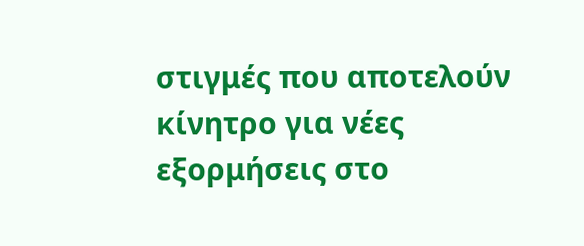στιγμές που αποτελούν κίνητρο για νέες εξορμήσεις στο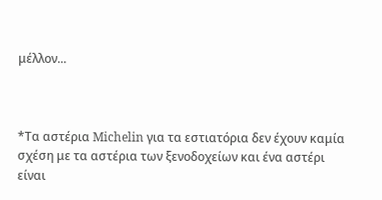μέλλον...



*Τα αστέρια Michelin για τα εστιατόρια δεν έχουν καμία σχέση με τα αστέρια των ξενοδοχείων και ένα αστέρι είναι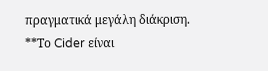πραγματικά μεγάλη διάκριση.
**Το Cider είναι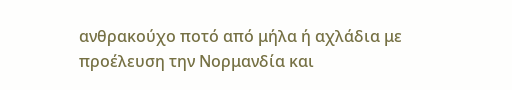ανθρακούχο ποτό από μήλα ή αχλάδια με προέλευση την Νορμανδία και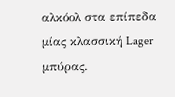αλκόολ στα επίπεδα μίας κλασσική Lager μπύρας.